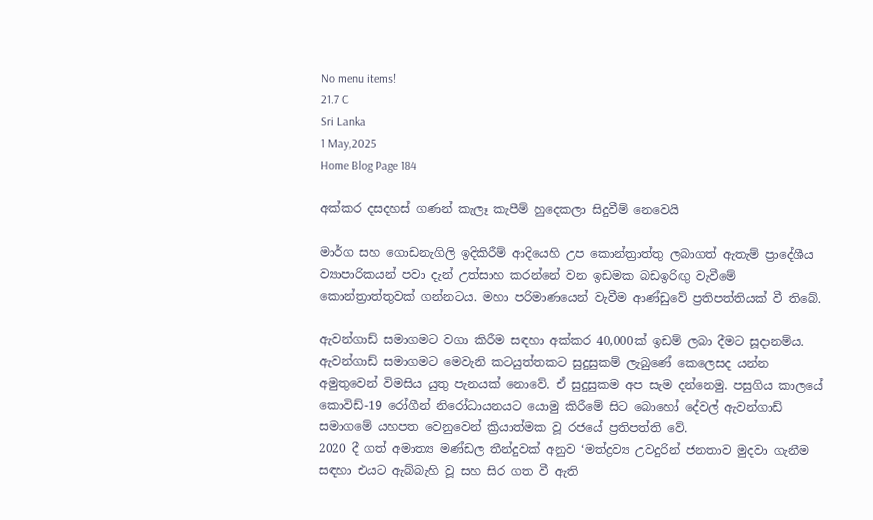No menu items!
21.7 C
Sri Lanka
1 May,2025
Home Blog Page 184

අක්කර දසදහස් ගණන් කැලෑ කැපීම් හුදෙකලා සිදුවීම් නෙවෙයි

මාර්ග සහ ගොඩනැගිලි ඉදිකිරීම් ආදියෙහි උප කොන්ත්‍රාත්තු ලබාගත් ඇතැම් ප්‍රාදේශීය ව්‍යාපාරිකයන් පවා දැන් උත්සාහ කරන්නේ වන ඉඩමක බඩඉරිඟු වැවීමේ කොන්ත්‍රාත්තුවක් ගන්නටය. මහා පරිමාණයෙන් වැවීම ආණ්ඩුවේ ප්‍රතිපත්තියක් වී තිබේ.

ඇවන්ගාඩ් සමාගමට වගා කිරීම සඳහා අක්කර 40,000ක් ඉඩම් ලබා දීමට සූදානම්ය. ඇවන්ගාඩ් සමාගමට මෙවැනි කටයුත්තකට සුදුසුකම් ලැබුණේ කෙලෙසද යන්න අමුතුවෙන් විමසිය යුතු පැනයක් නොවේ. ඒ සුදුසුකම අප සැම දන්නෙමු. පසුගිය කාලයේ කොවිඩ්-19 රෝගීන් නිරෝධායනයට යොමු කිරීමේ සිට බොහෝ දේවල් ඇවන්ගාඩ් සමාගමේ යහපත වෙනුවෙන් ක්‍රියාත්මක වූ රජයේ ප්‍රතිපත්ති වේ.
2020 දී ගත් අමාත්‍ය මණ්ඩල තීන්දුවක් අනුව ‘මත්ද්‍රව්‍ය උවදුරින් ජනතාව මුදවා ගැනීම සඳහා එයට ඇබ්බැහි වූ සහ සිර ගත වී ඇති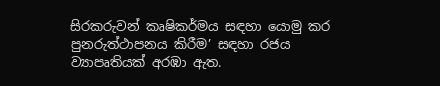සිරකරුවන් කෘෂිකර්මය සඳහා යොමු කර පුනරුත්ථාපනය කිරීම’ සඳහා රජය ව්‍යාපෘතියක් අරඹා ඇත.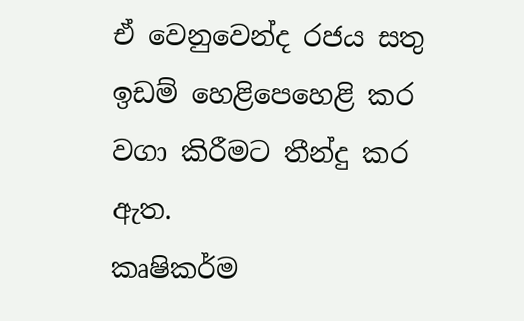ඒ වෙනුවෙන්ද රජය සතු ඉඩම් හෙළිපෙහෙළි කර වගා කිරීමට තීන්දු කර ඇත.
කෘෂිකර්ම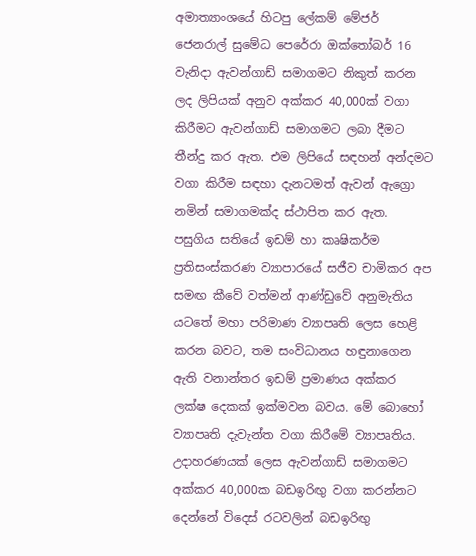අමාත්‍යාංශයේ හිටපු ලේකම් මේජර් ජෙනරාල් සුමේධ පෙරේරා ඔක්තෝබර් 16 වැනිදා ඇවන්ගාඩ් සමාගමට නිකුත් කරන ලද ලිපියක් අනුව අක්කර 40,000ක් වගා කිරීමට ඇවන්ගාඩ් සමාගමට ලබා දීමට තීන්දු කර ඇත. එම ලිපියේ සඳහන් අන්දමට වගා කිරීම සඳහා දැනටමත් ඇවන් ඇග්‍රො නමින් සමාගමක්ද ස්ථාපිත කර ඇත.
පසුගිය සතියේ ඉඩම් හා කෘෂිකර්ම ප්‍රතිසංස්කරණ ව්‍යාපාරයේ සජීව චාමිකර අප සමඟ කීවේ වත්මන් ආණ්ඩුවේ අනුමැතිය යටතේ මහා පරිමාණ ව්‍යාපෘති ලෙස හෙළි කරන බවට, තම සංවිධානය හඳුනාගෙන ඇති වනාන්තර ඉඩම් ප්‍රමාණය අක්කර ලක්ෂ දෙකක් ඉක්මවන බවය. මේ බොහෝ ව්‍යාපෘති දැවැන්ත වගා කිරීමේ ව්‍යාපෘතිය. උදාහරණයක් ලෙස ඇවන්ගාඩ් සමාගමට අක්කර 40,000ක බඩඉරිඟු වගා කරන්නට දෙන්නේ විදෙස් රටවලින් බඩඉරිඟු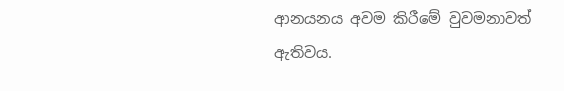ආනයනය අවම කිරීමේ වුවමනාවත් ඇතිවය.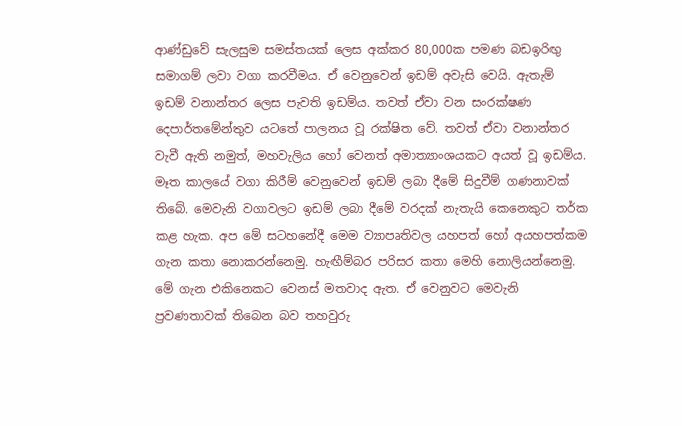ආණ්ඩුවේ සැලසුම සමස්තයක් ලෙස අක්කර 80,000ක පමණ බඩඉරිඟු සමාගම් ලවා වගා කරවීමය. ඒ වෙනුවෙන් ඉඩම් අවැසි වෙයි. ඇතැම් ඉඩම් වනාන්තර ලෙස පැවති ඉඩම්ය. තවත් ඒවා වන සංරක්ෂණ දෙපාර්තමේන්තුව යටතේ පාලනය වූ රක්ෂිත වේ. තවත් ඒවා වනාන්තර වැවී ඇති නමුත්, මහවැලිය හෝ වෙනත් අමාත්‍යාංශයකට අයත් වූ ඉඩම්ය.
මෑත කාලයේ වගා කිරීම් වෙනුවෙන් ඉඩම් ලබා දීමේ සිදුවීම් ගණනාවක් තිබේ. මෙවැනි වගාවලට ඉඩම් ලබා දීමේ වරදක් නැතැයි කෙනෙකුට තර්ක කළ හැක. අප මේ සටහනේදී මෙම ව්‍යාපෘතිවල යහපත් හෝ අයහපත්කම ගැන කතා නොකරන්නෙමු. හැඟීම්බර පරිසර කතා මෙහි නොලියන්නෙමු. මේ ගැන එකිනෙකට වෙනස් මතවාද ඇත. ඒ වෙනුවට මෙවැනි ප්‍රවණතාවක් තිබෙන බව තහවුරු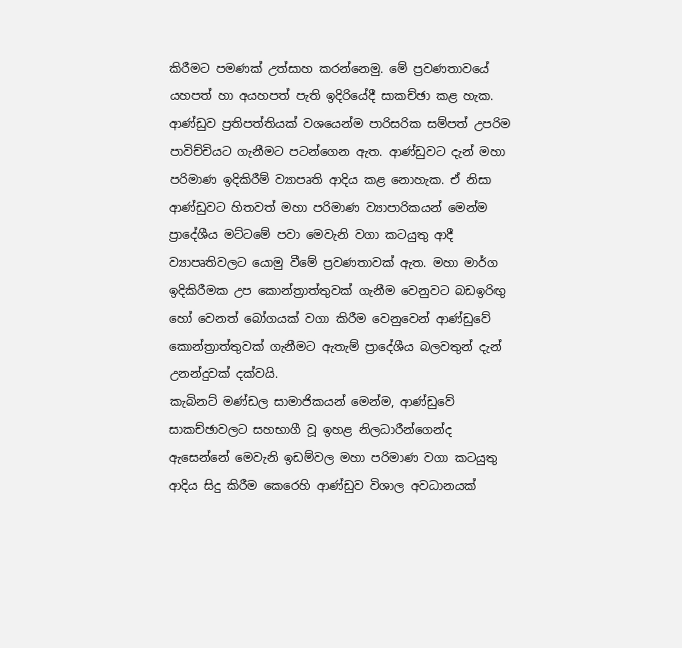කිරීමට පමණක් උත්සාහ කරන්නෙමු. මේ ප්‍රවණතාවයේ යහපත් හා අයහපත් පැති ඉදිරියේදී සාකච්ඡා කළ හැක.
ආණ්ඩුව ප්‍රතිපත්තියක් වශයෙන්ම පාරිසරික සම්පත් උපරිම පාවිච්චියට ගැනීමට පටන්ගෙන ඇත. ආණ්ඩුවට දැන් මහා පරිමාණ ඉදිකිරීම් ව්‍යාපෘති ආදිය කළ නොහැක. ඒ නිසා ආණ්ඩුවට හිතවත් මහා පරිමාණ ව්‍යාපාරිකයන් මෙන්ම ප්‍රාදේශීය මට්ටමේ පවා මෙවැනි වගා කටයුතු ආදී ව්‍යාපෘතිවලට යොමු වීමේ ප්‍රවණතාවක් ඇත. මහා මාර්ග ඉදිකිරීමක උප කොන්ත්‍රාත්තුවක් ගැනීම වෙනුවට බඩඉරිඟු හෝ වෙනත් බෝගයක් වගා කිරීම වෙනුවෙන් ආණ්ඩුවේ කොන්ත්‍රාත්තුවක් ගැනීමට ඇතැම් ප්‍රාදේශීය බලවතුන් දැන් උනන්දුවක් දක්වයි.
කැබිනට් මණ්ඩල සාමාජිකයන් මෙන්ම, ආණ්ඩුවේ සාකච්ඡාවලට සහභාගී වූ ඉහළ නිලධාරීන්ගෙන්ද ඇසෙන්නේ මෙවැනි ඉඩම්වල මහා පරිමාණ වගා කටයුතු ආදිය සිදු කිරීම කෙරෙහි ආණ්ඩුව විශාල අවධානයක්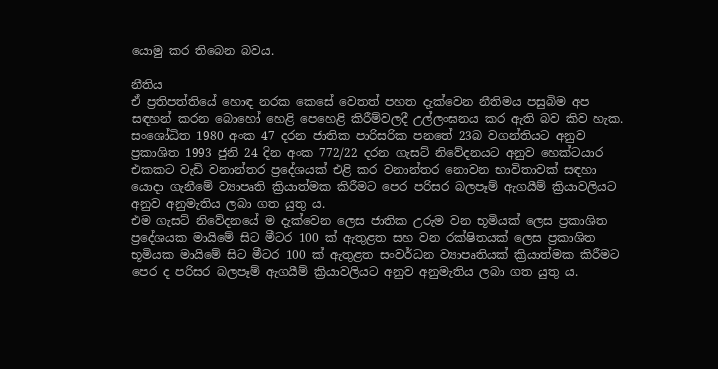යොමු කර තිබෙන බවය.

නීතිය
ඒ ප්‍රතිපත්තියේ හොඳ නරක කෙසේ වෙතත් පහත දැක්වෙන නීතිමය පසුබිම අප සඳහන් කරන බොහෝ හෙළි පෙහෙළි කිරීම්වලදී උල්ලංඝනය කර ඇති බව කිව හැක.
සංශෝධිත 1980 අංක 47 දරන ජාතික පාරිසරික පනතේ 23බ වගන්තියට අනුව ප්‍රකාශිත 1993 ජුනි 24 දින අංක 772/22 දරන ගැසට් නිවේදනයට අනුව හෙක්ටයාර එකකට වැඩි වනාන්තර ප්‍රදේශයක් එළි කර වනාන්තර නොවන භාවිතාවක් සඳහා යොදා ගැනීමේ ව්‍යාපෘති ක්‍රියාත්මක කිරීමට පෙර පරිසර බලපෑම් ඇගයීම් ක්‍රියාවලියට අනුව අනුමැතිය ලබා ගත යුතු ය.
එම ගැසට් නිවේදනයේ ම දැක්වෙන ලෙස ජාතික උරුම වන භූමියක් ලෙස ප්‍රකාශිත ප්‍රදේශයක මායිමේ සිට මීටර 100 ක් ඇතුළත සහ වන රක්ෂිතයක් ලෙස ප්‍රකාශිත භූමියක මායිමේ සිට මීටර 100 ක් ඇතුළත සංවර්ධන ව්‍යාපෘතියක් ක්‍රියාත්මක කිරීමට පෙර ද පරිසර බලපෑම් ඇගයීම් ක්‍රියාවලියට අනුව අනුමැතිය ලබා ගත යුතු ය.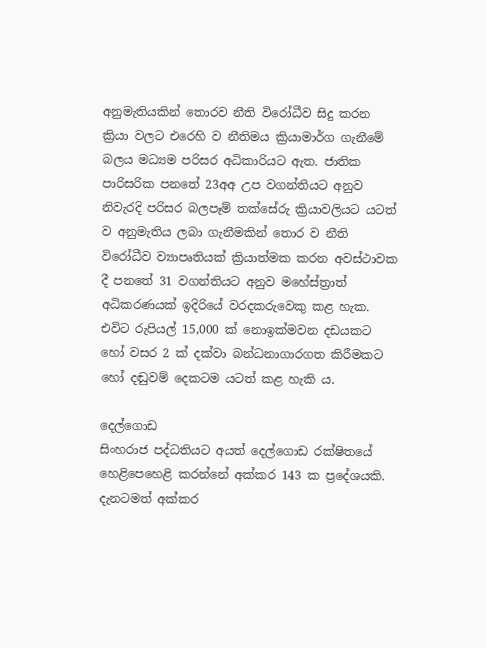අනුමැතියකින් තොරව නීති විරෝධීව සිදු කරන ක්‍රියා වලට එරෙහි ව නීතිමය ක්‍රියාමාර්ග ගැනී‌මේ බලය මධ්‍යම පරිසර අධිකාරියට ඇත. ජාතික පාරිසරික පනතේ 23අඅ උප වගන්තියට අනුව නිවැරදි පරිසර බලපෑම් තක්සේරු ක්‍රියාවලියට යටත් ව අනුමැතිය ලබා ගැනීමකින් තොර ව නීති විරෝධීව ව්‍යාපෘතියක් ක්‍රියාත්මක කරන අවස්ථාවක දී පනතේ 31 වගන්තියට අනුව මහේස්ත්‍රාත් අධිකරණයක් ඉදිරියේ වරදකරුවෙකු කළ හැක. එවිට රුපියල් 15,000 ක් නොඉක්මවන දඩයකට හෝ වසර 2 ක් දක්වා බන්ධනාගාරගත කිරීමකට හෝ දඬුවම් දෙකටම යටත් කළ හැකි ය.

දෙල්ගොඩ
සිංහරාජ පද්ධතියට අයත් දෙල්ගොඩ රක්ෂිතයේ හෙළිපෙහෙළි කරන්නේ අක්කර 143 ක ප්‍රදේශයකි. දැනටමත් අක්කර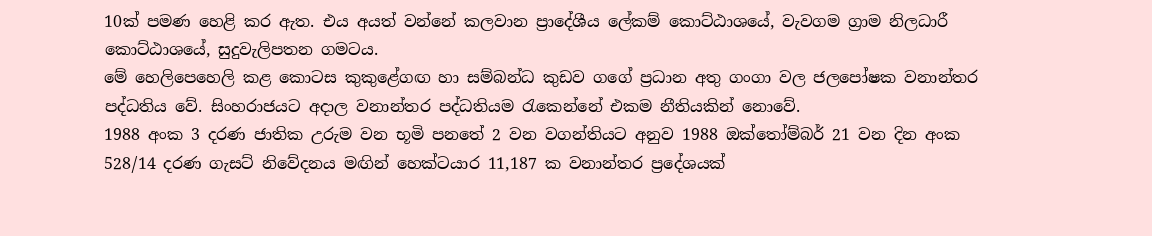10ක් පමණ හෙළි කර ඇත. එය අයත් වන්නේ කලවාන ප්‍රාදේශීය ලේකම් කොට්ඨාශයේ, වැවගම ග්‍රාම නිලධාරී කොට්ඨාශයේ, සුදුවැලිපතන ගමටය.
මේ හෙලිපෙහෙලි කළ කොටස කුකුළේගඟ හා සම්බන්ධ කුඩව ගගේ ප්‍රධාන අතු ගංගා වල ජලපෝෂක වනාන්තර පද්ධතිය වේ. සිංහරාජයට අදාල වනාන්තර පද්ධතියම රැකෙන්නේ එකම නීතියකින් නොවේ.
1988 අංක 3 දරණ ජාතික උරුම වන භූමි පනතේ 2 වන වගන්තියට අනුව 1988 ඔක්තෝම්බර් 21 වන දින අංක 528/14 දරණ ගැසට් නිවේදනය මඟින් හෙක්ටයාර 11,187 ක වනාන්තර ප්‍රදේශයක්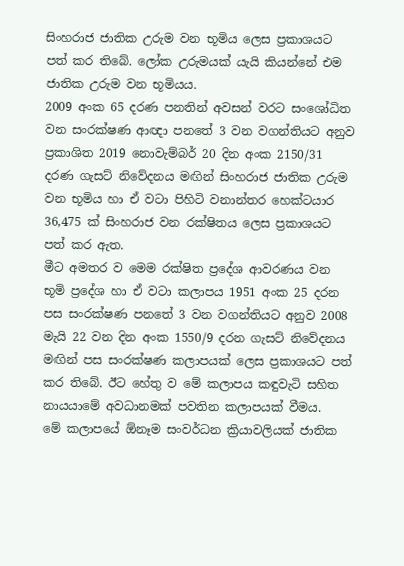සිංහරාජ ජාතික උරුම වන භූමිය ලෙස ප්‍රකාශයට පත් කර තිබේ. ලෝක උරුමයක් යැයි කියන්නේ එම ජාතික උරුම වන භූමියය.
2009 අංක 65 දරණ පනතින් අවසන් වරට සංශෝධිත වන සංරක්ෂණ ආඥා පනතේ 3 වන වගන්තියට අනුව ප්‍රකාශිත 2019 නොවැම්බර් 20 දින අංක 2150/31 දරණ ගැසට් නිවේදනය මඟින් සිංහරාජ ජාතික උරුම වන භූමිය හා ඒ වටා පිහිටි වනාන්තර හෙක්ටයාර 36,475 ක් සිංහරාජ වන රක්ෂිතය ලෙස ප්‍රකාශයට පත් කර ඇත.
මීට අමතර ව මෙම රක්ෂිත ප්‍රදේශ ආවරණය වන භූමි ප්‍රදේශ හා ඒ වටා කලාපය 1951 අංක 25 දරන පස සංරක්ෂණ පනතේ 3 වන වගන්තියට අනුව 2008 මැයි 22 වන දින අංක 1550/9 දරන ගැසට් නිවේදනය මඟින් පස සංරක්ෂණ කලාපයක් ලෙස ප්‍රකාශයට පත් කර තිබේ. ඊට හේතු ව මේ කලාපය කඳුවැටි සහිත නායයාමේ අවධානමක් පවතින කලාපයක් වීමය.
මේ කලාපයේ ඕනෑම සංවර්ධන ක්‍රියාවලියක් ජාතික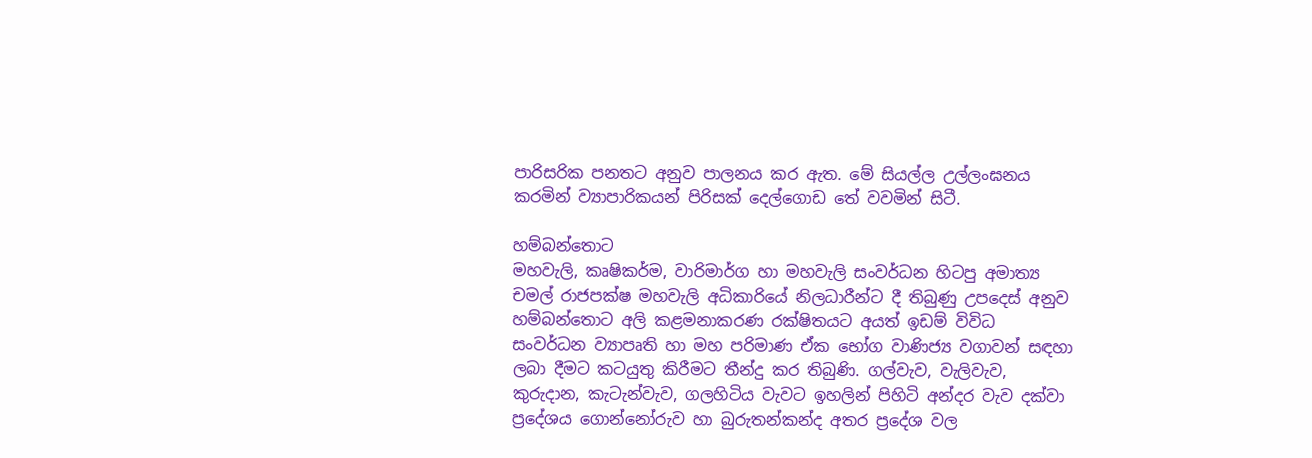පාරිසරික පනතට අනුව පාලනය කර ඇත. මේ සියල්ල උල්ලංඝනය කරමින් ව්‍යාපාරිකයන් පිරිසක් දෙල්ගොඩ තේ වවමින් සිටී.

හම්බන්තොට
මහවැලි, කෘෂිකර්ම, වාරිමාර්ග හා මහවැලි සංවර්ධන හිටපු අමාත්‍ය චමල් රාජපක්ෂ මහවැලි අධිකාරියේ නිලධාරීන්ට දී තිබුණු උපදෙස් අනුව හම්බන්තොට අලි කළමනාකරණ රක්ෂිතයට අයත් ඉඩම් විවිධ සංවර්ධන ව්‍යාපෘති හා මහ පරිමාණ ඒක භෝග වාණිජ්‍ය වගාවන් සඳහා ලබා දීමට කටයුතු කිරීමට තීන්දු කර තිබුණි. ගල්වැව, වැලිවැව, කුරුදාන, කැටැන්වැව, ගලහිටිය වැවට ඉහලින් පිහිටි අන්දර වැව දක්වා ප්‍රදේශය ගොන්නෝරුව හා බුරුතන්කන්ද අතර ප්‍රදේශ වල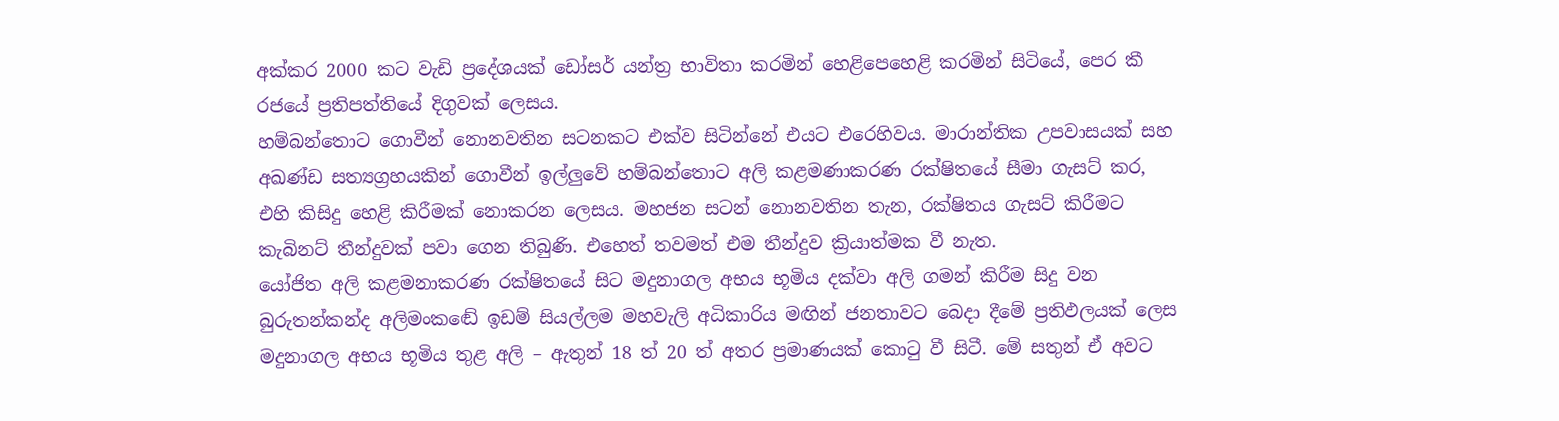අක්කර 2000 කට වැඩි ප්‍රදේශයක් ඩෝසර් යන්ත්‍ර භාවිතා කරමින් හෙළිපෙහෙළි කරමින් සිටියේ, පෙර කී රජයේ ප්‍රතිපත්තියේ දිගුවක් ලෙසය.
හම්බන්තොට ගොවීන් නොනවතින සටනකට එක්ව සිටින්නේ එයට එරෙහිවය. මාරාන්තික උපවාසයක් සහ අඛණ්ඩ සත්‍යග්‍රහයකින් ගොවීන් ඉල්ලුවේ හම්බන්තොට අලි කළමණාකරණ රක්ෂිතයේ සීමා ගැසට් කර, එහි කිසිදු හෙළි කිරීමක් නොකරන ලෙසය. මහජන සටන් නොනවතින තැන, රක්ෂිතය ගැසට් කිරීමට කැබිනට් තීන්දුවක් පවා ගෙන තිබුණි. එහෙත් තවමත් එම තීන්දුව ක්‍රියාත්මක වී නැත.
යෝජිත අලි කළමනාකරණ රක්ෂිතයේ සිට මදුනාගල අභය භූමිය දක්වා අලි ගමන් කිරීම සිදු වන බුරුතන්කන්ද අලිමංකඬේ ඉඩම් සියල්ලම මහවැලි අධිකාරිය මඟින් ජනතාවට බෙදා දීමේ ප්‍රතිඵලයක් ලෙස මදුනාගල අභය භූමිය තුළ අලි – ඇතුන් 18 ත් 20 ත් අතර ප්‍රමාණයක් කොටු වී සිටී. මේ සතුන් ඒ අවට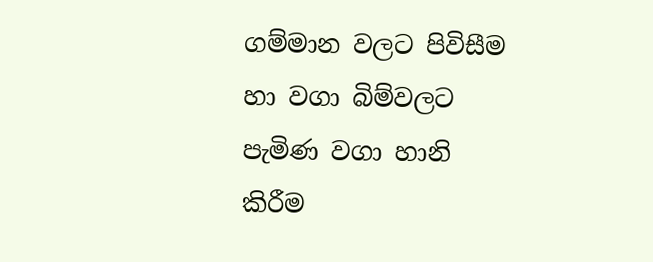ගම්මාන වලට පිවිසීම හා වගා බිම්වලට පැමිණ වගා හානි කිරීම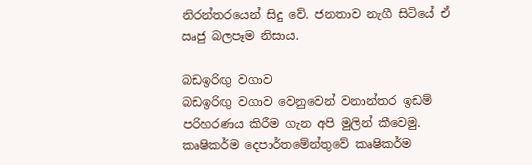නිරන්තරයෙන් සිදු වේ. ජනතාව නැගී සිටියේ ඒ ඍජු බලපෑම නිසාය.

බඩඉරිඟු වගාව
බඩඉරිඟු වගාව වෙනුවෙන් වනාන්තර ඉඩම් පරිහරණය කිරීම ගැන අපි මුලින් කීවෙමු. කෘෂිකර්ම දෙපාර්තමේන්තුවේ කෘෂිකර්ම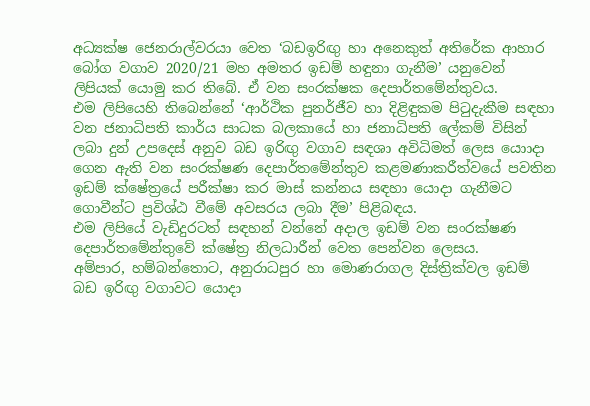අධ්‍යක්ෂ ජෙනරාල්වරයා වෙත ‘බඩඉරිඟු හා අනෙකුත් අතිරේක ආහාර බෝග වගාව 2020/21 මහ අමතර ඉඩම් හඳුනා ගැනීම’ යනුවෙන් ලිපියක් යොමු කර තිබේ. ඒ වන සංරක්ෂක දෙපාර්තමේන්තුවය.
එම ලිපියෙහි තිබෙන්නේ ‘ආර්ථික පුනර්ජීව හා දිළිඳුකම පිටුදැකීම සඳහා වන ජනාධිපති කාර්ය සාධක බලකායේ හා ජනාධිපති ලේකම් විසින් ලබා දුන් උපදෙස් අනුව බඩ ඉරිඟු වගාව සඳශා අවිධිමත් ලෙස යොාදා ගෙන ඇති වන සංරක්ෂණ දෙපාර්තමේන්තුව කළමණාකරීත්වයේ පවතින ඉඩම් ක්ෂේත්‍රයේ පරීක්ෂා කර මාස් කන්නය සඳහා යොදා ගැනීමට ගොවීන්ට ප්‍රවිශ්ඨ වීමේ අවසරය ලබා දීම’ පිළිබඳය.
එම ලිපියේ වැඩිදුරටත් සඳහන් වන්නේ අදාල ඉඩම් වන සංරක්ෂණ දෙපාර්තමේන්තුවේ ක්ෂේත්‍ර නිලධාරීන් වෙත පෙන්වන ලෙසය.
අම්පාර, හම්බන්තොට, අනුරාධපුර හා මොණරාගල දිස්ත්‍රික්වල ඉඩම් බඩ ඉරිඟු වගාවට යොදා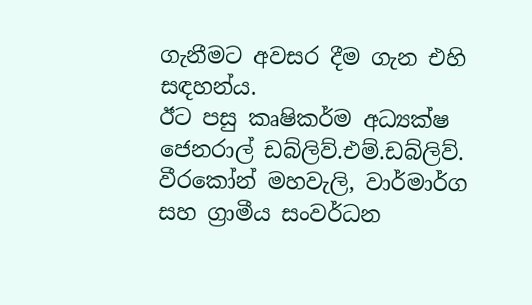ගැනීමට අවසර දීම ගැන එහි සඳහන්ය.
ඊට පසු කෘෂිකර්ම අධ්‍යක්ෂ ජෙනරාල් ඩබ්ලිව්.එම්.ඩබ්ලිව්. වීරකෝන් මහවැලි, වාර්මාර්ග සහ ග්‍රාමීය සංවර්ධන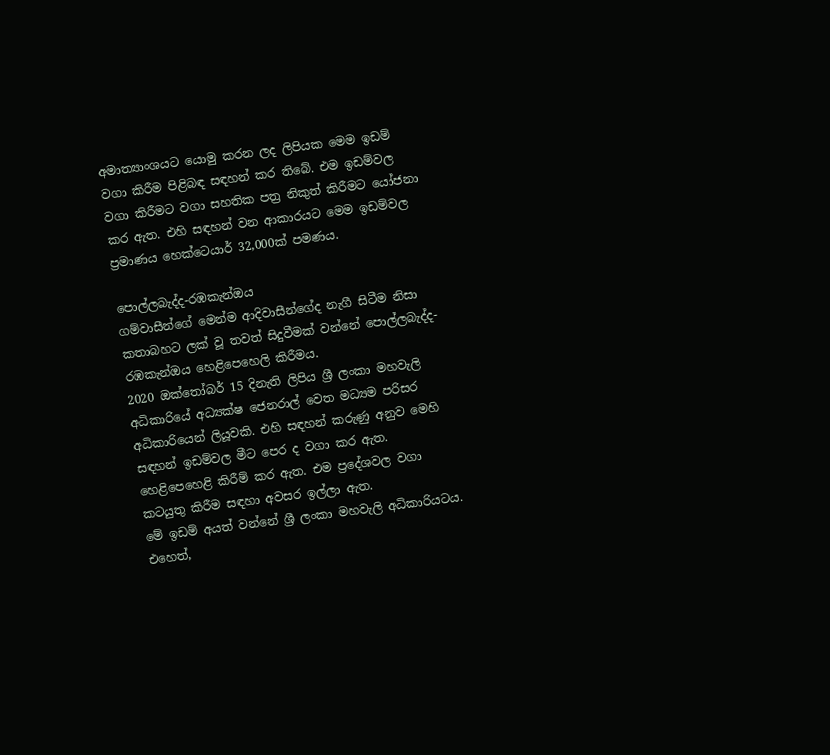අමාත්‍යාංශයට යොමු කරන ලද ලිපියක මෙම ඉඩම් වගා කිරීම පිළිබඳ සඳහන් කර තිබේ. එම ඉඩම්වල වගා කිරීමට වගා සහතික පත්‍ර නිකුත් කිරීමට යෝජනා කර ඇත. එහි සඳහන් වන ආකාරයට මෙම ඉඩම්වල ප්‍රමාණය හෙක්ටෙයාර් 32,000ක් පමණය.

පොල්ලබැද්ද-රඹකැන්ඔය
ගම්වාසීන්ගේ මෙන්ම ආදිවාසීන්ගේද නැගී සිටීම නිසා කතාබහට ලක් වූ තවත් සිදුවීමක් වන්නේ පොල්ලබැද්ද-රඹකැන්ඔය හෙළිපෙහෙලි කිරීමය.
2020 ඔක්තෝබර් 15 දිනැති ලිපිය ශ්‍රී ලංකා මහවැලි අධිකාරියේ අධ්‍යක්ෂ ජෙනරාල් වෙත මධ්‍යම පරිසර අධිකාරියෙන් ලියූවකි. එහි සඳහන් කරුණු අනුව මෙහි සඳහන් ඉඩම්වල මීට පෙර ද වගා කර ඇත. හෙළිපෙහෙළි කිරීම් කර ඇත. එම ප්‍රදේශවල වගා කටයුතු කිරීම සඳහා අවසර ඉල්ලා ඇත.
මේ ඉඩම් අයත් වන්නේ ශ්‍රී ලංකා මහවැලි අධිකාරියටය. එහෙත්,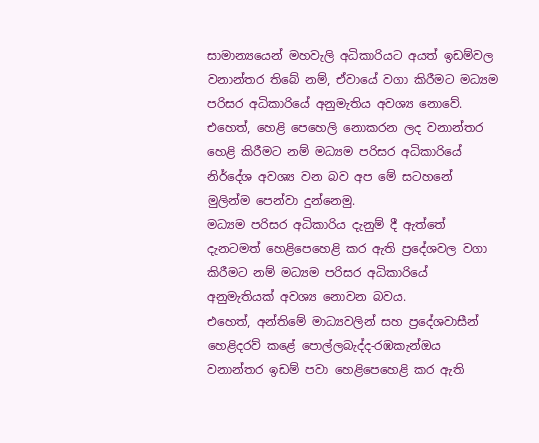සාමාන්‍යයෙන් මහවැලි අධිකාරියට අයත් ඉඩම්වල වනාන්තර තිබේ නම්, ඒවායේ වගා කිරීමට මධ්‍යම පරිසර අධිකාරියේ අනුමැතිය අවශ්‍ය නොවේ. එහෙත්, හෙළි පෙහෙලි නොකරන ලද වනාන්තර හෙළි කිරීමට නම් මධ්‍යම පරිසර අධිකාරියේ නිර්දේශ අවශ්‍ය වන බව අප මේ සටහනේ මුලින්ම පෙන්වා දුන්නෙමු.
මධ්‍යම පරිසර අධිකාරිය දැනුම් දී ඇත්තේ දැනටමත් හෙළිපෙහෙළි කර ඇති ප්‍රදේශවල වගා කිරීමට නම් මධ්‍යම පරිසර අධිකාරියේ අනුමැතියක් අවශ්‍ය නොවන බවය.
එහෙත්, අන්තිමේ මාධ්‍යවලින් සහ ප්‍රදේශවාසීන් හෙළිදරව් කළේ පොල්ලබැද්ද-රඹකැන්ඔය වනාන්තර ඉඩම් පවා හෙළිපෙහෙළි කර ඇති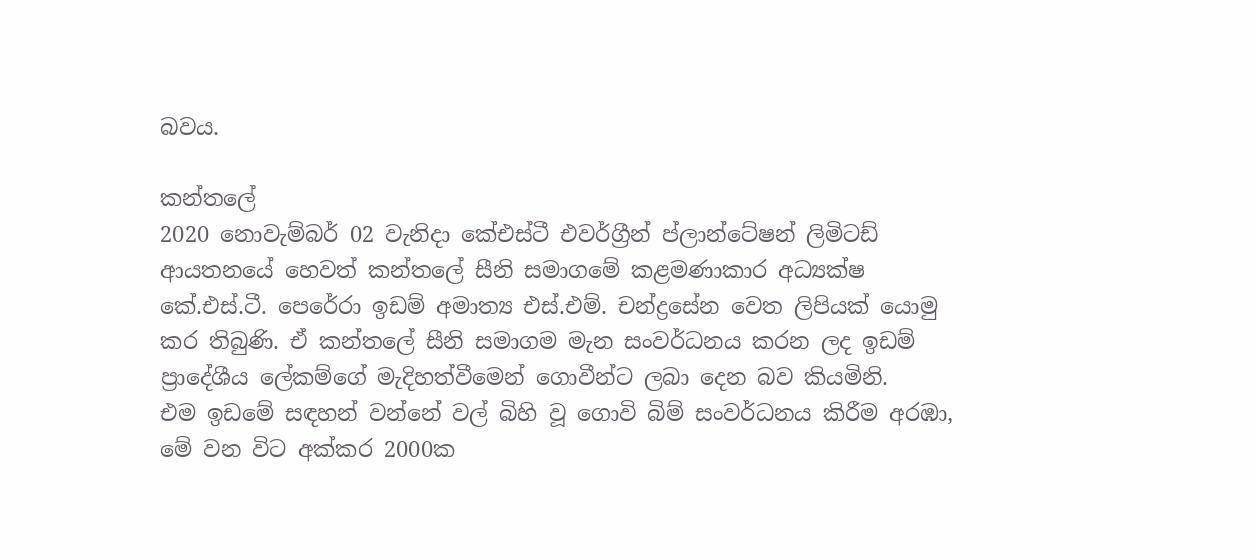බවය.

කන්තලේ
2020 නොවැම්බර් 02 වැනිදා කේඑස්ටී එවර්ග්‍රීන් ප්ලාන්ටේෂන් ලිමිටඩ් ආයතනයේ හෙවත් කන්තලේ සීනි සමාගමේ කළමණාකාර අධ්‍යක්ෂ කේ.එස්.ටී. පෙරේරා ඉඩම් අමාත්‍ය එස්.එම්. චන්ද්‍රසේන වෙත ලිපියක් යොමු කර තිබුණි. ඒ කන්තලේ සීනි සමාගම මැන සංවර්ධනය කරන ලද ඉඩම් ප්‍රාදේශීය ලේකම්ගේ මැදිහත්වීමෙන් ගොවීන්ට ලබා දෙන බව කියමිනි.
එම ඉඩමේ සඳහන් වන්නේ වල් බිහි වූ ගොවි බිම් සංවර්ධනය කිරීම අරඹා, මේ වන විට අක්කර 2000ක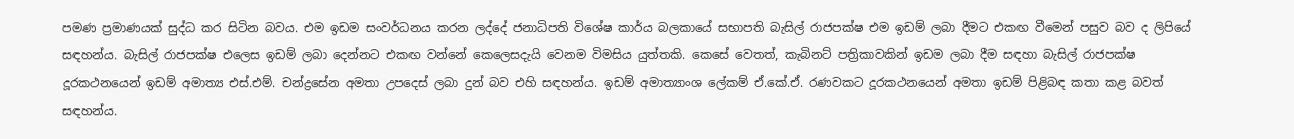පමණ ප්‍රමාණයක් සුද්ධ කර සිටින බවය. එම ඉඩම සංවර්ධනය කරන ලද්දේ ජනාධිපති විශේෂ කාර්ය බලකායේ සභාපති බැසිල් රාජපක්ෂ එම ඉඩම් ලබා දීමට එකඟ වීමෙන් පසුව බව ද ලිපියේ සඳහන්ය. බැසිල් රාජපක්ෂ එලෙස ඉඩම් ලබා දෙන්නට එකඟ වන්නේ කෙලෙසදැයි වෙනම විමසිය යුත්තකි. කෙසේ වෙතත්, කැබිනට් පත්‍රිකාවකින් ඉඩම ලබා දීම සඳහා බැසිල් රාජපක්ෂ දූරකථනයෙන් ඉඩම් අමාත්‍ය එස්.එම්. චන්ද්‍රසේන අමතා උපදෙස් ලබා දුන් බව එහි සඳහන්ය. ඉඩම් අමාත්‍යාංශ ලේකම් ඒ.කේ.ඒ. රණවකට දූරකථනයෙන් අමතා ඉඩම් පිළිබඳ කතා කළ බවත් සඳහන්ය.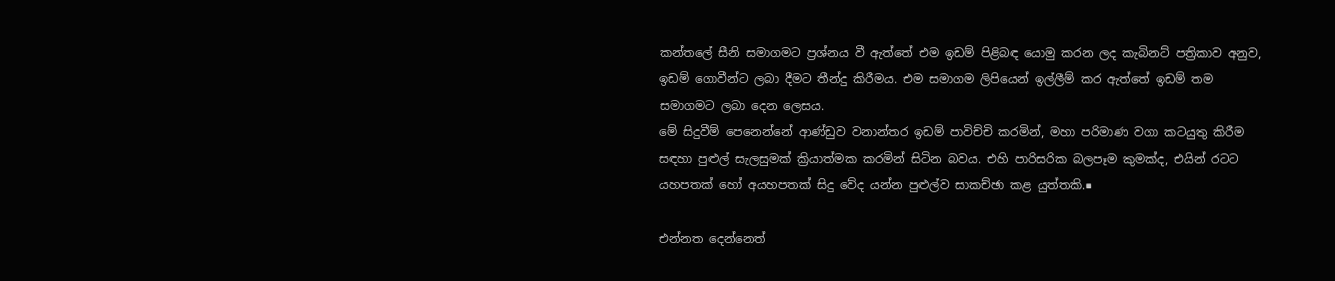කන්තලේ සීනි සමාගමට ප්‍රශ්නය වී ඇත්තේ එම ඉඩම් පිළිබඳ යොමු කරන ලද කැබිනට් පත්‍රිකාව අනුව, ඉඩම් ගොවීන්ට ලබා දීමට තීන්දු කිරීමය. එම සමාගම ලිපියෙන් ඉල්ලීම් කර ඇත්තේ ඉඩම් තම සමාගමට ලබා දෙන ලෙසය.
මේ සිදුවීම් පෙනෙන්නේ ආණ්ඩුව වනාන්තර ඉඩම් පාවිච්චි කරමින්, මහා පරිමාණ වගා කටයුතු කිරීම සඳහා පුළුල් සැලසුමක් ක්‍රියාත්මක කරමින් සිටින බවය. එහි පාරිසරික බලපෑම කුමක්ද, එයින් රටට යහපතක් හෝ අයහපතක් සිදු වේද යන්න පුළුල්ව සාකච්ඡා කළ යුත්තකි.■

එන්නත දෙන්නෙත්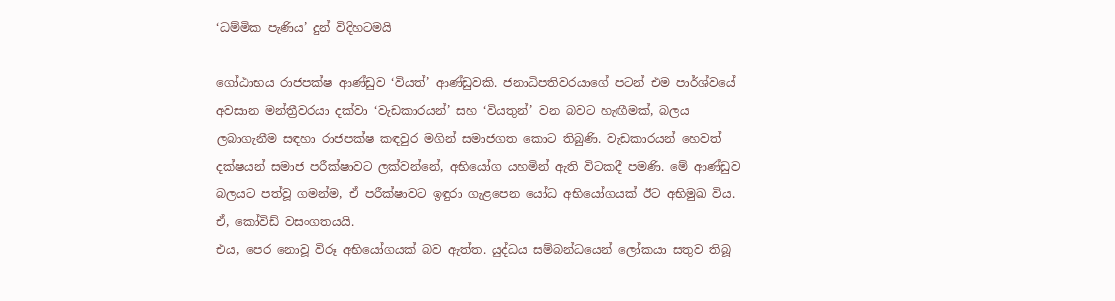‘ධම්මික පැණිය’ දුන් විදිහටමයි

ගෝඨාභය රාජපක්ෂ ආණ්ඩුව ‘වියත්’ ආණ්ඩුවකි. ජනාධිපතිවරයාගේ පටන් එම පාර්ශ්වයේ අවසාන මන්ත්‍රීවරයා දක්වා ‘වැඩකාරයන්’ සහ ‘වියතුන්’ වන බවට හැඟීමක්, බලය ලබාගැනීම සඳහා රාජපක්ෂ කඳවුර මගින් සමාජගත කොට තිබුණි. වැඩකාරයන් හෙවත් දක්ෂයන් සමාජ පරීක්ෂාවට ලක්වන්නේ, අභියෝග යහමින් ඇති විටකදී පමණි. මේ ආණ්ඩුව බලයට පත්වූ ගමන්ම, ඒ පරීක්ෂාවට ඉඳුරා ගැළපෙන යෝධ අභියෝගයක් ඊට අභිමුඛ විය. ඒ, කෝවිඩ් වසංගතයයි.
එය, පෙර නොවූ විරූ අභියෝගයක් බව ඇත්ත. යුද්ධය සම්බන්ධයෙන් ලෝකයා සතුව තිබූ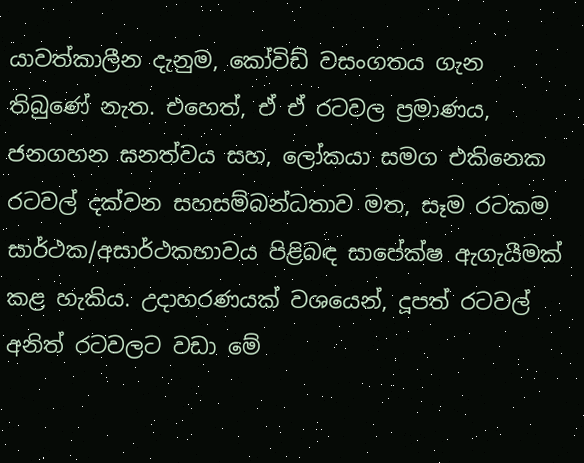යාවත්කාලීන දැනුම, කෝවිඩ් වසංගතය ගැන තිබුණේ නැත. එහෙත්, ඒ ඒ රටවල ප්‍රමාණය, ජනගහන ඝනත්වය සහ, ලෝකයා සමග එකිනෙක රටවල් දක්වන සහසම්බන්ධතාව මත, සෑම රටකම සාර්ථක/අසාර්ථකභාවය පිළිබඳ සාපේක්ෂ ඇගැයීමක් කළ හැකිය. උදාහරණයක් වශයෙන්, දූපත් රටවල් අනිත් රටවලට වඩා මේ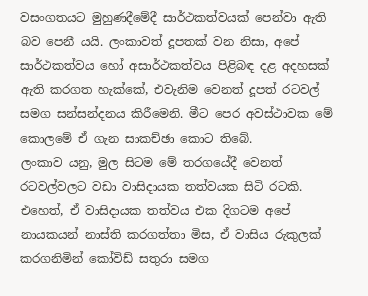වසංගතයට මුහුණදීමේදී සාර්ථකත්වයක් පෙන්වා ඇති බව පෙනී යයි. ලංකාවත් දූපතක් වන නිසා, අපේ සාර්ථකත්වය හෝ අසාර්ථකත්වය පිළිබඳ දළ අදහසක් ඇති කරගත හැක්කේ, එවැනිම වෙනත් දූපත් රටවල් සමග සන්සන්දනය කිරීමෙනි. මීට පෙර අවස්ථාවක මේ කොලමේ ඒ ගැන සාකච්ඡා කොට තිබේ.
ලංකාව යනු, මුල සිටම මේ තරගයේදී වෙනත් රටවල්වලට වඩා වාසිදායක තත්වයක සිටි රටකි. එහෙත්, ඒ වාසිදායක තත්වය එක දිගටම අපේ නායකයන් නාස්ති කරගත්තා මිස, ඒ වාසිය රුකුලක් කරගනිමින් කෝවිඩ් සතුරා සමග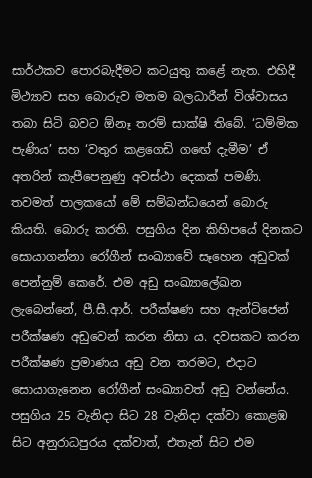සාර්ථකව පොරබැදීමට කටයුතු කළේ නැත. එහිදී මිථ්‍යාව සහ බොරුව මතම බලධාරීන් විශ්වාසය තබා සිටි බවට ඕනෑ තරම් සාක්ෂි තිබේ. ‘ධම්මික පැණිය’ සහ ‘වතුර කළගෙඩි ගඟේ දැමීම’ ඒ අතරින් කැපීපෙනුණු අවස්ථා දෙකක් පමණි.
තවමත් පාලකයෝ මේ සම්බන්ධයෙන් බොරු කියති. බොරු කරති. පසුගිය දින කිහිපයේ දිනකට සොයාගන්නා රෝගීන් සංඛ්‍යාවේ සෑහෙන අඩුවක් පෙන්නුම් කෙරේ. එම අඩු සංඛ්‍යාලේඛන ලැබෙන්නේ, පී.සී.ආර්. පරීක්ෂණ සහ ඇන්ටිජෙන් පරීක්ෂණ අඩුවෙන් කරන නිසා ය. දවසකට කරන පරීක්ෂණ ප්‍රමාණය අඩු වන තරමට, එදාට සොයාගැනෙන රෝගීන් සංඛ්‍යාවත් අඩු වන්නේය. පසුගිය 25 වැනිදා සිට 28 වැනිදා දක්වා කොළඹ සිට අනුරාධපුරය දක්වාත්, එතැන් සිට එම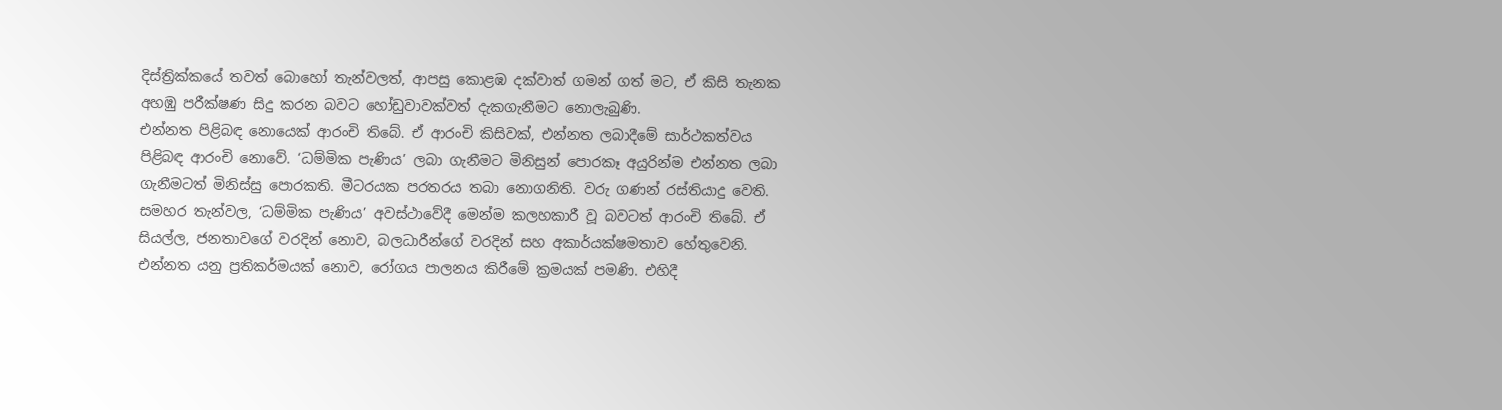දිස්ත්‍රික්කයේ තවත් බොහෝ තැන්වලත්, ආපසු කොළඹ දක්වාත් ගමන් ගත් මට, ඒ කිසි තැනක අහඹු පරීක්ෂණ සිදු කරන බවට හෝඩුවාවක්වත් දැකගැනීමට නොලැබුණි.
එන්නත පිළිබඳ නොයෙක් ආරංචි තිබේ. ඒ ආරංචි කිසිවක්, එන්නත ලබාදීමේ සාර්ථකත්වය පිළිබඳ ආරංචි නොවේ. ‘ධම්මික පැණිය’ ලබා ගැනීමට මිනිසුන් පොරකෑ අයුරින්ම එන්නත ලබා ගැනීමටත් මිනිස්සු පොරකති. මීටරයක පරතරය තබා නොගනිති. වරු ගණන් රස්තියාදු වෙති. සමහර තැන්වල, ‘ධම්මික පැණිය’ අවස්ථාවේදී මෙන්ම කලහකාරී වූ බවටත් ආරංචි තිබේ. ඒ සියල්ල, ජනතාවගේ වරදින් නොව, බලධාරීන්ගේ වරදින් සහ අකාර්යක්ෂමතාව හේතුවෙනි.
එන්නත යනු ප්‍රතිකර්මයක් නොව, රෝගය පාලනය කිරීමේ ක්‍රමයක් පමණි. එහිදී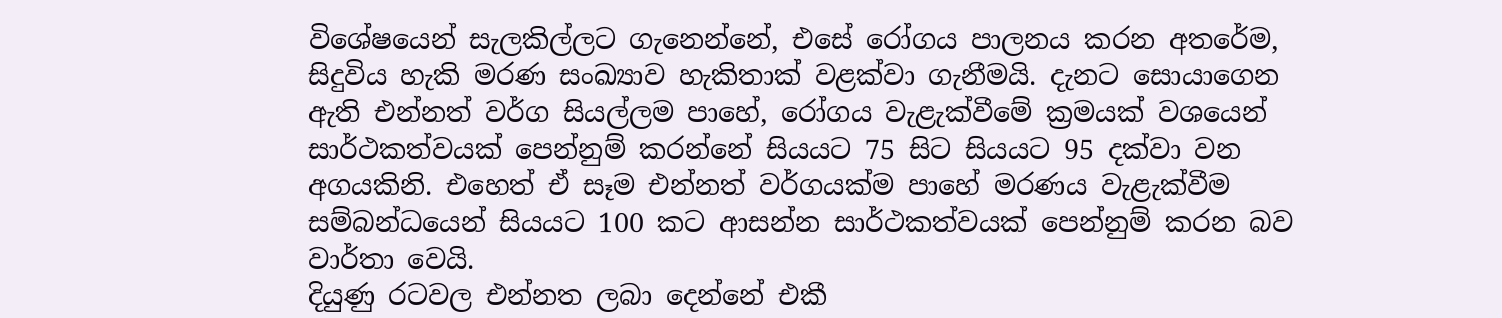විශේෂයෙන් සැලකිල්ලට ගැනෙන්නේ, එසේ රෝගය පාලනය කරන අතරේම, සිදුවිය හැකි මරණ සංඛ්‍යාව හැකිතාක් වළක්වා ගැනීමයි. දැනට සොයාගෙන ඇති එන්නත් වර්ග සියල්ලම පාහේ, රෝගය වැළැක්වීමේ ක්‍රමයක් වශයෙන් සාර්ථකත්වයක් පෙන්නුම් කරන්නේ සියයට 75 සිට සියයට 95 දක්වා වන අගයකිනි. එහෙත් ඒ සෑම එන්නත් වර්ගයක්ම පාහේ මරණය වැළැක්වීම සම්බන්ධයෙන් සියයට 100 කට ආසන්න සාර්ථකත්වයක් පෙන්නුම් කරන බව වාර්තා වෙයි.
දියුණු රටවල එන්නත ලබා දෙන්නේ එකී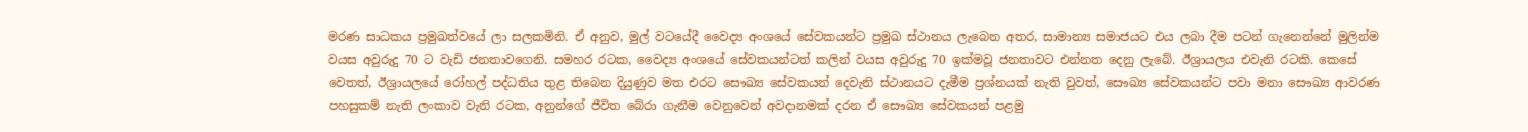මරණ සාධකය ප්‍රමුඛත්වයේ ලා සලකමිනි. ඒ අනුව, මුල් වටයේදී වෛද්‍ය අංශයේ සේවකයන්ට ප්‍රමුඛ ස්ථානය ලැබෙන අතර, සාමාන්‍ය සමාජයට එය ලබා දීම පටන් ගැනෙන්නේ මුලින්ම වයස අවුරුදු 70 ට වැඩි ජනතාවගෙනි. සමහර රටක, වෛද්‍ය අංශයේ සේවකයන්ටත් කලින් වයස අවුරුදු 70 ඉක්මවූ ජනතාවට එන්නත දෙනු ලැබේ. ඊශ්‍රායලය එවැනි රටකි. කෙසේ වෙතත්, ඊශ්‍රායලයේ රෝහල් පද්ධතිය තුළ තිබෙන දියුණුව මත එරට සෞඛ්‍ය සේවකයන් දෙවැනි ස්ථානයට දැමීම ප්‍රශ්නයක් නැති වුවත්, සෞඛ්‍ය සේවකයන්ට පවා මනා සෞඛ්‍ය ආවරණ පහසුකම් නැති ලංකාව වැනි රටක, අනුන්ගේ ජීවිත බේරා ගැනීම වෙනුවෙන් අවදානමක් දරන ඒ සෞඛ්‍ය සේවකයන් පළමු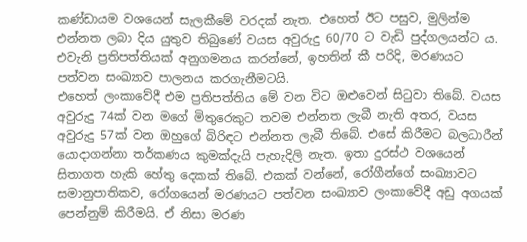කණ්ඩායම වශයෙන් සැලකීමේ වරදක් නැත. එහෙත් ඊට පසුව, මුලින්ම එන්නත ලබා දිය යුතුව තිබුණේ වයස අවුරුදු 60/70 ට වැඩි පුද්ගලයන්ට ය. එවැනි ප්‍රතිපත්තියක් අනුගමනය කරන්නේ, ඉහතින් කී පරිදි, මරණයට පත්වන සංඛ්‍යාව පාලනය කරගැනීමටයි.
එහෙත් ලංකාවේදී එම ප්‍රතිපත්තිය මේ වන විට ඔළුවෙන් සිටුවා තිබේ. වයස අවුරුදු 74ක් වන මගේ මිතුරෙකුට තවම එන්නත ලැබී නැති අතර, වයස අවුරුදු 57ක් වන ඔහුගේ බිරිඳට එන්නත ලැබී තිබේ. එසේ කිරීමට බලධාරීන් යොදාගන්නා තර්කණය කුමක්දැයි පැහැදිලි නැත. ඉතා දුරස්ථ වශයෙන් සිතාගත හැකි හේතු දෙකක් තිබේ. එකක් වන්නේ, රෝගීන්ගේ සංඛ්‍යාවට සමානුපාතිකව, රෝගයෙන් මරණයට පත්වන සංඛ්‍යාව ලංකාවේදී අඩු අගයක් පෙන්නුම් කිරීමයි. ඒ නිසා මරණ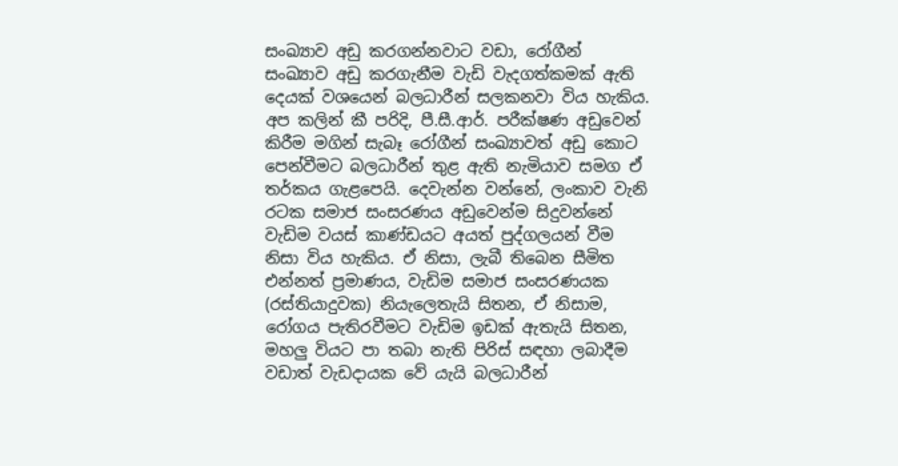සංඛ්‍යාව අඩු කරගන්නවාට වඩා, රෝගීන් සංඛ්‍යාව අඩු කරගැනීම වැඩි වැදගත්කමක් ඇති දෙයක් වශයෙන් බලධාරීන් සලකනවා විය හැකිය. අප කලින් කී පරිදි, පී.සී.ආර්. පරීක්ෂණ අඩුවෙන් කිරීම මගින් සැබෑ රෝගීන් සංඛ්‍යාවත් අඩු කොට පෙන්වීමට බලධාරීන් තුළ ඇති නැමියාව සමග ඒ තර්කය ගැළපෙයි. දෙවැන්න වන්නේ, ලංකාව වැනි රටක සමාජ සංසරණය අඩුවෙන්ම සිදුවන්නේ වැඩිම වයස් කාණ්ඩයට අයත් පුද්ගලයන් වීම නිසා විය හැකිය. ඒ නිසා, ලැබී තිබෙන සීමිත එන්නත් ප්‍රමාණය, වැඩිම සමාජ සංසරණයක (රස්තියාදුවක) නියැලෙතැයි සිතන, ඒ නිසාම, රෝගය පැතිරවීමට වැඩිම ඉඩක් ඇතැයි සිතන, මහලු වියට පා තබා නැති පිරිස් සඳහා ලබාදීම වඩාත් වැඩදායක වේ යැයි බලධාරීන්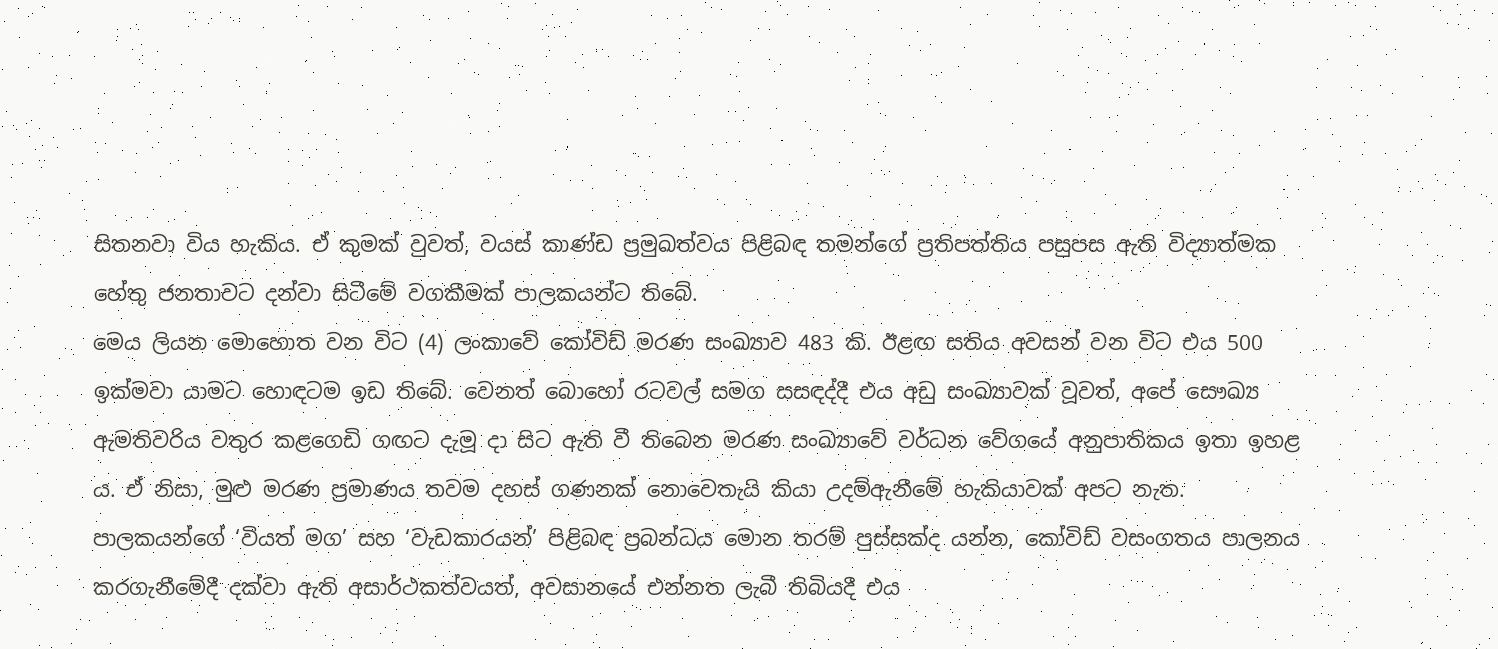සිතනවා විය හැකිය. ඒ කුමක් වුවත්, වයස් කාණ්ඩ ප්‍රමුඛත්වය පිළිබඳ තමන්ගේ ප්‍රතිපත්තිය පසුපස ඇති විද්‍යාත්මක හේතු ජනතාවට දන්වා සිටීමේ වගකීමක් පාලකයන්ට තිබේ.
මෙය ලියන මොහොත වන විට (4) ලංකාවේ කෝවිඩ් මරණ සංඛ්‍යාව 483 කි. ඊළඟ සතිය අවසන් වන විට එය 500 ඉක්මවා යාමට හොඳටම ඉඩ තිබේ. වෙනත් බොහෝ රටවල් සමග සසඳද්දී එය අඩු සංඛ්‍යාවක් වූවත්, අපේ සෞඛ්‍ය ඇමතිවරිය වතුර කළගෙඩි ගඟට දැමූ දා සිට ඇති වී තිබෙන මරණ සංඛ්‍යාවේ වර්ධන වේගයේ අනුපාතිකය ඉතා ඉහළ ය. ඒ නිසා, මුළු මරණ ප්‍රමාණය තවම දහස් ගණනක් නොවෙතැයි කියා උදම්ඇනීමේ හැකියාවක් අපට නැත.
පාලකයන්ගේ ‘වියත් මග’ සහ ‘වැඩකාරයන්’ පිළිබඳ ප්‍රබන්ධය මොන තරම් පුස්සක්ද යන්න, කෝවිඩ් වසංගතය පාලනය කරගැනීමේදී දක්වා ඇති අසාර්ථකත්වයත්, අවසානයේ එන්නත ලැබී තිබියදී එය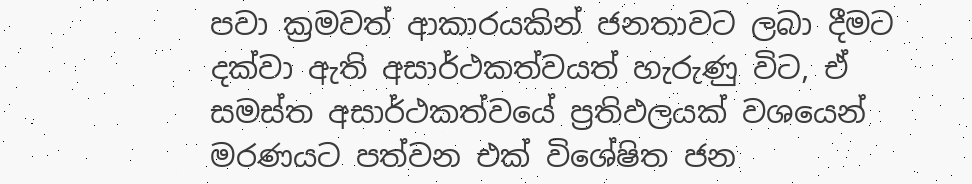පවා ක්‍රමවත් ආකාරයකින් ජනතාවට ලබා දීමට දක්වා ඇති අසාර්ථකත්වයත් හැරුණු විට, ඒ සමස්ත අසාර්ථකත්වයේ ප්‍රතිඵලයක් වශයෙන් මරණයට පත්වන එක් විශේෂිත ජන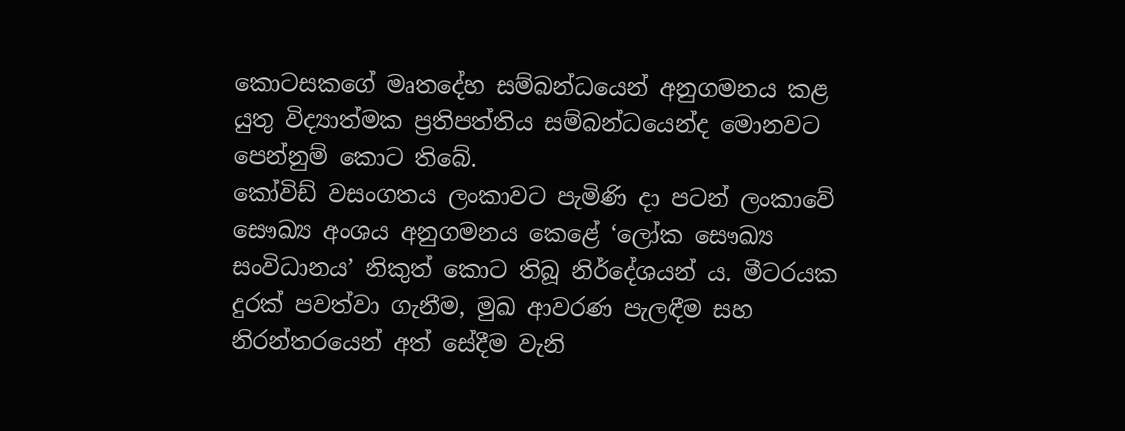කොටසකගේ මෘතදේහ සම්බන්ධයෙන් අනුගමනය කළ යුතු විද්‍යාත්මක ප්‍රතිපත්තිය සම්බන්ධයෙන්ද මොනවට පෙන්නුම් කොට තිබේ.
කෝවිඩ් වසංගතය ලංකාවට පැමිණි දා පටන් ලංකාවේ සෞඛ්‍ය අංශය අනුගමනය කෙළේ ‘ලෝක සෞඛ්‍ය සංවිධානය’ නිකුත් කොට තිබූ නිර්දේශයන් ය. මීටරයක දුරක් පවත්වා ගැනීම, මුඛ ආවරණ පැලඳීම සහ නිරන්තරයෙන් අත් සේදීම වැනි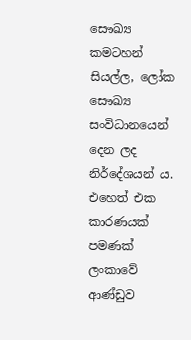සෞඛ්‍ය කමටහන් සියල්ල, ලෝක සෞඛ්‍ය සංවිධානයෙන් දෙන ලද නිර්දේශයන් ය.
එහෙත් එක කාරණයක් පමණක් ලංකාවේ ආණ්ඩුව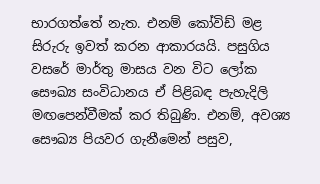භාරගත්තේ නැත. එනම් කෝවිඩ් මළ සිරුරු ඉවත් කරන ආකාරයයි. පසුගිය වසරේ මාර්තු මාසය වන විට ලෝක සෞඛ්‍ය සංවිධානය ඒ පිළිබඳ පැහැදිලි මඟපෙන්වීමක් කර තිබුණි. එනම්, අවශ්‍ය සෞඛ්‍ය පියවර ගැනීමෙන් පසුව,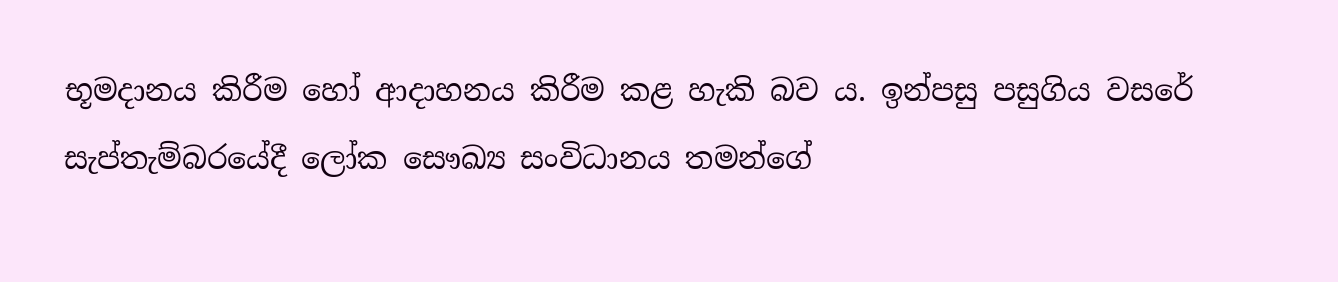භූමදානය කිරීම හෝ ආදාහනය කිරීම කළ හැකි බව ය. ඉන්පසු පසුගිය වසරේ සැප්තැම්බරයේදී ලෝක සෞඛ්‍ය සංවිධානය තමන්ගේ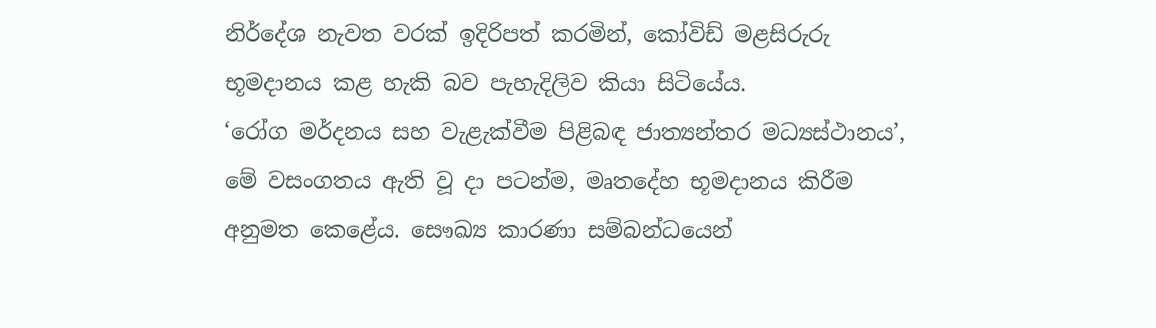නිර්දේශ නැවත වරක් ඉදිරිපත් කරමින්, කෝවිඩ් මළසිරුරු භූමදානය කළ හැකි බව පැහැදිලිව කියා සිටියේය.
‘රෝග මර්දනය සහ වැළැක්වීම පිළිබඳ ජාත්‍යන්තර මධ්‍යස්ථානය’, මේ වසංගතය ඇති වූ දා පටන්ම, මෘතදේහ භූමදානය කිරීම අනුමත කෙළේය. සෞඛ්‍ය කාරණා සම්බන්ධයෙන්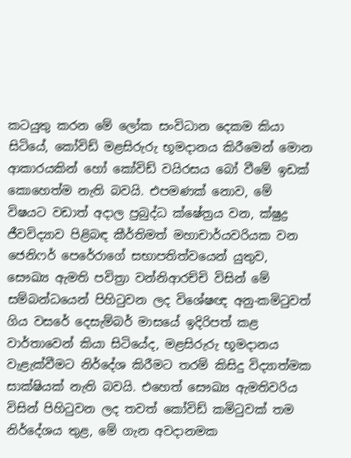කටයුතු කරන මේ ලෝක සංවිධාන දෙකම කියා සිටියේ, කෝවිඩ් මළසිරුරු භූමදානය කිරීමෙන් මොන ආකාරයකින් හෝ කෝවිඩ් වයිරසය බෝ වීමේ ඉඩක් කොහෙත්ම නැති බවයි. එපමණක් නොව, මේ විෂයට වඩාත් අදාල ප්‍රබුද්ධ ක්ෂේත්‍රය වන, ක්ෂුද්‍ර ජීවවිද්‍යාව පිළිබඳ කීර්තිමත් මහාචාර්යවරියක වන ජෙනිෆර් පෙරේරාගේ සභාපතිත්වයෙන් යුතුව, සෞඛ්‍ය ඇමති පවිත්‍රා වන්නිආරච්චි විසින් මේ සම්බන්ධයෙන් පිහිටුවන ලද විශේෂඥ අනු-කමිටුවත් ගිය වසරේ දෙසැම්බර් මාසයේ ඉදිරිපත් කළ වාර්තාවෙන් කියා සිටියේද, මළසිරුරු භූමදානය වැළැක්වීමට නිර්දේශ කිරීමට තරම් කිසිදු විද්‍යාත්මක සාක්ෂියක් නැති බවයි. එහෙත් සෞඛ්‍ය ඇමතිවරිය විසින් පිහිටුවන ලද තවත් කෝවිඩ් කමිටුවක් තම නිර්දේශය තුළ, මේ ගැන අවදානමක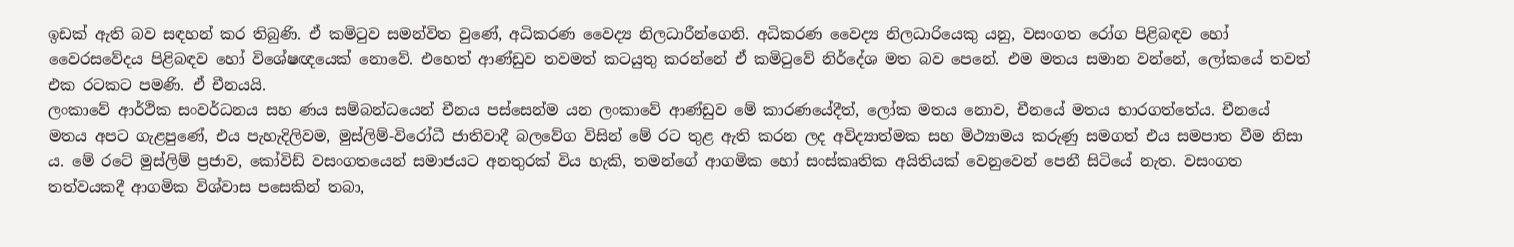ඉඩක් ඇති බව සඳහන් කර තිබුණි. ඒ කමිටුව සමන්විත වුණේ, අධිකරණ වෛද්‍ය නිලධාරීන්ගෙනි. අධිකරණ වෛද්‍ය නිලධාරියෙකු යනු, වසංගත රෝග පිළිබඳව හෝ වෛරසවේදය පිළිබඳව හෝ විශේෂඥයෙක් නොවේ. එහෙත් ආණ්ඩුව තවමත් කටයුතු කරන්නේ ඒ කමිටුවේ නිර්දේශ මත බව පෙනේ. එම මතය සමාන වන්නේ, ලෝකයේ තවත් එක රටකට පමණි. ඒ චීනයයි.
ලංකාවේ ආර්ථික සංවර්ධනය සහ ණය සම්බන්ධයෙන් චීනය පස්සෙන්ම යන ලංකාවේ ආණ්ඩුව මේ කාරණයේදීත්, ලෝක මතය නොව, චීනයේ මතය භාරගත්තේය. චීනයේ මතය අපට ගැළපුණේ, එය පැහැදිලිවම, මුස්ලිම්-විරෝධී ජාතිවාදී බලවේග විසින් මේ රට තුළ ඇති කරන ලද අවිද්‍යාත්මක සහ මිථ්‍යාමය කරුණු සමගත් එය සමපාත වීම නිසා ය. මේ රටේ මුස්ලිම් ප්‍රජාව, කෝවිඩ් වසංගතයෙන් සමාජයට අනතුරක් විය හැකි, තමන්ගේ ආගමික හෝ සංස්කෘතික අයිතියක් වෙනුවෙන් පෙනී සිටියේ නැත. වසංගත තත්වයකදී ආගමික විශ්වාස පසෙකින් තබා,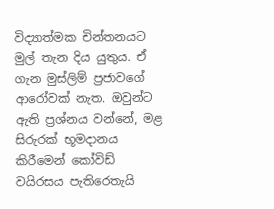විද්‍යාත්මක චින්තනයට මුල් තැන දිය යුතුය. ඒ ගැන මුස්ලිම් ප්‍රජාවගේ ආරෝවක් නැත. ඔවුන්ට ඇති ප්‍රශ්නය වන්නේ, මළ සිරුරක් භූමදානය කිරීමෙන් කෝවිඩ් වයිරසය පැතිරෙතැයි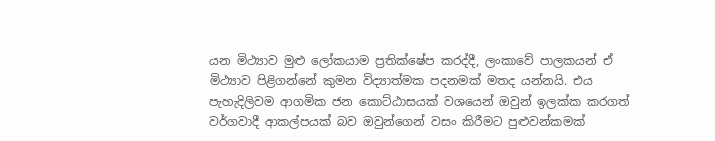යන මිථ්‍යාව මුළු ලෝකයාම ප්‍රතික්ෂේප කරද්දී, ලංකාවේ පාලකයන් ඒ මිථ්‍යාව පිළිගන්නේ කුමන විද්‍යාත්මක පදනමක් මතද යන්නයි. එය පැහැදිලිවම ආගමික ජන කොට්ඨාසයක් වශයෙන් ඔවුන් ඉලක්ක කරගත් වර්ගවාදී ආකල්පයක් බව ඔවුන්ගෙන් වසං කිරීමට පුළුවන්කමක්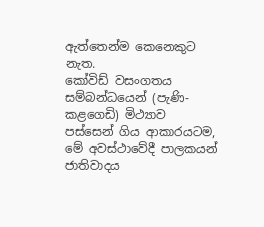ඇත්තෙන්ම කෙනෙකුට නැත.
කෝවිඩ් වසංගතය සම්බන්ධයෙන් (පැණි-කළගෙඩි) මිථ්‍යාව පස්සෙන් ගිය ආකාරයටම, මේ අවස්ථාවේදී පාලකයන් ජාතිවාදය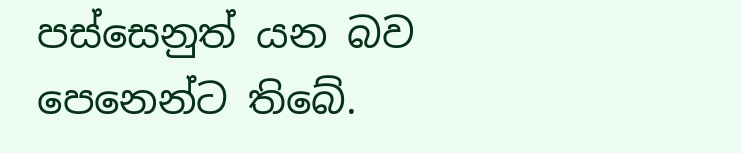පස්සෙනුත් යන බව පෙනෙන්ට තිබේ.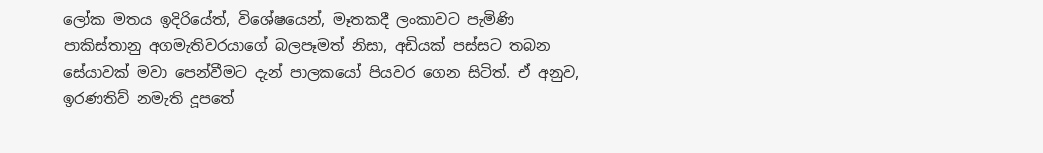ලෝක මතය ඉදිරියේත්, විශේෂයෙන්, මෑතකදී ලංකාවට පැමිණි පාකිස්තානු අගමැතිවරයාගේ බලපෑමත් නිසා, අඩියක් පස්සට තබන සේයාවක් මවා පෙන්වීමට දැන් පාලකයෝ පියවර ගෙන සිටිත්. ඒ අනුව, ඉරණතිව් නමැති දූපතේ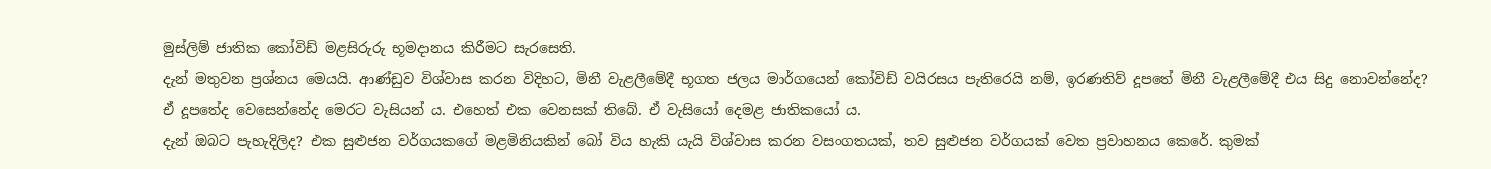මුස්ලිම් ජාතික කෝවිඩ් මළසිරුරු භූමදානය කිරීමට සැරසෙති.
දැන් මතුවන ප්‍රශ්නය මෙයයි. ආණ්ඩුව විශ්වාස කරන විදිහට, මිනී වැළලීමේදී භූගත ජලය මාර්ගයෙන් කෝවිඩ් වයිරසය පැතිරෙයි නම්, ඉරණතිව් දූපතේ මිනී වැළලීමේදී එය සිදු නොවන්නේද? ඒ දූපතේද වෙසෙන්නේද මෙරට වැසියන් ය. එහෙත් එක වෙනසක් තිබේ. ඒ වැසියෝ දෙමළ ජාතිකයෝ ය.
දැන් ඔබට පැහැදිලිද? එක සුළුජන වර්ගයකගේ මළමිනියකින් බෝ විය හැකි යැයි විශ්වාස කරන වසංගතයක්, තව සුළුජන වර්ගයක් වෙත ප්‍රවාහනය කෙරේ. කුමක්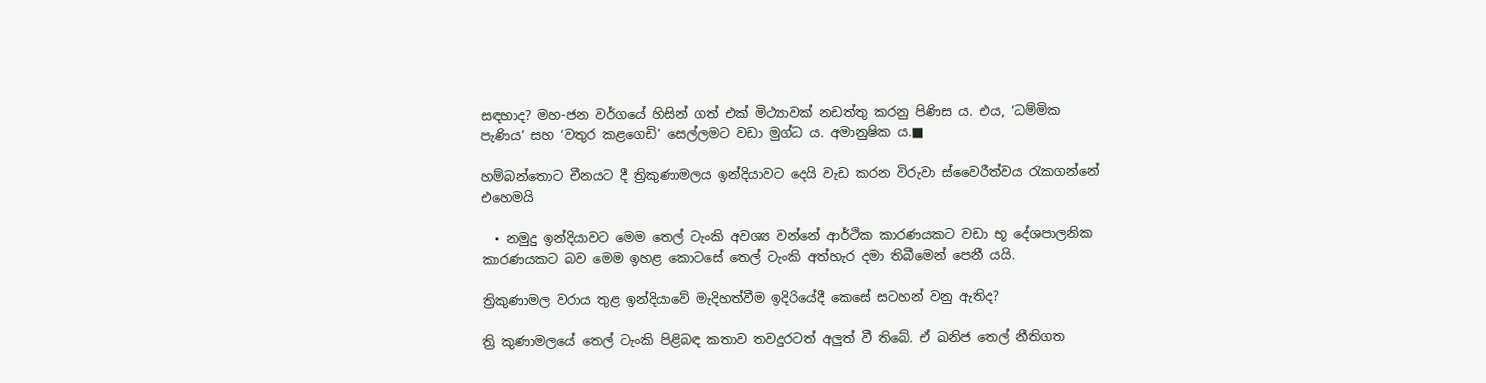සඳහාද? මහ-ජන වර්ගයේ හිසින් ගත් එක් මිථ්‍යාවක් නඩත්තු කරනු පිණිස ය. එය, ‘ධම්මික පැණිය’ සහ ‘වතුර කළගෙඩි’ සෙල්ලමට වඩා මුග්ධ ය. අමානුෂික ය.■

හම්බන්තොට චීනයට දී ත්‍රිකුණාමලය ඉන්දියාවට දෙයි වැඩ කරන විරුවා ස්වෛරීත්වය රැකගන්නේ එහෙමයි

  • නමුදු ඉන්දියාවට මෙම තෙල් ටැංකි අවශ්‍ය වන්නේ ආර්ථික කාරණයකට වඩා භූ දේශපාලනික කාරණයකට බව මෙම ඉහළ කොටසේ තෙල් ටැංකි අත්හැර දමා තිබීමෙන් පෙනී යයි.

ත්‍රිකුණාමල වරාය තුළ ඉන්දියාවේ මැදිහත්වීම ඉදිරියේදී කෙසේ සටහන් වනු ඇතිද?

ත්‍රි කුණාමලයේ තෙල් ටැංකි පිළිබඳ කතාව තවදුරටත් අලුත් වී තිබේ. ඒ ඛනිජ තෙල් නීතිගත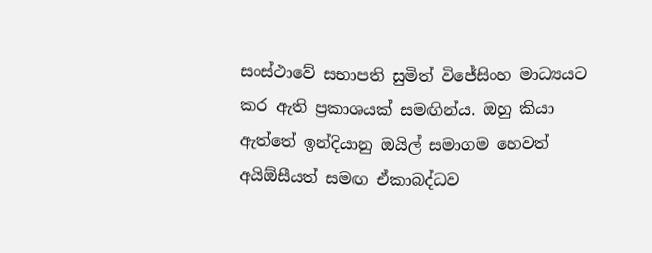සංස්ථාවේ සභාපති සුමිත් විජේසිංහ මාධ්‍යයට කර ඇති ප්‍රකාශයක් සමඟින්ය. ඔහු කියා ඇත්තේ ඉන්දියානු ඔයිල් සමාගම හෙවත් අයිඕසීයත් සමඟ ඒකාබද්ධව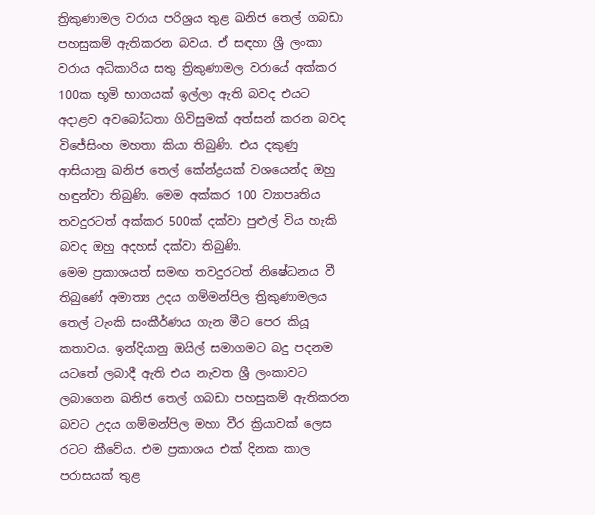ත්‍රිකුණාමල වරාය පරිශ්‍රය තුළ ඛනිජ තෙල් ගබඩා පහසුකම් ඇතිකරන බවය. ඒ සඳහා ශ්‍රී ලංකා වරාය අධිකාරිය සතු ත්‍රිකුණාමල වරායේ අක්කර 100ක භූමි භාගයක් ඉල්ලා ඇති බවද එයට අදාළව අවබෝධතා ගිවිසුමක් අත්සන් කරන බවද විජේසිංහ මහතා කියා තිබුණි. එය දකුණු ආසියානු ඛනිජ තෙල් කේන්ද්‍රයක් වශයෙන්ද ඔහු හඳුන්වා තිබුණි. මෙම අක්කර 100 ව්‍යාපෘතිය තවදුරටත් අක්කර 500ක් දක්වා පුළුල් විය හැකි බවද ඔහු අදහස් දක්වා තිබුණි.
මෙම ප්‍රකාශයත් සමඟ තවදුරටත් නිෂේධනය වී තිබුණේ අමාත්‍ය උදය ගම්මන්පිල ත්‍රිකුණාමලය තෙල් ටැංකි සංකීර්ණය ගැන මීට පෙර කියූ කතාවය. ඉන්දියානු ඔයිල් සමාගමට බදු පදනම යටතේ ලබාදී ඇති එය නැවත ශ්‍රී ලංකාවට ලබාගෙන ඛනිජ තෙල් ගබඩා පහසුකම් ඇතිකරන බවට උදය ගම්මන්පිල මහා වීර ක්‍රියාවක් ලෙස රටට කීවේය. එම ප්‍රකාශය එක් දිනක කාල පරාසයක් තුළ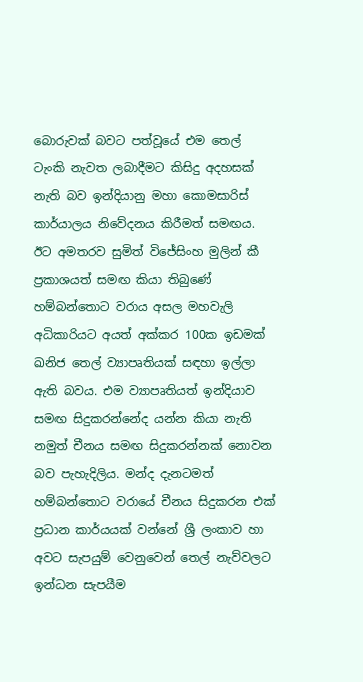බොරුවක් බවට පත්වූයේ එම තෙල් ටැංකි නැවත ලබාදීමට කිසිදු අදහසක් නැති බව ඉන්දියානු මහා කොමසාරිස් කාර්යාලය නිවේදනය කිරීමත් සමඟය.
ඊට අමතරව සුමිත් විජේසිංහ මුලින් කී ප්‍රකාශයත් සමඟ කියා තිබුණේ හම්බන්තොට වරාය අසල මහවැලි අධිකාරියට අයත් අක්කර 100ක ඉඩමක් ඛනිජ තෙල් ව්‍යාපෘතියක් සඳහා ඉල්ලා ඇති බවය. එම ව්‍යාපෘතියත් ඉන්දියාව සමඟ සිදුකරන්නේද යන්න කියා නැති නමුත් චීනය සමඟ සිදුකරන්නක් නොවන බව පැහැදිලිය. මන්ද දැනටමත් හම්බන්තොට වරායේ චීනය සිදුකරන එක් ප්‍රධාන කාර්යයක් වන්නේ ශ්‍රී ලංකාව හා අවට සැපයුම් වෙනුවෙන් තෙල් නැව්වලට ඉන්ධන සැපයීම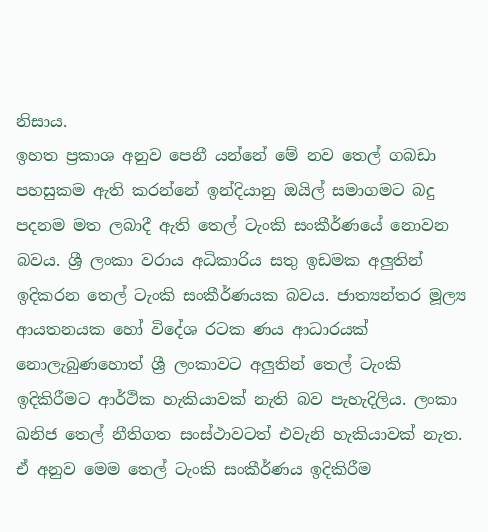නිසාය.
ඉහත ප්‍රකාශ අනුව පෙනී යන්නේ මේ නව තෙල් ගබඩා පහසුකම ඇති කරන්නේ ඉන්දියානු ඔයිල් සමාගමට බදු පදනම මත ලබාදී ඇති තෙල් ටැංකි සංකීර්ණයේ නොවන බවය. ශ්‍රී ලංකා වරාය අධිකාරිය සතු ඉඩමක අලුතින් ඉදිකරන තෙල් ටැංකි සංකීර්ණයක බවය. ජාත්‍යන්තර මූල්‍ය ආයතනයක හෝ විදේශ රටක ණය ආධාරයක් නොලැබුණහොත් ශ්‍රී ලංකාවට අලුතින් තෙල් ටැංකි ඉදිකිරීමට ආර්ථික හැකියාවක් නැති බව පැහැදිලිය. ලංකා ඛනිජ තෙල් නීතිගත සංස්ථාවටත් එවැනි හැකියාවක් නැත. ඒ අනුව මෙම තෙල් ටැංකි සංකීර්ණය ඉදිකිරීම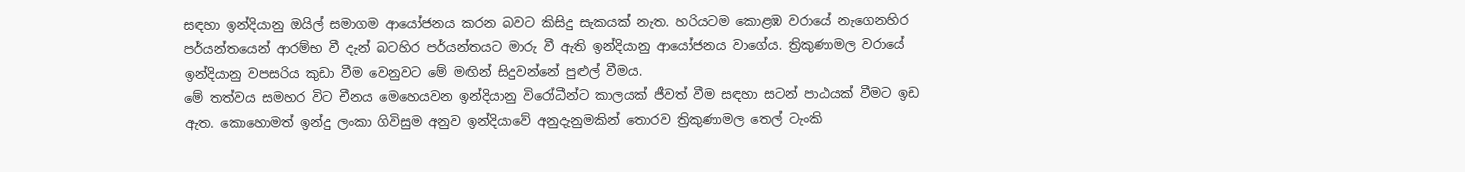සඳහා ඉන්දියානු ඔයිල් සමාගම ආයෝජනය කරන බවට කිසිදු සැකයක් නැත. හරියටම කොළඹ වරායේ නැගෙනහිර පර්යන්තයෙන් ආරම්භ වී දැන් බටහිර පර්යන්තයට මාරු වී ඇති ඉන්දියානු ආයෝජනය වාගේය. ත්‍රිකුණාමල වරායේ ඉන්දියානු වපසරිය කුඩා වීම වෙනුවට මේ මඟින් සිදුවන්නේ පුළුල් වීමය.
මේ තත්වය සමහර විට චීනය මෙහෙයවන ඉන්දියානු විරෝධීන්ට කාලයක් ජීවත් වීම සඳහා සටන් පාඨයක් වීමට ඉඩ ඇත. කොහොමත් ඉන්දු ලංකා ගිවිසුම අනුව ඉන්දියාවේ අනුදැනුමකින් තොරව ත්‍රිකුණාමල තෙල් ටැංකි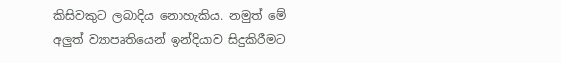කිසිවකුට ලබාදිය නොහැකිය. නමුත් මේ අලුත් ව්‍යාපෘතියෙන් ඉන්දියාව සිදුකිරීමට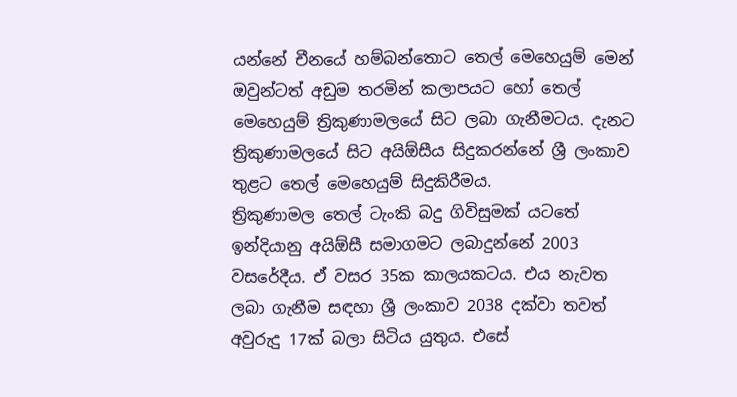යන්නේ චීනයේ හම්බන්තොට තෙල් මෙහෙයුම් මෙන් ඔවුන්ටත් අඩුම තරමින් කලාපයට හෝ තෙල් මෙහෙයුම් ත්‍රිකුණාමලයේ සිට ලබා ගැනීමටය. දැනට ත්‍රිකුණාමලයේ සිට අයිඕසීය සිදුකරන්නේ ශ්‍රී ලංකාව තුළට තෙල් මෙහෙයුම් සිදුකිරීමය.
ත්‍රිකුණාමල තෙල් ටැංකි බදු ගිවිසුමක් යටතේ ඉන්දියානු අයිඕසී සමාගමට ලබාදුන්නේ 2003 වසරේදීය. ඒ වසර 35ක කාලයකටය. එය නැවත ලබා ගැනීම සඳහා ශ්‍රී ලංකාව 2038 දක්වා තවත් අවුරුදු 17ක් බලා සිටිය යුතුය. එසේ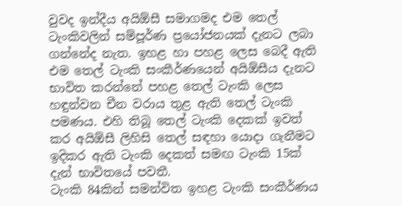වුවද ඉන්දීය අයිඕසී සමාගමද එම තෙල් ටැංකිවලින් සම්පූර්ණ ප්‍රයෝජනයක් දැනට ලබා ගන්නේද නැත. ඉහළ හා පහළ ලෙස බෙදී ඇති එම තෙල් ටැංකි සංකීර්ණයෙන් අයිඕසීය දැනට භාවිත කරන්නේ පහළ තෙල් ටැංකි ලෙස හඳුන්වන චීන වරාය තුළ ඇති තෙල් ටැංකි පමණය. එහි තිබූ තෙල් ටැංකි දෙකක් ඉවත් කර අයිඕසී ලිහිසි තෙල් සඳහා යොදා ගැනීමට ඉදිකර ඇති ටැංකි දෙකත් සමඟ ටැංකි 15ක් දැන් භාවිතයේ පවතී.
ටැංකි 84කින් සමන්විත ඉහළ ටැංකි සංකීර්ණය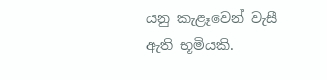යනු කැළෑවෙන් වැසී ඇති භූමියකි.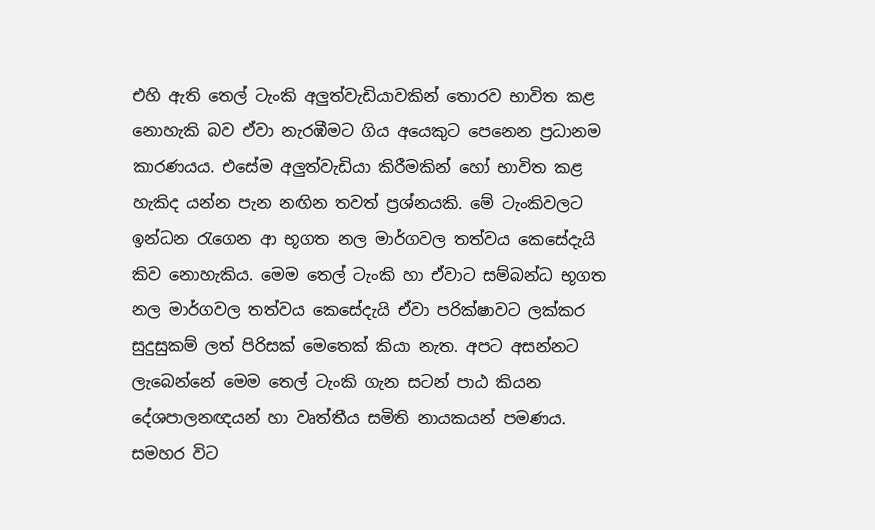එහි ඇති තෙල් ටැංකි අලුත්වැඩියාවකින් තොරව භාවිත කළ නොහැකි බව ඒවා නැරඹීමට ගිය අයෙකුට පෙනෙන ප්‍රධානම කාරණයය. එසේම අලුත්වැඩියා කිරීමකින් හෝ භාවිත කළ හැකිද යන්න පැන නඟින තවත් ප්‍රශ්නයකි. මේ ටැංකිවලට ඉන්ධන රැගෙන ආ භූගත නල මාර්ගවල තත්වය කෙසේදැයි කිව නොහැකිය. මෙම තෙල් ටැංකි හා ඒවාට සම්බන්ධ භූගත නල මාර්ගවල තත්වය කෙසේදැයි ඒවා පරික්ෂාවට ලක්කර සුදුසුකම් ලත් පිරිසක් මෙතෙක් කියා නැත. අපට අසන්නට ලැබෙන්නේ මෙම තෙල් ටැංකි ගැන සටන් පාඨ කියන දේශපාලනඥයන් හා වෘත්තීය සමිති නායකයන් පමණය. සමහර විට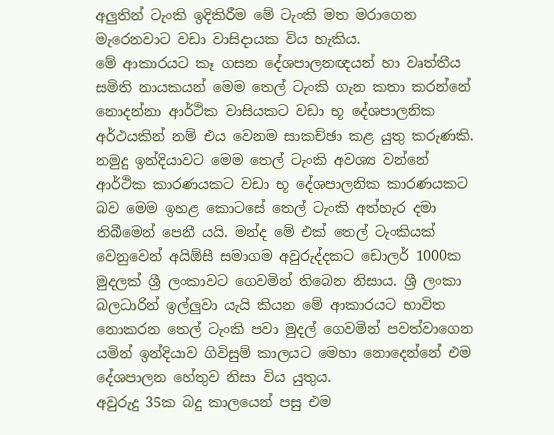අලුතින් ටැංකි ඉදිකිරීම මේ ටැංකි මත මරාගෙන මැරෙනවාට වඩා වාසිදායක විය හැකිය.
මේ ආකාරයට කෑ ගසන දේශපාලනඥයන් හා වෘත්තීය සමිති නායකයන් මෙම තෙල් ටැංකි ගැන කතා කරන්නේ නොදන්නා ආර්ථික වාසියකට වඩා භූ දේශපාලනික අර්ථයකින් නම් එය වෙනම සාකච්ඡා කළ යුතු කරුණකි. නමුදු ඉන්දියාවට මෙම තෙල් ටැංකි අවශ්‍ය වන්නේ ආර්ථික කාරණයකට වඩා භූ දේශපාලනික කාරණයකට බව මෙම ඉහළ කොටසේ තෙල් ටැංකි අත්හැර දමා තිබීමෙන් පෙනී යයි. මන්ද මේ එක් තෙල් ටැංකියක් වෙනුවෙන් අයිඕසී සමාගම අවුරුද්දකට ඩොලර් 1000ක මුදලක් ශ්‍රී ලංකාවට ගෙවමින් තිබෙන නිසාය. ශ්‍රී ලංකා බලධාරින් ඉල්ලුවා යැයි කියන මේ ආකාරයට භාවිත නොකරන තෙල් ටැංකි පවා මුදල් ගෙවමින් පවත්වාගෙන යමින් ඉන්දියාව ගිවිසුම් කාලයට මෙහා නොදෙන්නේ එම දේශපාලන හේතුව නිසා විය යුතුය.
අවුරුදු 35ක බදු කාලයෙන් පසු එම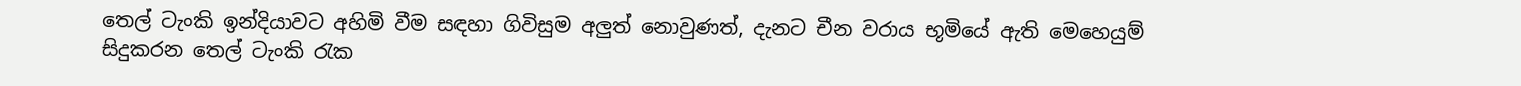තෙල් ටැංකි ඉන්දියාවට අහිමි වීම සඳහා ගිවිසුම අලුත් නොවුණත්, දැනට චීන වරාය භූමියේ ඇති මෙහෙයුම් සිදුකරන තෙල් ටැංකි රැක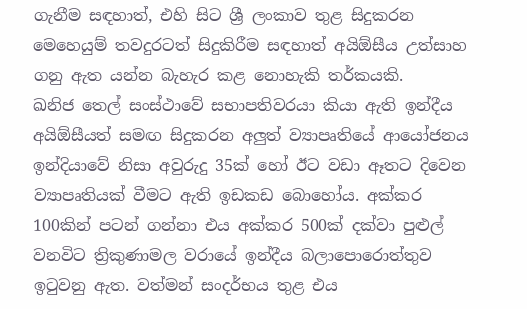ගැනීම සඳහාත්, එහි සිට ශ්‍රී ලංකාව තුළ සිදුකරන මෙහෙයුම් තවදුරටත් සිදුකිරීම සඳහාත් අයිඕසීය උත්සාහ ගනු ඇත යන්න බැහැර කළ නොහැකි තර්කයකි.
ඛනිජ තෙල් සංස්ථාවේ සභාපතිවරයා කියා ඇති ඉන්දීය අයිඕසීයත් සමඟ සිදුකරන අලුත් ව්‍යාපෘතියේ ආයෝජනය ඉන්දියාවේ නිසා අවුරුදු 35ක් හෝ ඊට වඩා ඈතට දිවෙන ව්‍යාපෘතියක් වීමට ඇති ඉඩකඩ බොහෝය. අක්කර 100කින් පටන් ගන්නා එය අක්කර 500ක් දක්වා පුළුල් වනවිට ත්‍රිකුණාමල වරායේ ඉන්දීය බලාපොරොත්තුව ඉටුවනු ඇත. වත්මන් සංදර්භය තුළ එය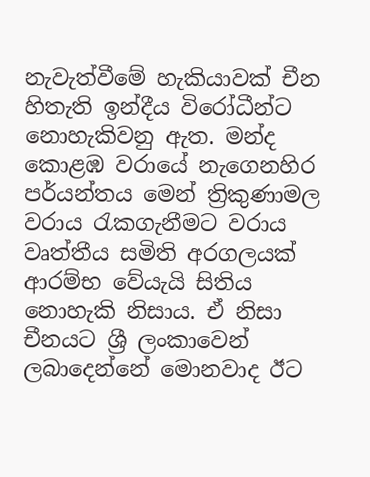නැවැත්වීමේ හැකියාවක් චීන හිතැති ඉන්දීය විරෝධීන්ට නොහැකිවනු ඇත. මන්ද කොළඹ වරායේ නැගෙනහිර පර්යන්තය මෙන් ත්‍රිකුණාමල වරාය රැකගැනීමට වරාය වෘත්තීය සමිති අරගලයක් ආරම්භ වේයැයි සිතිය නොහැකි නිසාය. ඒ නිසා චීනයට ශ්‍රී ලංකාවෙන් ලබාදෙන්නේ මොනවාද ඊට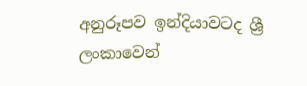අනුරූපව ඉන්දියාවටද ශ්‍රී ලංකාවෙන්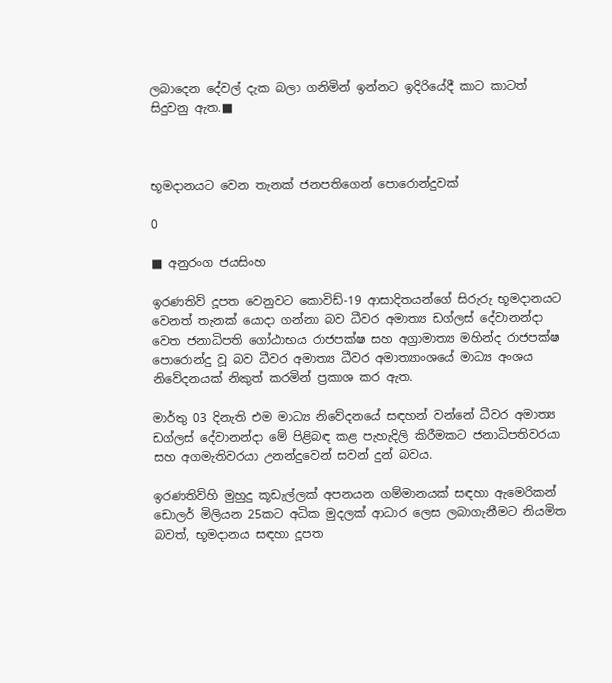ලබාදෙන දේවල් දැක බලා ගනිමින් ඉන්නට ඉදිරියේදී කාට කාටත් සිදුවනු ඇත.■



භූමදානයට වෙන තැනක් ජනපතිගෙන් පොරොන්දුවක්

0

■ අනුරංග ජයසිංහ

ඉරණතිව් දූපත වෙනුවට කොවිඩ්-19 ආසාදිතයන්ගේ සිරුරු භූමදානයට වෙනත් තැනක් යොදා ගන්නා බව ධීවර අමාත්‍ය ඩග්ලස් දේවානන්දා වෙත ජනාධිපති ගෝඨාභය රාජපක්ෂ සහ අග්‍රාමාත්‍ය මහින්ද රාජපක්ෂ පොරොන්දු වූ බව ධීවර අමාත්‍ය ධීවර අමාත්‍යාංශයේ මාධ්‍ය අංශය නිවේදනයක් නිකුත් කරමින් ප්‍රකාශ කර ඇත.

මාර්තු 03 දිනැති එම මාධ්‍ය නිවේදනයේ සඳහන් වන්නේ ධීවර අමාත්‍ය ඩග්ලස් දේවානන්දා මේ පිළිබඳ කළ පැහැදිලි කිරීමකට ජනාධිපතිවරයා සහ අගමැතිවරයා උනන්දුවෙන් සවන් දුන් බවය.

ඉරණතිව්හි මුහුදු කූඩැල්ලක් අපනයන ගම්මානයක් සඳහා ඇමෙරිකන් ඩොලර් මිලියන 25කට අධික මුදලක් ආධාර ලෙස ලබාගැනීමට නියමිත බවත්, භූමදානය සඳහා දූපත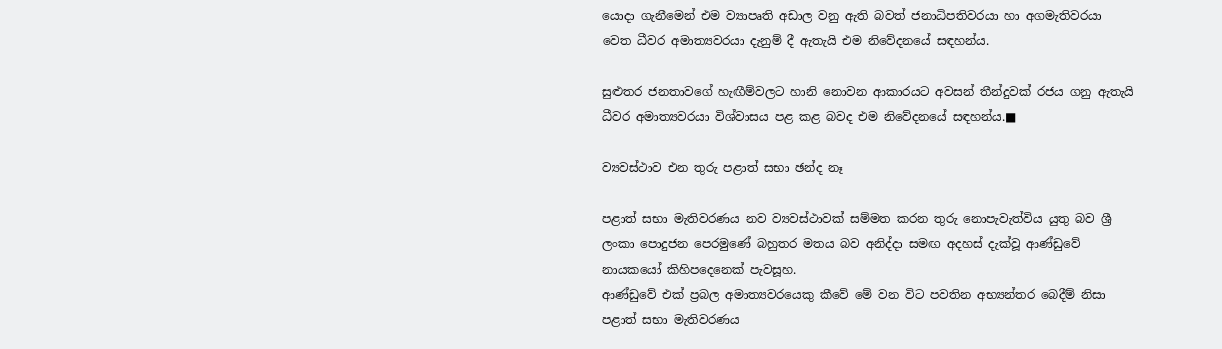යොදා ගැනීමෙන් එම ව්‍යාපෘති අඩාල වනු ඇති බවත් ජනාධිපතිවරයා හා අගමැතිවරයා වෙත ධීවර අමාත්‍යවරයා දැනුම් දී ඇතැයි එම නිවේදනයේ සඳහන්ය.

සුළුතර ජනතාවගේ හැඟීම්වලට හානි නොවන ආකාරයට අවසන් තීන්දුවක් රජය ගනු ඇතැයි ධීවර අමාත්‍යවරයා විශ්වාසය පළ කළ බවද එම නිවේදනයේ සඳහන්ය.■

ව්‍යවස්ථාව එන තුරු පළාත් සභා ඡන්ද නෑ

පළාත් සභා මැතිවරණය නව ව්‍යවස්ථාවක් සම්මත කරන තුරු නොපැවැත්විය යුතු බව ශ්‍රී ලංකා පොදුජන පෙරමුණේ බහුතර මතය බව අනිද්දා සමඟ අදහස් දැක්වූ ආණ්ඩුවේ නායකයෝ කිහිපදෙනෙක් පැවසූහ.
ආණ්ඩුවේ එක් ප්‍රබල අමාත්‍යවරයෙකු කීවේ මේ වන විට පවතින අභ්‍යන්තර බෙදීම් නිසා පළාත් සභා මැතිවරණය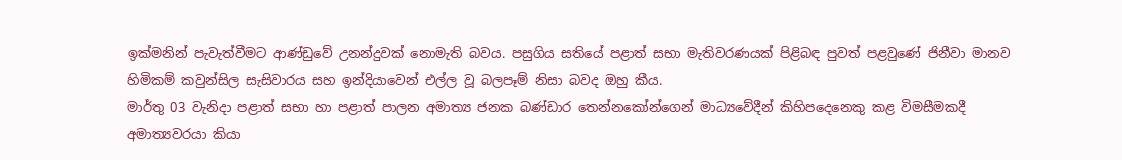ඉක්මනින් පැවැත්වීමට ආණ්ඩුවේ උනන්දුවක් නොමැති බවය. පසුගිය සතියේ පළාත් සභා මැතිවරණයක් පිළිබඳ පුවත් පළවුණේ ජිනීවා මානව හිමිකම් කවුන්සිල සැසිවාරය සහ ඉන්දියාවෙන් එල්ල වූ බලපෑම් නිසා බවද ඔහු කීය.
මාර්තු 03 වැනිදා පළාත් සභා හා පළාත් පාලන අමාත්‍ය ජනක බණ්ඩාර තෙන්නකෝන්ගෙන් මාධ්‍යවේදීන් කිහිපදෙනෙකු කළ විමසීමකදී අමාත්‍යවරයා කියා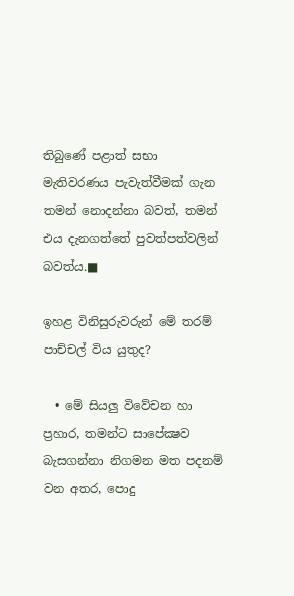තිබුණේ පළාත් සභා මැතිවරණය පැවැත්වීමක් ගැන තමන් නොදන්නා බවත්, තමන් එය දැනගත්තේ පුවත්පත්වලින් බවත්ය.■

ඉහළ විනිසුරුවරුන් මේ තරම් පාච්චල් විය යුතුද?

  • මේ සියලු විවේචන හා ප්‍රහාර, තමන්ට සාපේක්‍ෂව බැසගන්නා නිගමන මත පදනම් වන අතර, පොදු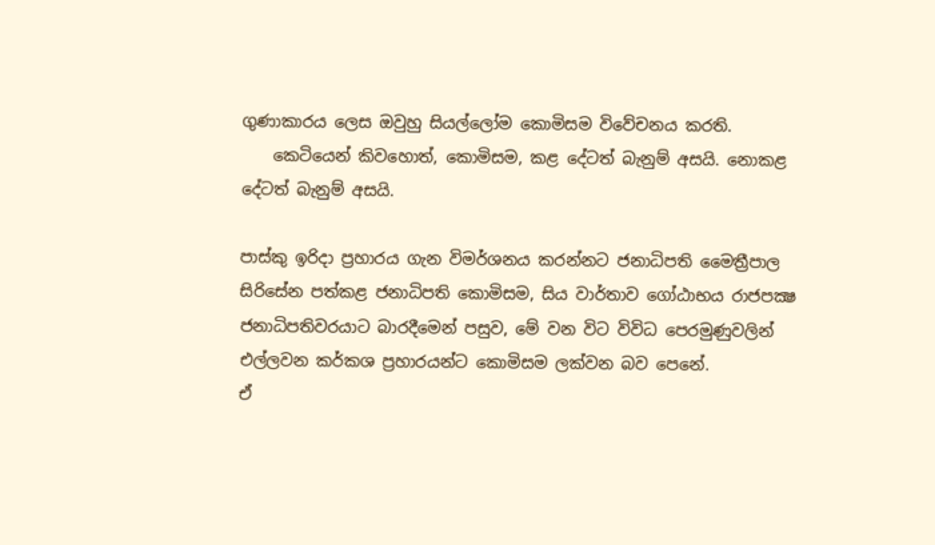ගුණාකාරය ලෙස ඔවුහු සියල්ලෝම කොමිසම විවේචනය කරති.
    කෙටියෙන් කිවහොත්, කොමිසම, කළ දේටත් බැනුම් අසයි. නොකළ දේටත් බැනුම් අසයි.

පාස්කු ඉරිදා ප්‍රහාරය ගැන විමර්ශනය කරන්නට ජනාධිපති මෛත්‍රීපාල සිරිසේන පත්කළ ජනාධිපති කොමිසම, සිය වාර්තාව ගෝඨාභය රාජපක්‍ෂ ජනාධිපතිවරයාට බාරදීමෙන් පසුව, මේ වන විට විවිධ පෙරමුණුවලින් එල්ලවන කර්කශ ප්‍රහාරයන්ට කොමිසම ලක්වන බව පෙනේ.
ඒ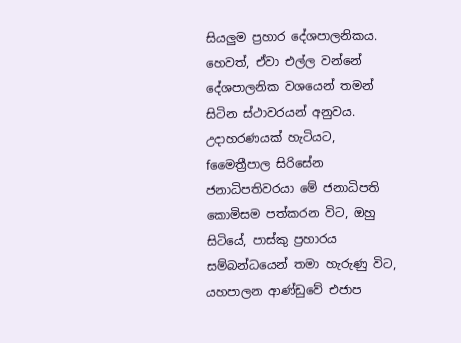සියලුම ප්‍රහාර දේශපාලනිකය. හෙවත්, ඒවා එල්ල වන්නේ දේශපාලනික වශයෙන් තමන් සිටින ස්ථාවරයන් අනුවය. උදාහරණයක් හැටියට, fමෛත්‍රීපාල සිරිසේන ජනාධිපතිවරයා මේ ජනාධිපති කොමිසම පත්කරන විට, ඔහු සිටියේ, පාස්කු ප්‍රහාරය සම්බන්ධයෙන් තමා හැරුණු විට, යහපාලන ආණ්ඩුවේ එජාප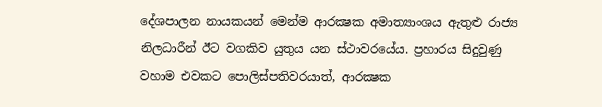දේශපාලන නායකයන් මෙන්ම ආරක්‍ෂක අමාත්‍යාංශය ඇතුළු රාජ්‍ය නිලධාරීන් ඊට වගකිව යුතුය යන ස්ථාවරයේය. ප්‍රහාරය සිදුවුණු වහාම එවකට පොලිස්පතිවරයාත්, ආරක්‍ෂක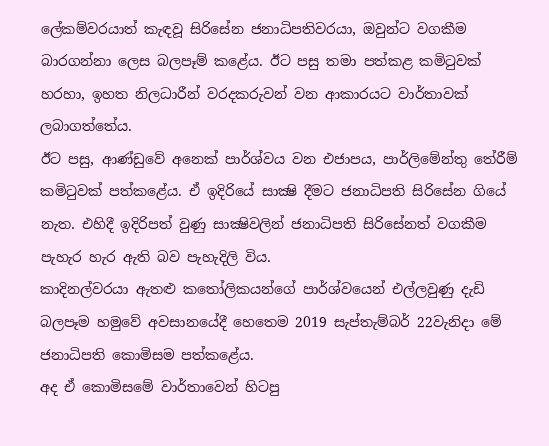ලේකම්වරයාත් කැඳවූ සිරිසේන ජනාධිපතිවරයා, ඔවුන්ට වගකීම බාරගන්නා ලෙස බලපෑම් කළේය. ඊට පසු තමා පත්කළ කමිටුවක් හරහා, ඉහත නිලධාරීන් වරදකරුවන් වන ආකාරයට වාර්තාවක් ලබාගත්තේය.
ඊට පසු, ආණ්ඩුවේ අනෙක් පාර්ශ්වය වන එජාපය, පාර්ලිමේන්තු තේරීම් කමිටුවක් පත්කළේය. ඒ ඉදිරියේ සාක්‍ෂි දීමට ජනාධිපති සිරිසේන ගියේ නැත. එහිදී ඉදිරිපත් වුණු සාක්‍ෂිවලින් ජනාධිපති සිරිසේනත් වගකීම පැහැර හැර ඇති බව පැහැදිලි විය.
කාදිනල්වරයා ඇතළු කතෝලිකයන්ගේ පාර්ශ්වයෙන් එල්ලවුණු දැඩි බලපෑම හමුවේ අවසානයේදී හෙතෙම 2019 සැප්තැම්බර් 22වැනිදා මේ ජනාධිපති කොමිසම පත්කළේය.
අද ඒ කොමිසමේ වාර්තාවෙන් හිටපු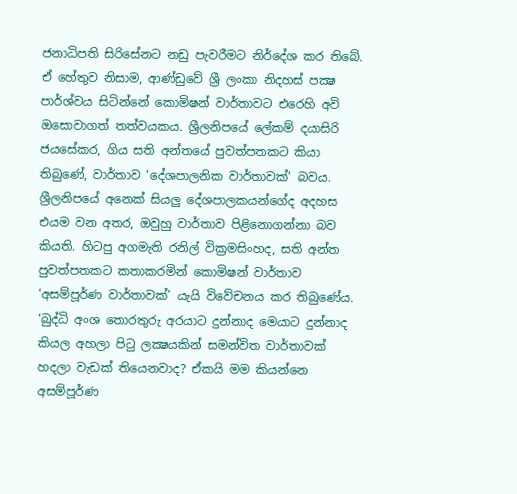ජනාධිපති සිරිසේනට නඩු පැවරීමට නිර්දේශ කර තිබේ. ඒ හේතුව නිසාම, ආණ්ඩුවේ ශ්‍රී ලංකා නිදහස් පක්‍ෂ පාර්ශ්වය සිටින්නේ කොමිෂන් වාර්තාවට එරෙහි අවි ඔසොවාගත් තත්වයකය. ශ්‍රීලනිපයේ ලේකම් දයාසිරි ජයසේකර, ගිය සති අන්තයේ පුවත්පතකට කියා තිබුණේ, වාර්තාව ‘දේශපාලනික වාර්තාවක්’ බවය. ශ්‍රීලනිපයේ අනෙක් සියලු දේශපාලකයන්ගේද අදහස එයම වන අතර, ඔවුහු වාර්තාව පිළිනොගන්නා බව කියති. හිටපු අගමැති රනිල් වික්‍රමසිංහද, සති අන්ත පුවත්පතකට කතාකරමින් කොමිෂන් වාර්තාව ‘අසම්පූර්ණ වාර්තාවක්’ යැයි විවේචනය කර තිබුණේය. ‘බුද්ධි අංශ තොරතුරු අරයාට දුන්නාද මෙයාට දුන්නාද කියල අහලා පිටු ලක්‍ෂයකින් සමන්විත වාර්තාවක් හදලා වැඩක් තියෙනවාද? ඒකයි මම කියන්නෙ අසම්පූර්ණ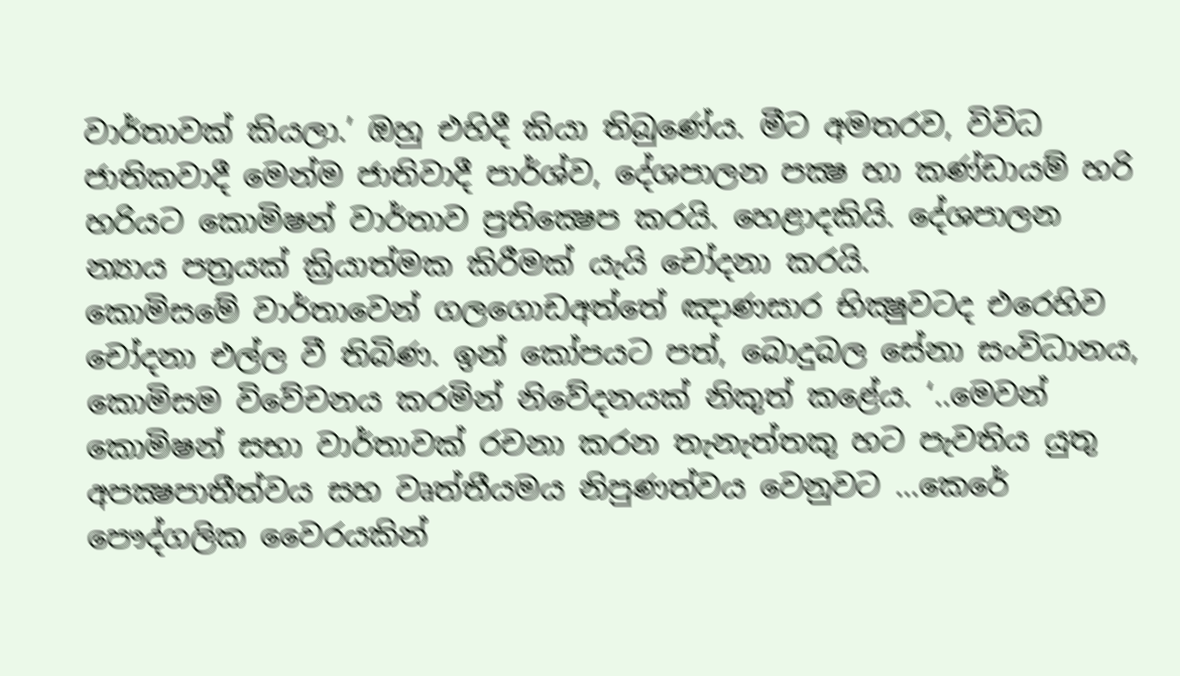වාර්තාවක් කියලා.’ ඔහු එහිදී කියා තිබුණේය. මීට අමතරව, විවිධ ජාතිකවාදී මෙන්ම ජාතිවාදී පාර්ශ්ව, දේශපාලන පක්‍ෂ හා කණ්ඩායම් හරි හරියට කොමිෂන් වාර්තාව ප්‍රතික්‍ෂෙප කරයි. හෙළාදකියි. දේශපාලන න්‍යාය පත්‍රයක් ක්‍රියාත්මක කිරීමක් යැයි චෝදනා කරයි.
කොමිසමේ වාර්තාවෙන් ගලගොඩඅත්තේ ඤාණසාර භික්‍ෂුවටද එරෙහිව චෝදනා එල්ල වී තිබිණ. ඉන් කෝපයට පත්, බොදුබල සේනා සංවිධානය, කොමිසම විවේචනය කරමින් නිවේදනයක් නිකුත් කළේය. ‘..මෙවන් කොමිෂන් සභා වාර්තාවක් රචනා කරන තැනැත්තකු හට පැවතිය යුතු අපක්‍ෂපාතීත්වය සහ වෘත්තීයමය නිපුණත්වය වෙනුවට …කෙරේ පෞද්ගලික වෛරයකින්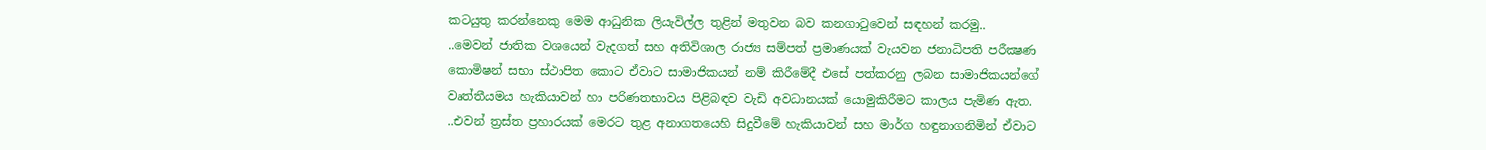කටයුතු කරන්නෙකු මෙම ආධුනික ලියැවිල්ල තුළින් මතුවන බව කනගාටුවෙන් සඳහන් කරමු..
..මෙවන් ජාතික වශයෙන් වැදගත් සහ අතිවිශාල රාජ්‍ය සම්පත් ප්‍රමාණයක් වැයවන ජනාධිපති පරීක්‍ෂණ කොමිෂන් සභා ස්ථාපිත කොට ඒවාට සාමාජිකයන් නම් කිරීමේදී එසේ පත්කරනු ලබන සාමාජිකයන්ගේ වෘත්තීයමය හැකියාවන් හා පරිණතභාවය පිළිබඳව වැඩි අවධානයක් යොමුකිරීමට කාලය පැමිණ ඇත. ..එවන් ත්‍රස්ත ප්‍රහාරයක් මෙරට තුළ අනාගතයෙහි සිදුවීමේ හැකියාවන් සහ මාර්ග හඳුනාගනිමින් ඒවාට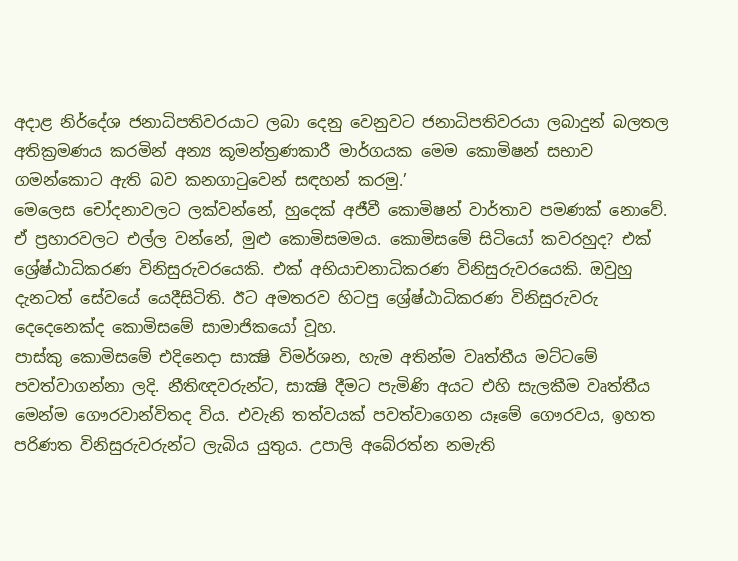අදාළ නිර්දේශ ජනාධිපතිවරයාට ලබා දෙනු වෙනුවට ජනාධිපතිවරයා ලබාදුන් බලතල අතික්‍රමණය කරමින් අන්‍ය කූමන්ත්‍රණකාරී මාර්ගයක මෙම කොමිෂන් සභාව ගමන්කොට ඇති බව කනගාටුවෙන් සඳහන් කරමු.’
මෙලෙස චෝදනාවලට ලක්වන්නේ, හුදෙක් අජීවී කොමිෂන් වාර්තාව පමණක් නොවේ. ඒ ප්‍රහාරවලට එල්ල වන්නේ, මුළු කොමිසමමය. කොමිසමේ සිටියෝ කවරහුද? එක් ශ්‍රේෂ්ඨාධිකරණ විනිසුරුවරයෙකි. එක් අභියාචනාධිකරණ විනිසුරුවරයෙකි. ඔවුහු දැනටත් සේවයේ යෙදීසිටිති. ඊට අමතරව හිටපු ශ්‍රේෂ්ඨාධිකරණ විනිසුරුවරු දෙදෙනෙක්ද කොමිසමේ සාමාජිකයෝ වූහ.
පාස්කු කොමිසමේ එදිනෙදා සාක්‍ෂි විමර්ශන, හැම අතින්ම වෘත්තීය මට්ටමේ පවත්වාගන්නා ලදි. නීතිඥවරුන්ට, සාක්‍ෂි දීමට පැමිණි අයට එහි සැලකීම වෘත්තීය මෙන්ම ගෞරවාන්විතද විය. එවැනි තත්වයක් පවත්වාගෙන යෑමේ ගෞරවය, ඉහත පරිණත විනිසුරුවරුන්ට ලැබිය යුතුය. උපාලි අබේරත්න නමැති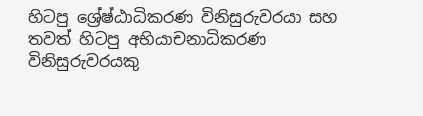හිටපු ශ්‍රේෂ්ඨාධිකරණ විනිසුරුවරයා සහ තවත් හිටපු අභියාචනාධිකරණ විනිසුරුවරයකු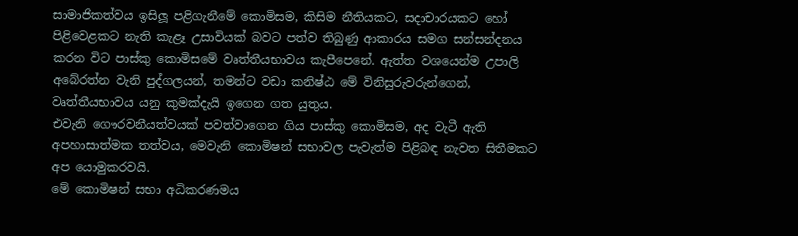සාමාජිකත්වය ඉසිලූ පළිගැනීමේ කොමිසම, කිසිම නීතියකට, සදාචාරයකට හෝ පිළිවෙළකට නැති කැළෑ උසාවියක් බවට පත්ව තිබුණු ආකාරය සමග සන්සන්දනය කරන විට පාස්කු කොමිසමේ වෘත්තීයභාවය කැපීපෙනේ. ඇත්ත වශයෙන්ම උපාලි අබේරත්න වැනි පුද්ගලයන්, තමන්ට වඩා කනිෂ්ඨ මේ විනිසුරුවරුන්ගෙන්, වෘත්තීයභාවය යනු කුමක්දැයි ඉගෙන ගත යුතුය.
එවැනි ගෞරවනීයත්වයක් පවත්වාගෙන ගිය පාස්කු කොමිසම, අද වැටී ඇති අපහාසාත්මක තත්වය, මෙවැනි කොමිෂන් සභාවල පැවැත්ම පිළිබඳ නැවත සිතීමකට අප යොමුකරවයි.
මේ කොමිෂන් සභා අධිකරණමය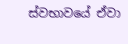ස්වභාවයේ ඒවා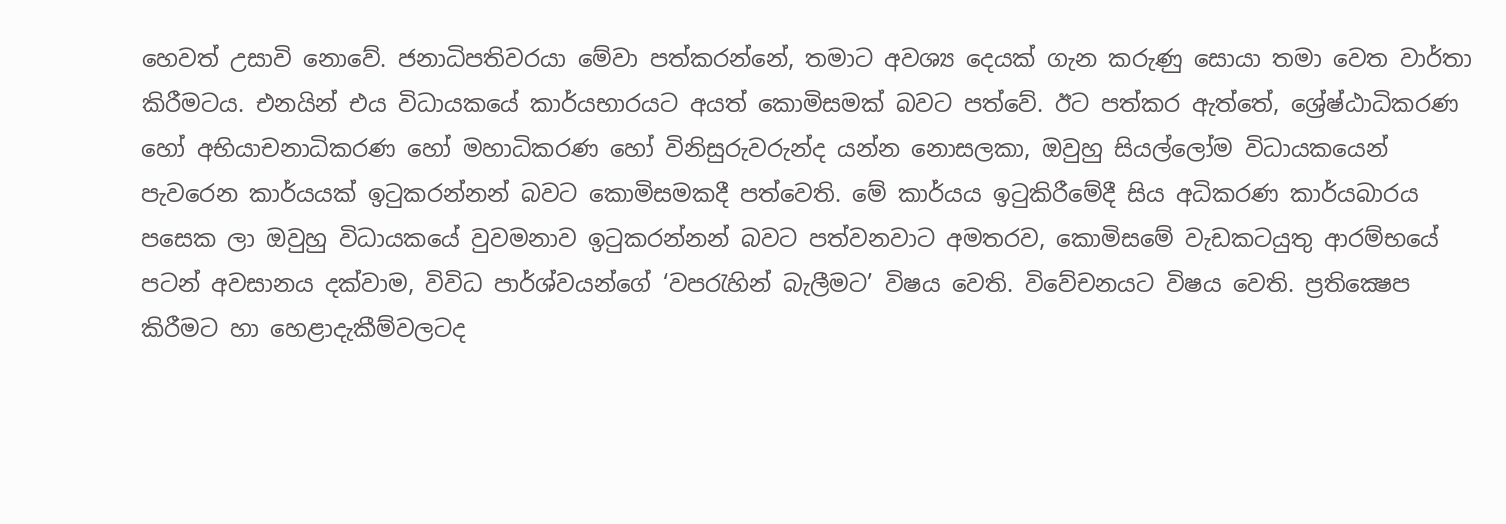හෙවත් උසාවි නොවේ. ජනාධිපතිවරයා මේවා පත්කරන්නේ, තමාට අවශ්‍ය දෙයක් ගැන කරුණු සොයා තමා වෙත වාර්තා කිරීමටය. එනයින් එය විධායකයේ කාර්යභාරයට අයත් කොමිසමක් බවට පත්වේ. ඊට පත්කර ඇත්තේ, ශ්‍රේෂ්ඨාධිකරණ හෝ අභියාචනාධිකරණ හෝ මහාධිකරණ හෝ විනිසුරුවරුන්ද යන්න නොසලකා, ඔවුහු සියල්ලෝම විධායකයෙන් පැවරෙන කාර්යයක් ඉටුකරන්නන් බවට කොමිසමකදී පත්වෙති. මේ කාර්යය ඉටුකිරීමේදී සිය අධිකරණ කාර්යබාරය පසෙක ලා ඔවුහු විධායකයේ වුවමනාව ඉටුකරන්නන් බවට පත්වනවාට අමතරව, කොමිසමේ වැඩකටයුතු ආරම්භයේ පටන් අවසානය දක්වාම, විවිධ පාර්ශ්වයන්ගේ ‘වපරැහින් බැලීමට’ විෂය වෙති. විවේචනයට විෂය වෙති. ප්‍රතික්‍ෂෙප කිරීමට හා හෙළාදැකීම්වලටද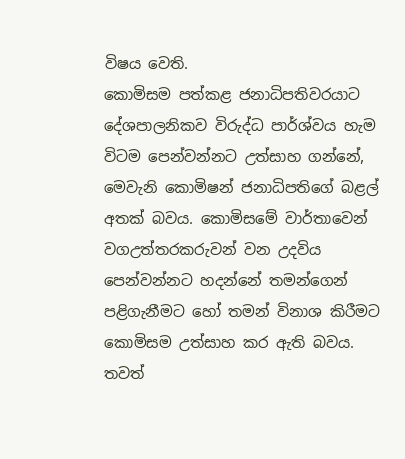විෂය වෙති.
කොමිසම පත්කළ ජනාධිපතිවරයාට දේශපාලනිකව විරුද්ධ පාර්ශ්වය හැම විටම පෙන්වන්නට උත්සාහ ගන්නේ, මෙවැනි කොමිෂන් ජනාධිපතිගේ බළල් අතක් බවය. කොමිසමේ වාර්තාවෙන් වගඋත්තරකරුවන් වන උදවිය පෙන්වන්නට හදන්නේ තමන්ගෙන් පළිගැනීමට හෝ තමන් විනාශ කිරීමට කොමිසම උත්සාහ කර ඇති බවය. තවත්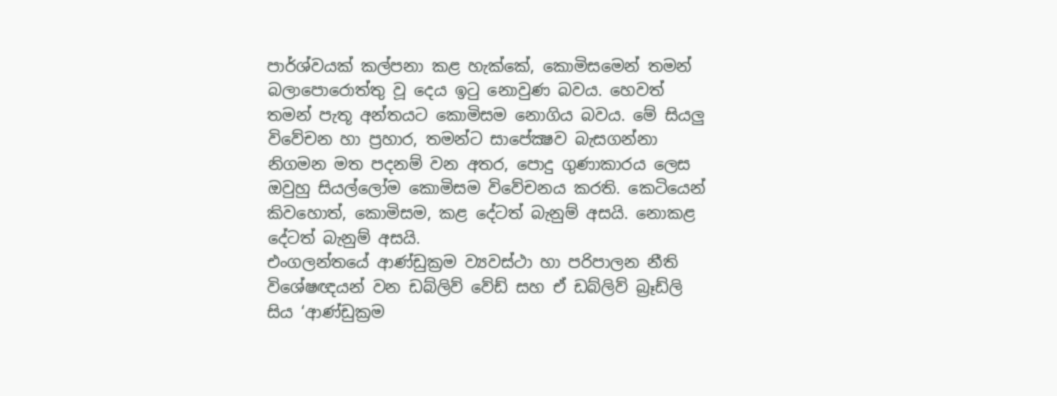පාර්ශ්වයක් කල්පනා කළ හැක්කේ, කොමිසමෙන් තමන් බලාපොරොත්තු වූ දෙය ඉටු නොවුණ බවය. හෙවත් තමන් පැතූ අන්තයට කොමිසම නොගිය බවය. මේ සියලු විවේචන හා ප්‍රහාර, තමන්ට සාපේක්‍ෂව බැසගන්නා නිගමන මත පදනම් වන අතර, පොදු ගුණාකාරය ලෙස ඔවුහු සියල්ලෝම කොමිසම විවේචනය කරති. කෙටියෙන් කිවහොත්, කොමිසම, කළ දේටත් බැනුම් අසයි. නොකළ දේටත් බැනුම් අසයි.
එංගලන්තයේ ආණ්ඩුක්‍රම ව්‍යවස්ථා හා පරිපාලන නීති විශේෂඥයන් වන ඩබ්ලිව් වේඩ් සහ ඒ ඩබ්ලිව් බ්‍රෑඩ්ලි සිය ‘ආණ්ඩුක්‍රම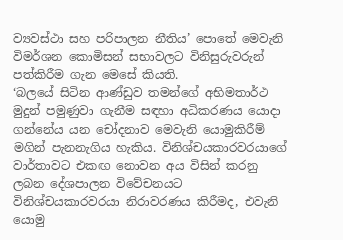ව්‍යවස්ථා සහ පරිපාලන නීතිය’ පොතේ මෙවැනි විමර්ශන කොමිසන් සභාවලට විනිසුරුවරුන් පත්කිරීම ගැන මෙසේ කියති.
‘බලයේ සිටින ආණ්ඩුව තමන්ගේ අභිමතාර්ථ මුදුන් පමුණුවා ගැනීම සඳහා අධිකරණය යොදා ගන්නේය යන චෝදනාව මෙවැනි යොමුකිරීම් මගින් පැනනැගිය හැකිය. විනිශ්චයකාරවරයාගේ වාර්තාවට එකඟ නොවන අය විසින් කරනු ලබන දේශපාලන විවේචනයට විනිශ්චයකාරවරයා නිරාවරණය කිරීමද, එවැනි යොමු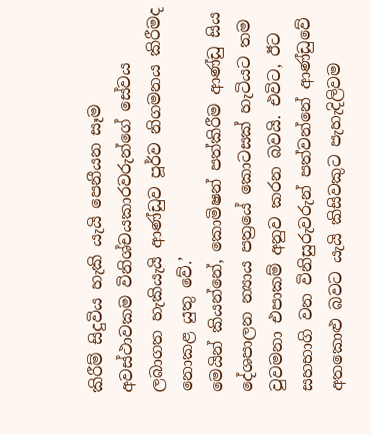කිරීම් සිදුවිය හැකි යැයි පෙනීයන සෑම අවස්ථාවකම විනිශ්චයකාරවරුන්ගේ සේවය ලබාගත හැකියැයි ආණ්ඩුව පූර්ව නිගමනය කිරීමද නොකළ යුතු වේ.’
මෙයින් කියන්නේ, කොමිෂන් පත්කිරීම ආණ්ඩු සිය දේශපාලන න්‍යාය පත්‍රයේ කොටසක් හැටියට තම වුවමනා එපාකම් අනුව කරන බවයි. එවිට, ඊට සහභාගි වන විනිසුරුවරුන් පත්වන්නේ ආණ්ඩුවේ අතකොළු බවට යැයි කිසිවකුට පැහැදිලිවම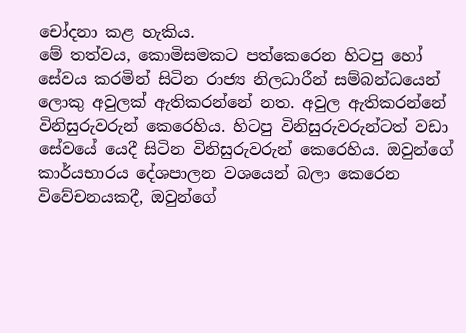චෝදනා කළ හැකිය.
මේ තත්වය, කොමිසමකට පත්කෙරෙන හිටපු හෝ සේවය කරමින් සිටින රාජ්‍ය නිලධාරීන් සම්බන්ධයෙන් ලොකු අවුලක් ඇතිකරන්නේ නත. අවුල ඇතිකරන්නේ විනිසුරුවරුන් කෙරෙහිය. හිටපු විනිසුරුවරුන්ටත් වඩා සේවයේ යෙදී සිටින විනිසුරුවරුන් කෙරෙහිය. ඔවුන්ගේ කාර්යභාරය දේශපාලන වශයෙන් බලා කෙරෙන විවේචනයකදී, ඔවුන්ගේ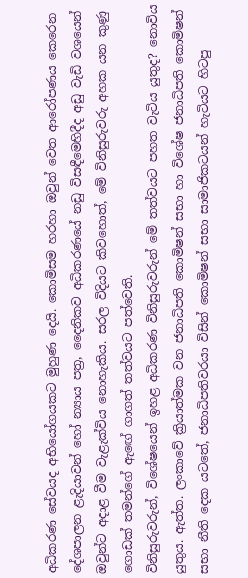අධිකරණ සේවයද අභියෝගයකට මුහුණ දෙයි. කොමිසම හරහා ඔවුන් වෙත ආරෝපණය කෙරෙන දේශපාලන ළැදියාවන් හෝ න්‍යාය පත්‍ර, දෛනිකව අධිකරණයේ නඩු විසඳීමෙහිදීද අඩු වැඩි වශයෙන් ඔවුන්ට අදාළ වීම වැළැක්විය නොහැකිය. සරල විදියට කිවහොත්, මේ විනිසුරුවරු අහක යන කුණු ගොඩක් තමන්ගේ ඇඟේ ගාගත් තත්වයට පත්වෙති.
විනිසුරුවරුන්, විශේෂයෙන් ඉහළ අධිකරණ විනිසුරුවරුන් මේ තත්වයට පහත වැටිය යුතුද? නොවිය යුතුය. ඇත්ත. ලංකාවේ ක්‍රියාත්මක වන ජනාධිපති කොමිෂන් සභා හා විශේෂ ජනාධිපති කොමිෂන් සභා නීති දෙක යටතේ, ජනාධිපතිවරයා විසින් කොමිෂන් සභා සාමාජිකටයන් හැටියට හිටපු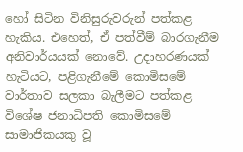හෝ සිටින විනිසුරුවරුන් පත්කළ හැකිය. එහෙත්, ඒ පත්වීම් බාරගැනීම අනිවාර්යයක් නොවේ. උදාහරණයක් හැටියට, පළිගැනීමේ කොමිසමේ වාර්තාව සලකා බැලීමට පත්කළ විශේෂ ජනාධිපති කොමිසමේ සාමාජිකයකු වූ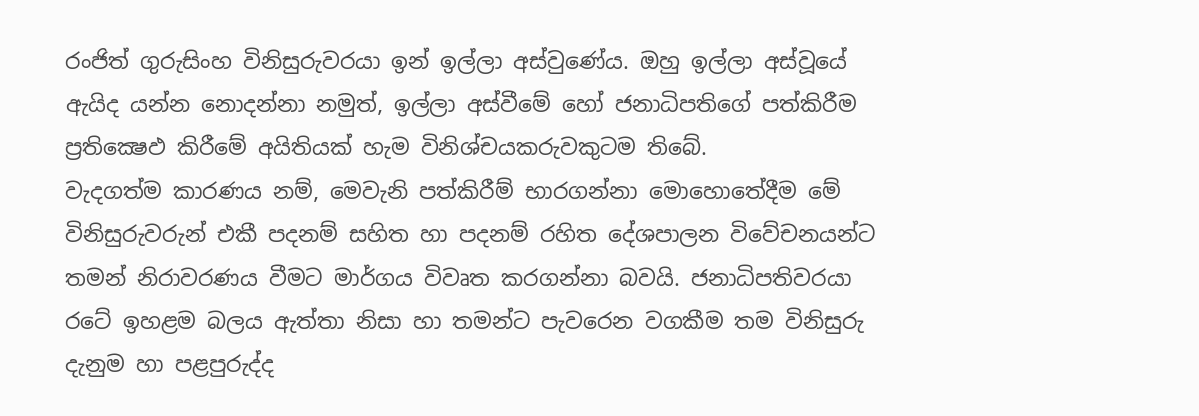රංජිත් ගුරුසිංහ විනිසුරුවරයා ඉන් ඉල්ලා අස්වුණේය. ඔහු ඉල්ලා අස්වූයේ ඇයිද යන්න නොදන්නා නමුත්, ඉල්ලා අස්වීමේ හෝ ජනාධිපතිගේ පත්කිරීම ප්‍රතික්‍ෂෙඵ කිරීමේ අයිතියක් හැම විනිශ්චයකරුවකුටම තිබේ.
වැදගත්ම කාරණය නම්, මෙවැනි පත්කිරීම් භාරගන්නා මොහොතේදීම මේ විනිසුරුවරුන් එකී පදනම් සහිත හා පදනම් රහිත දේශපාලන විවේචනයන්ට තමන් නිරාවරණය වීමට මාර්ගය විවෘත කරගන්නා බවයි. ජනාධිපතිවරයා රටේ ඉහළම බලය ඇත්තා නිසා හා තමන්ට පැවරෙන වගකීම තම විනිසුරු දැනුම හා පළපුරුද්ද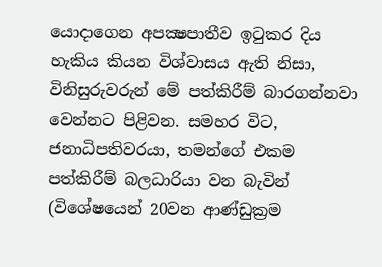යොදාගෙන අපක්‍ෂපාතීව ඉටුකර දිය හැකිය කියන විශ්වාසය ඇති නිසා, විනිසුරුවරුන් මේ පත්කිරීම් බාරගන්නවා වෙන්නට පිළිවන. සමහර විට, ජනාධිපතිවරයා, තමන්ගේ එකම පත්කිරීම් බලධාරියා වන බැවින් (විශේෂයෙන් 20වන ආණ්ඩුක්‍රම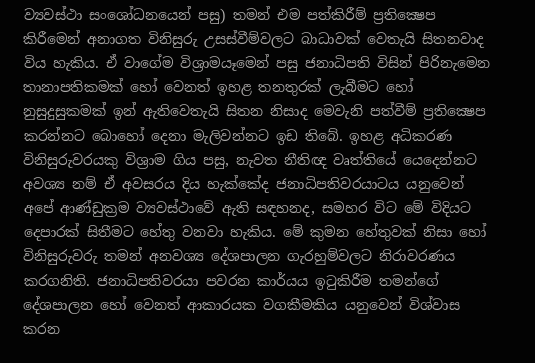ව්‍යවස්ථා සංශෝධනයෙන් පසු) තමන් එම පත්කිරීම් ප්‍රතික්‍ෂෙප කිරීමෙන් අනාගත විනිසුරු උසස්වීම්වලට බාධාවක් වෙතැයි සිතනවාද විය හැකිය. ඒ වාගේම විශ්‍රාමයෑමෙන් පසු ජනාධිපති විසින් පිරිනැමෙන තානාපතිකමක් හෝ වෙනත් ඉහළ තනතුරක් ලැබීමට හෝ නුසුදුසුකමක් ඉන් ඇතිවෙතැයි සිතන නිසාද මෙවැනි පත්වීම් ප්‍රතික්‍ෂෙප කරන්නට බොහෝ දෙනා මැලිවන්නට ඉඩ තිබේ. ඉහළ අධිකරණ විනිසුරුවරයකු විශ්‍රාම ගිය පසු, නැවත නීතිඥ වෘත්තියේ යෙදෙන්නට අවශ්‍ය නම් ඒ අවසරය දිය හැක්කේද ජනාධිපතිවරයාටය යනුවෙන් අපේ ආණ්ඩුක්‍රම ව්‍යවස්ථාවේ ඇති සඳහනද, සමහර විට මේ විදියට දෙපාරක් සිතීමට හේතු වනවා හැකිය. මේ කුමන හේතුවක් නිසා හෝ විනිසුරුවරු තමන් අනවශ්‍ය දේශපාලන ගැරහුම්වලට නිරාවරණය කරගනිති. ජනාධිපතිවරයා පවරන කාර්යය ඉටුකිරීම තමන්ගේ දේශපාලන හෝ වෙනත් ආකාරයක වගකීමකිය යනුවෙන් විශ්වාස කරන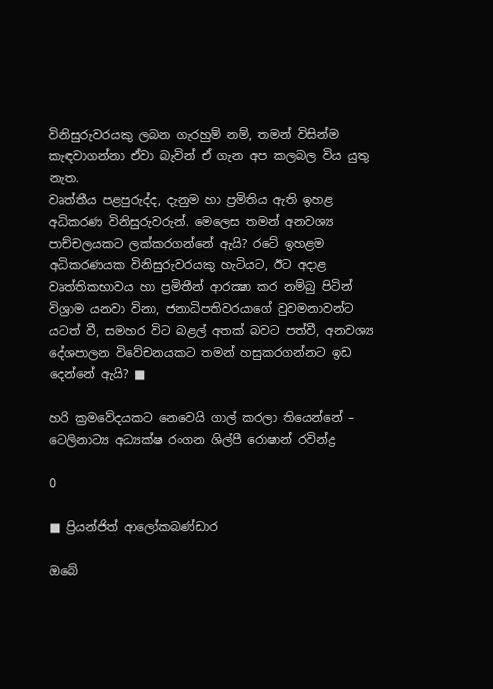විනිසුරුවරයකු ලබන ගැරහුම් නම්, තමන් විසින්ම කැඳවාගන්නා ඒවා බැවින් ඒ ගැන අප කලබල විය යුතු නැත.
වෘත්තීය පළපුරුද්ද, දැනුම හා ප්‍රමිතිය ඇති ඉහළ අධිකරණ විනිසුරුවරුන්. මෙලෙස තමන් අනවශ්‍ය පාච්චලයකට ලක්කරගන්නේ ඇයි? රටේ ඉහළම අධිකරණයක විනිසුරුවරයකු හැටියට, ඊට අදාළ වෘත්තිකභාවය හා ප්‍රමිතීන් ආරක්‍ෂා කර නම්බු පිටින් විශ්‍රාම යනවා විනා, ජනාධිපතිවරයාගේ වුවමනාවන්ට යටත් වී, සමහර විට බළල් අතක් බවට පත්වී, අනවශ්‍ය දේශපාලන විවේචනයකට තමන් හසුකරගන්නට ඉඩ දෙන්නේ ඇයි? ■

හරි ක්‍රමවේදයකට නෙවෙයි ගාල් කරලා තියෙන්නේ – ටෙලිනාට්‍ය අධ්‍යක්ෂ රංගන ශිල්පී රොෂාන් රවින්ද්‍ර

0

■ ප්‍රියන්ජිත් ආලෝකබණ්ඩාර

ඔබේ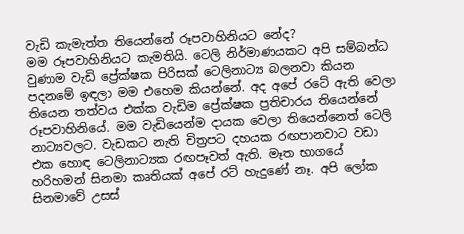වැඩි කැමැත්ත තියෙන්නේ රූපවාහිනියට නේද?
මම රූපවාහිනියට කැමතියි. ටෙලි නිර්මාණයකට අපි සම්බන්ධ වුණාම වැඩි ප්‍රේක්ෂක පිරිසක් ටෙලිනාට්‍ය බලනවා කියන පදනමේ ඉඳලා මම එහෙම කියන්නේ. අද අපේ රටේ ඇති වෙලා තියෙන තත්වය එක්ක වැඩිම ප්‍රේක්ෂක ප්‍රතිචාරය තියෙන්නේ රූපවාහිනියේ. මම වැඩියෙන්ම දායක වෙලා තියෙන්නෙත් ටෙලි නාට්‍යවලට. වැඩකට නැති චිත්‍රපට දහයක රඟපානවාට වඩා එක හොඳ ටෙලිනාට්‍යක රඟපෑවත් ඇති. මෑත භාගයේ හරිහමන් සිනමා කෘතියක් අපේ රට් හැදුණේ නෑ. අපි ලෝක සිනමාවේ උසස්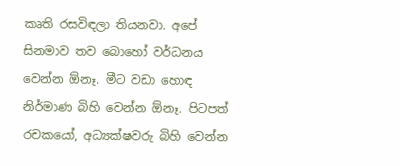කෘති රසවිඳලා තියනවා. අපේ සිනමාව තව බොහෝ වර්ධනය වෙන්න ඕනෑ. මීට වඩා හොඳ නිර්මාණ බිහි වෙන්න ඕනෑ. පිටපත් රචකයෝ, අධ්‍යක්ෂවරු බිහි වෙන්න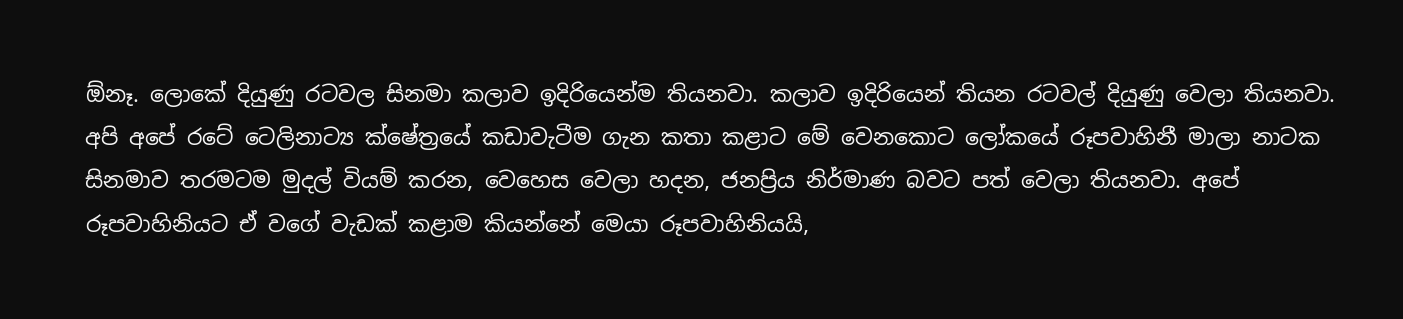ඕනෑ. ලොකේ දියුණු රටවල සිනමා කලාව ඉදිරියෙන්ම තියනවා. කලාව ඉදිරියෙන් තියන රටවල් දියුණු වෙලා තියනවා.
අපි අපේ රටේ ටෙලිනාට්‍ය ක්ෂේත්‍රයේ කඩාවැටීම ගැන කතා කළාට මේ වෙනකොට ලෝකයේ රූපවාහිනී මාලා නාටක සිනමාව තරමටම මුදල් වියම් කරන, වෙහෙස වෙලා හදන, ජනප්‍රිය නිර්මාණ බවට පත් වෙලා තියනවා. අපේ රූපවාහිනියට ඒ වගේ වැඩක් කළාම කියන්නේ මෙයා රූපවාහිනියයි,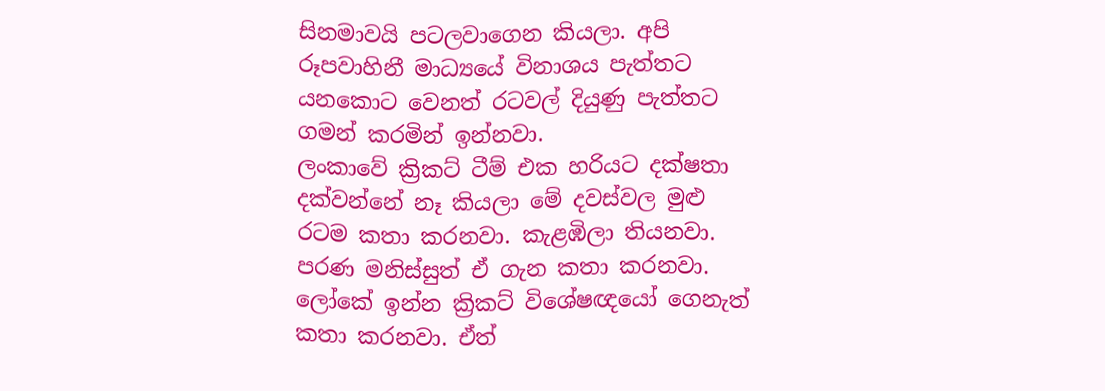සිනමාවයි පටලවාගෙන කියලා. අපි රූපවාහිනී මාධ්‍යයේ විනාශය පැත්තට යනකොට වෙනත් රටවල් දියුණු පැත්තට ගමන් කරමින් ඉන්නවා.
ලංකාවේ ක්‍රිකට් ටීම් එක හරියට දක්ෂතා දක්වන්නේ නෑ කියලා මේ දවස්වල මුළු රටම කතා කරනවා. කැළඹිලා තියනවා. පරණ මනිස්සුත් ඒ ගැන කතා කරනවා. ලෝකේ ඉන්න ක්‍රිකට් විශේෂඥයෝ ගෙනැත් කතා කරනවා. ඒත්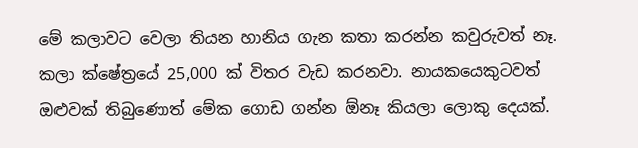මේ කලාවට වෙලා තියන හානිය ගැන කතා කරන්න කවුරුවත් නෑ. කලා ක්ෂේත්‍රයේ 25,000 ක් විතර වැඩ කරනවා. නායකයෙකුටවත් ඔළුවක් තිබුණොත් මේක ගොඩ ගන්න ඕනෑ කියලා ලොකු දෙයක්.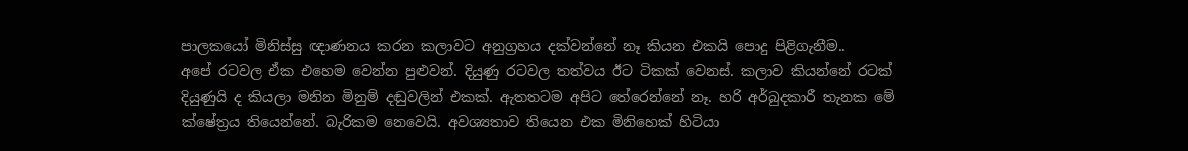පාලකයෝ මිනිස්සු ඥාණනය කරන කලාවට අනුග්‍රහය දක්වන්නේ නෑ කියන එකයි පොදු පිළිගැනීම..
අපේ රටවල ඒක එහෙම වෙන්න පුළුවන්. දියුණු රටවල තත්වය ඊට ටිකක් වෙනස්. කලාව කියන්නේ රටක් දියුණුයි ද කියලා මනින මිනුම් දඬුවලින් එකක්. ඇතතටම අපිට තේරෙන්නේ නෑ. හරි අර්බුදකාරී තැනක මේ ක්ෂේත්‍රය තියෙන්නේ. බැරිකම නෙවෙයි. අවශ්‍යතාව තියෙන එක මිනිහෙක් හිටියා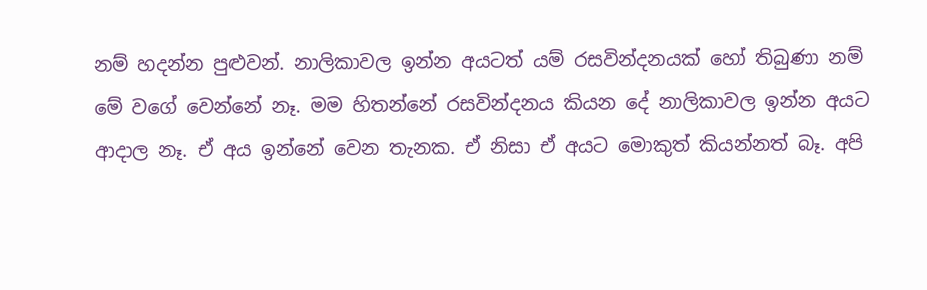නම් හදන්න පුළුවන්. නාලිකාවල ඉන්න අයටත් යම් රසවින්දනයක් හෝ තිබුණා නම් මේ වගේ වෙන්නේ නෑ. මම හිතන්නේ රසවින්දනය කියන දේ නාලිකාවල ඉන්න අයට ආදාල නෑ. ඒ අය ඉන්නේ වෙන තැනක. ඒ නිසා ඒ අයට මොකුත් කියන්නත් බෑ. අපි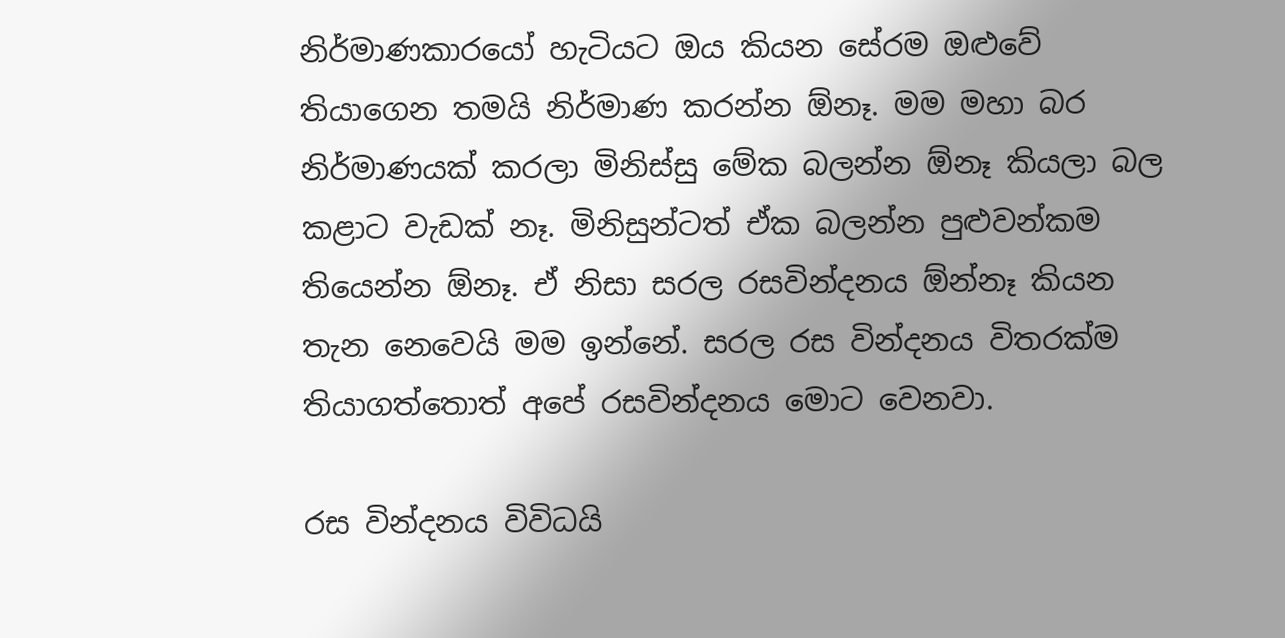නිර්මාණකාරයෝ හැටියට ඔය කියන සේරම ඔළුවේ තියාගෙන තමයි නිර්මාණ කරන්න ඕනෑ. මම මහා බර නිර්මාණයක් කරලා මිනිස්සු මේක බලන්න ඕනෑ කියලා බල කළාට වැඩක් නෑ. මිනිසුන්ටත් ඒක බලන්න පුළුවන්කම තියෙන්න ඕනෑ. ඒ නිසා සරල රසවින්දනය ඕන්නෑ කියන තැන නෙවෙයි මම ඉන්නේ. සරල රස වින්දනය විතරක්ම තියාගත්තොත් අපේ රසවින්දනය මොට වෙනවා.

රස වින්දනය විවිධයි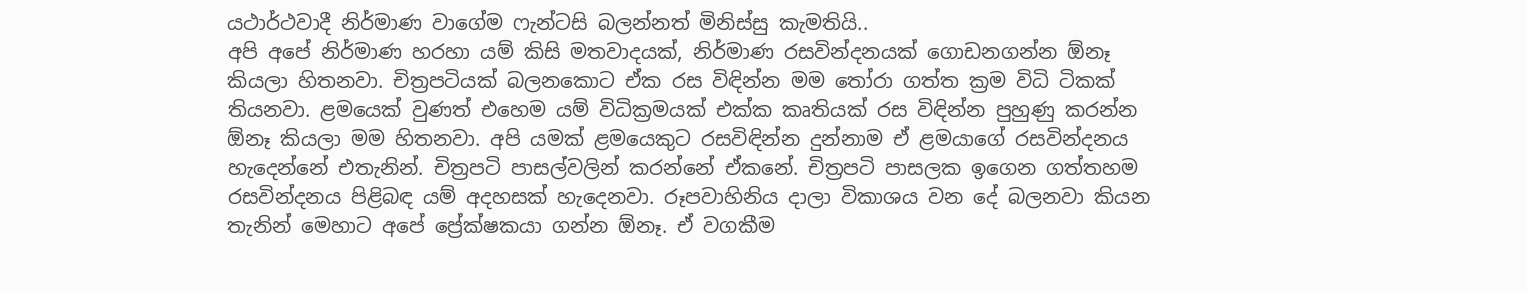යථාර්ථවාදී නිර්මාණ වාගේම ෆැන්ටසි බලන්නත් මිනිස්සු කැමතියි..
අපි අපේ නිර්මාණ හරහා යම් කිසි මතවාදයක්, නිර්මාණ රසවින්දනයක් ගොඩනගන්න ඕනෑ කියලා හිතනවා. චිත්‍රපටියක් බලනකොට ඒක රස විඳින්න මම තෝරා ගත්ත ක්‍රම විධි ටිකක් තියනවා. ළමයෙක් වුණත් එහෙම යම් විධික්‍රමයක් එක්ක කෘතියක් රස විඳින්න පුහුණු කරන්න ඕනෑ කියලා මම හිතනවා. අපි යමක් ළමයෙකුට රසවිඳින්න දුන්නාම ඒ ළමයාගේ රසවින්දනය හැදෙන්නේ එතැනින්. චිත්‍රපටි පාසල්වලින් කරන්නේ ඒකනේ. චිත්‍රපටි පාසලක ඉගෙන ගත්තහම රසවින්දනය පිළිබඳ යම් අදහසක් හැදෙනවා. රූපවාහිනිය දාලා විකාශය වන දේ බලනවා කියන තැනින් මෙහාට අපේ ප්‍රේක්ෂකයා ගන්න ඕනෑ. ඒ වගකීම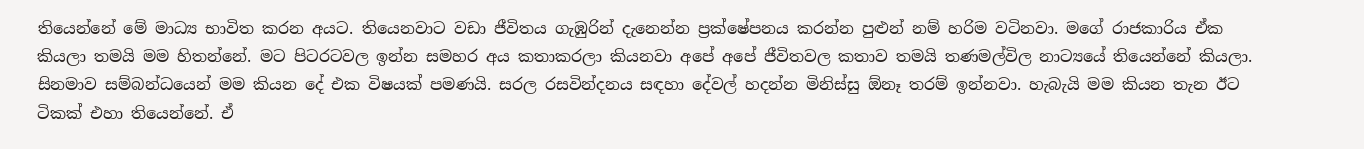තියෙන්නේ මේ මාධ්‍ය භාවිත කරන අයට. තියෙනවාට වඩා ජීවිතය ගැඹුරින් දැනෙන්න ප්‍රක්ෂේපනය කරන්න පුළුන් නම් හරිම වටිනවා. මගේ රාජකාරිය ඒක කියලා තමයි මම හිතන්නේ. මට පිටරටවල ඉන්න සමහර අය කතාකරලා කියනවා අපේ අපේ ජීවිතවල කතාව තමයි තණමල්විල නාට්‍යයේ තියෙන්නේ කියලා. සිනමාව සම්බන්ධයෙන් මම කියන දේ එක විෂයක් පමණයි. සරල රසවින්දනය සඳහා දේවල් හදන්න මිනිස්සු ඕනෑ තරම් ඉන්නවා. හැබැයි මම කියන තැන ඊට ටිකක් එහා තියෙන්නේ. ඒ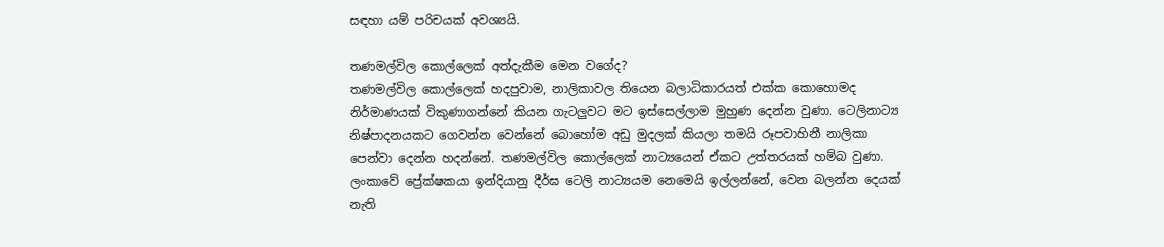සඳහා යම් පරිචයක් අවශ්‍යයි.

තණමල්විල කොල්ලෙක් අත්දැකීම මෙන වගේද?
තණමල්විල කොල්ලෙක් හදපුවාම, නාලිකාවල තියෙන බලාධිකාරයත් එක්ක කොහොමද නිර්මාණයක් විකුණාගන්නේ කියන ගැටලුවට මට ඉස්සෙල්ලාම මුහුණ දෙන්න වුණා. ටෙලිනාට්‍ය නිෂ්පාදනයකට ගෙවන්න වෙන්නේ බොහෝම අඩු මුදලක් කියලා තමයි රූපවාහිනී නාලිකා පෙන්වා දෙන්න හදන්නේ. තණමල්විල කොල්ලෙක් නාට්‍යයෙන් ඒකට උත්තරයක් හම්බ වුණා. ලංකාවේ ප්‍රේක්ෂකයා ඉන්දියානු දීර්ඝ ටෙලි නාට්‍යයම නෙමෙයි ඉල්ලන්නේ, වෙන බලන්න දෙයක් නැති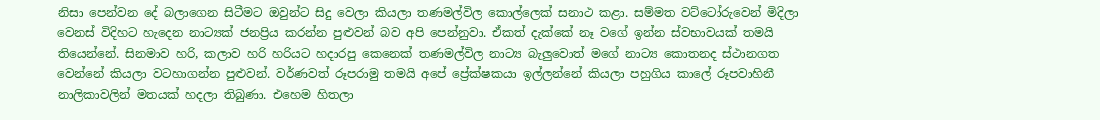නිසා පෙන්වන දේ බලාගෙන සිටීමට ඔවුන්ට සිදු වෙලා කියලා තණමල්විල කොල්ලෙක් සනාථ කළා. සම්මත වට්ටෝරුවෙන් මිදිලා වෙනස් විදිහට හැදෙන නාට්‍යක් ජනප්‍රිය කරන්න පුළුවන් බව අපි පෙන්නුවා. ඒකත් දැක්කේ නෑ වගේ ඉන්න ස්වභාවයක් තමයි තියෙන්නේ. සිනමාව හරි, කලාව හරි හරියට හදාරපු කෙනෙක් තණමල්විල නාට්‍ය බැලුවොත් මගේ නාට්‍ය කොතනද ස්ථානගත වෙන්නේ කියලා වටහාගන්න පුළුවන්. වර්ණවත් රූපරාමු තමයි අපේ ප්‍රේක්ෂකයා ඉල්ලන්නේ කියලා පහුගිය කාලේ රූපවාහිනී නාලිකාවලින් මතයක් හදලා තිබුණා. එහෙම හිතලා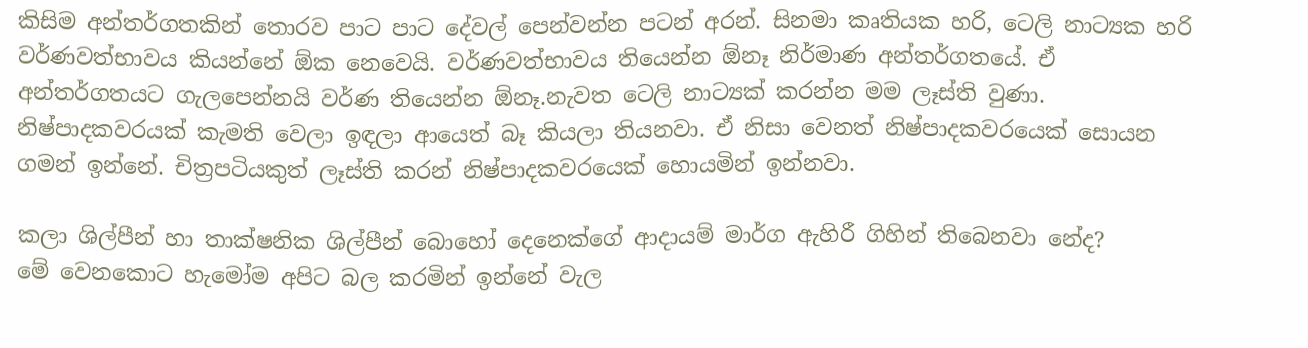කිසිම අන්තර්ගතකින් තොරව පාට පාට දේවල් පෙන්වන්න පටන් අරන්. සිනමා කෘතියක හරි, ටෙලි නාට්‍යක හරි වර්ණවත්භාවය කියන්නේ ඕක නෙවෙයි. වර්ණවත්භාවය තියෙන්න ඕනෑ නිර්මාණ අන්තර්ගතයේ. ඒ අන්තර්ගතයට ගැලපෙන්නයි වර්ණ තියෙන්න ඕනෑ.නැවත ටෙලි නාට්‍යක් කරන්න මම ලෑස්ති වුණා. නිෂ්පාදකවරයක් කැමති වෙලා ඉඳලා ආයෙත් බෑ කියලා තියනවා. ඒ නිසා වෙනත් නිෂ්පාදකවරයෙක් සොයන ගමන් ඉන්නේ. චිත්‍රපටියකුත් ලෑස්ති කරන් නිෂ්පාදකවරයෙක් හොයමින් ඉන්නවා.

කලා ශිල්පීන් හා තාක්ෂනික ශිල්පීන් බොහෝ දෙනෙක්ගේ ආදායම් මාර්ග ඇහිරී ගිහින් තිබෙනවා නේද?
මේ වෙනකොට හැමෝම අපිට බල කරමින් ඉන්නේ වැල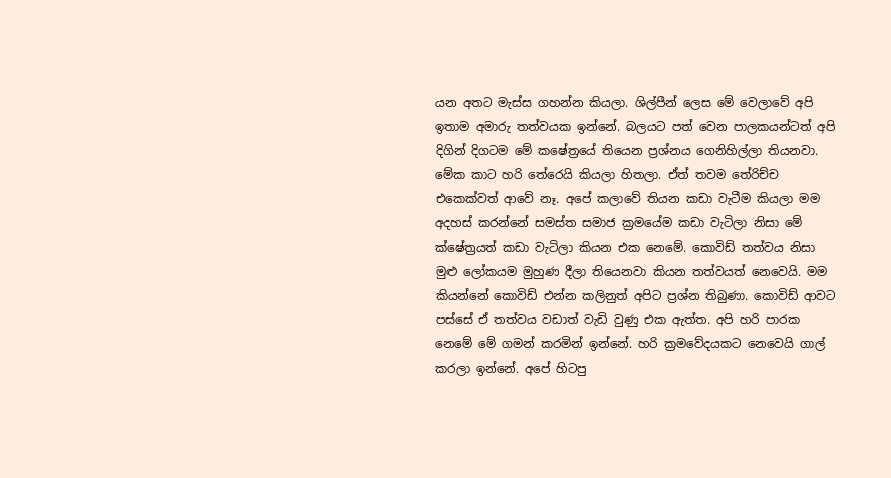යන අතට මැස්ස ගහන්න කියලා. ශිල්පීන් ලෙස මේ වෙලාවේ අපි ඉතාම අමාරු තත්වයක ඉන්නේ. බලයට පත් වෙන පාලකයන්ටත් අපි දිගින් දිගටම මේ කෂේත්‍රයේ තියෙන ප්‍රශ්නය ගෙනිහිල්ලා තියනවා. මේක කාට හරි තේරෙයි කියලා හිතලා. ඒත් තවම තේරිච්ච එකෙක්වත් ආවේ නෑ. අපේ කලාවේ තියන කඩා වැටීම කියලා මම අදහස් කරන්නේ සමස්ත සමාජ ක්‍රමයේම කඩා වැටිලා නිසා මේ ක්ෂේත්‍රයත් කඩා වැටිලා කියන එක නෙමේ. කොවිඩ් තත්වය නිසා මුළු ලෝකයම මුහුණ දීලා තියෙනවා කියන තත්වයත් නෙවෙයි. මම කියන්නේ කොවිඩ් එන්න කලිනුත් අපිට ප්‍රශ්න තිබුණා. කොවිඩ් ආවට පස්සේ ඒ තත්වය වඩාත් වැඩි වුණු එක ඇත්ත. අපි හරි පාරක නෙමේ මේ ගමන් කරමින් ඉන්නේ. හරි ක්‍රමවේදයකට නෙවෙයි ගාල් කරලා ඉන්නේ. අපේ හිටපු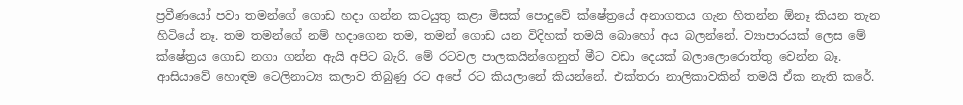ප්‍රවීණයෝ පවා තමන්ගේ ගොඩ හදා ගන්න කටයුතු කළා මිසක් පොදුවේ ක්ෂේත්‍රයේ අනාගතය ගැන හිතන්න ඕනෑ කියන තැන හිටියේ නෑ. තම තමන්ගේ නම් හදාගෙන තම, තමන් ගොඩ යන විදිහක් තමයි බොහෝ අය බලන්නේ. ව්‍යාපාරයක් ලෙස මේ ක්ෂේත්‍රය ගොඩ නගා ගන්න ඇයි අපිට බැරි. මේ රටවල පාලකයින්ගෙනුත් මීට වඩා දෙයක් බලාලොරොත්තු වෙන්න බෑ.
ආසියාවේ හොඳම ටෙලිනාට්‍ය කලාව තිබුණු රට අපේ රට කියලානේ කියන්නේ. එක්තරා නාලිකාවකින් තමයි ඒක නැති කරේ.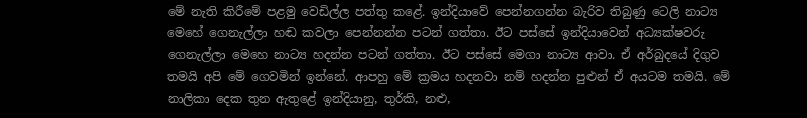මේ නැති කිරීමේ පළමු වෙඩිල්ල පත්තු කළේ. ඉන්දියාවේ පෙන්නගන්න බැරිව තිබුණු ටෙලි නාට්‍ය මෙහේ ගෙනැල්ලා හඬ කවලා පෙන්නන්න පටන් ගත්තා. ඊට පස්සේ ඉන්දියාවෙන් අධ්‍යක්ෂවරු ගෙනැල්ලා මෙහෙ නාට්‍ය හදන්න පටන් ගත්තා. ඊට පස්සේ මෙගා නාට්‍ය ආවා. ඒ අර්බුදයේ දිගුව තමයි අපි මේ ගෙවමින් ඉන්නේ. ආපහු මේ ක්‍රමය හදනවා නම් හදන්න පුළුන් ඒ අයටම තමයි. මේ නාලිකා දෙක තුන ඇතුළේ ඉන්දියානු, තුර්කි, නළු,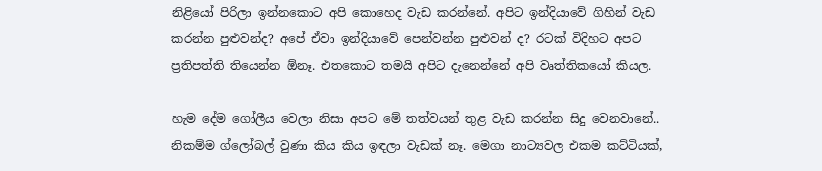නිළියෝ පිරිලා ඉන්නකොට අපි කොහෙද වැඩ කරන්නේ. අපිට ඉන්දියාවේ ගිහින් වැඩ කරන්න පුළුවන්ද? අපේ ඒවා ඉන්දියාවේ පෙන්වන්න පුළුවන් ද? රටක් විදිහට අපට ප්‍රතිපත්ති තියෙන්න ඕනෑ. එතකොට තමයි අපිට දැනෙන්නේ අපි වෘත්තිකයෝ කියල.

හැම දේම ගෝලීය වෙලා නිසා අපට මේ තත්වයන් තුළ වැඩ කරන්න සිදු වෙනවානේ..
නිකම්ම ග්ලෝබල් වුණා කිය කිය ඉඳලා වැඩක් නෑ. මෙගා නාට්‍යවල එකම කට්ටියක්,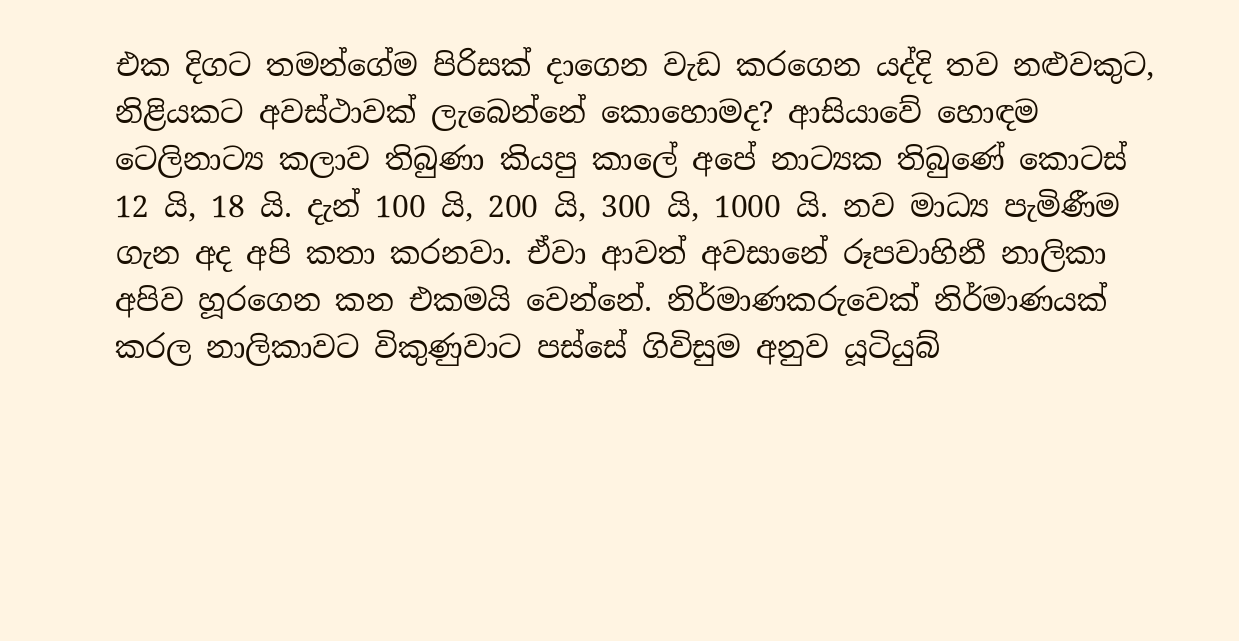එක දිගට තමන්ගේම පිරිසක් දාගෙන වැඩ කරගෙන යද්දි තව නළුවකුට, නිළියකට අවස්ථාවක් ලැබෙන්නේ කොහොමද? ආසියාවේ හොඳම ටෙලිනාට්‍ය කලාව තිබුණා කියපු කාලේ අපේ නාට්‍යක තිබුණේ කොටස් 12 යි, 18 යි. දැන් 100 යි, 200 යි, 300 යි, 1000 යි. නව මාධ්‍ය පැමිණීම ගැන අද අපි කතා කරනවා. ඒවා ආවත් අවසානේ රූපවාහිනී නාලිකා අපිව හූරගෙන කන එකමයි වෙන්නේ. නිර්මාණකරුවෙක් නිර්මාණයක් කරල නාලිකාවට විකුණුවාට පස්සේ ගිවිසුම අනුව යූටියුබ්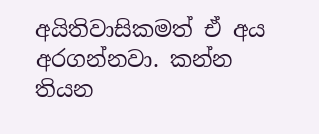අයිතිවාසිකමත් ඒ අය අරගන්නවා. කන්න තියන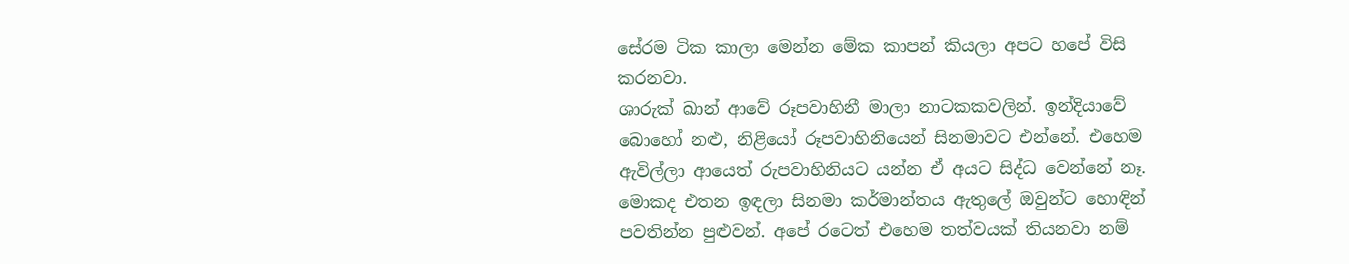සේරම ටික කාලා මෙන්න මේක කාපන් කියලා අපට හපේ විසි කරනවා.
ශාරුක් ඛාන් ආවේ රූපවාහිනී මාලා නාටකකවලින්. ඉන්දියාවේ බොහෝ නළු, නිළියෝ රූපවාහිනියෙන් සිනමාවට එන්නේ. එහෙම ඇවිල්ලා ආයෙත් රුපවාහිනියට යන්න ඒ අයට සිද්ධ වෙන්නේ නෑ. මොකද එතන ඉඳලා සිනමා කර්මාන්තය ඇතුලේ ඔවුන්ට හොඳින් පවතින්න පුළුවන්. අපේ රටෙත් එහෙම තත්වයක් තියනවා නම්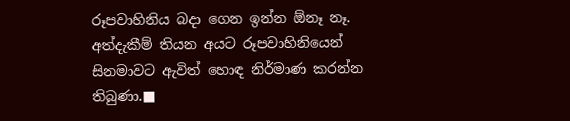රූපවාහිනිය බදා ගෙන ඉන්න ඕනෑ නෑ. අත්දැකීම් තියන අයට රූපවාහිනියෙන් සිනමාවට ඇවිත් හොඳ නිර්මාණ කරන්න තිබුණා.■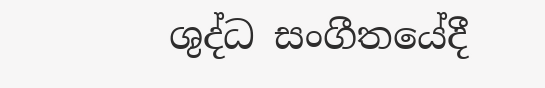ශුද්ධ සංගීතයේදී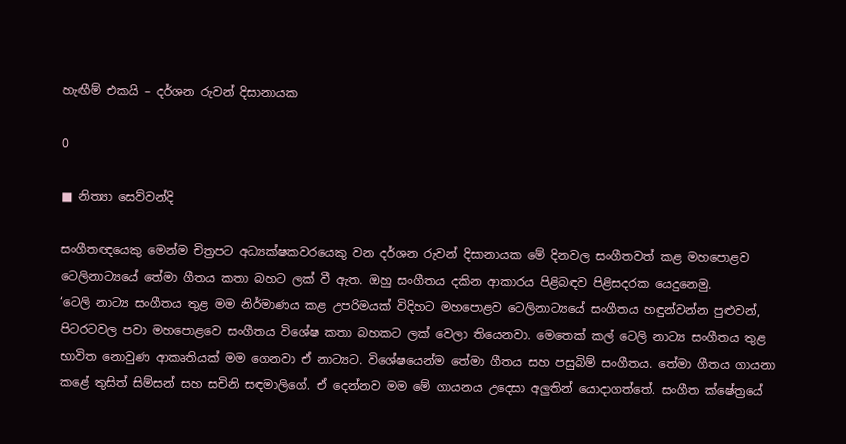හැඟීම් එකයි – දර්ශන රුවන් දිසානායක

0

■ නිත්‍යා සෙව්වන්දි

සංගීතඥයෙකු මෙන්ම චිත්‍රපට අධ්‍යක්ෂකවරයෙකු වන දර්ශන රුවන් දිසානායක මේ දිනවල සංගීතවත් කළ මහපොළව ටෙලිනාට්‍යයේ තේමා ගීතය කතා බහට ලක් වී ඇත. ඔහු සංගීතය දකින ආකාරය පිළිබඳව පිළිසදරක යෙදුනෙමු.
‘ටෙලි නාට්‍ය සංගීතය තුළ මම නිර්මාණය කළ උපරිමයක් විදිහට මහපොළව ටෙලිනාට්‍යයේ සංගීතය හඳුන්වන්න පුළුවන්, පිටරටවල පවා මහපොළවෙ සංගීතය විශේෂ කතා බහකට ලක් වෙලා තියෙනවා. මෙතෙක් කල් ටෙලි නාට්‍ය සංගීතය තුළ භාවිත නොවුණ ආකෘතියක් මම ගෙනවා ඒ නාට්‍යට. විශේෂයෙන්ම තේමා ගීතය සහ පසුබිම් සංගීතය. තේමා ගීතය ගායනා කළේ තුසිත් සිම්සන් සහ සචිනි සඳමාලිගේ. ඒ දෙන්නව මම මේ ගායනය උදෙසා අලුතින් යොදාගත්තේ. සංගීත ක්ෂේත්‍රයේ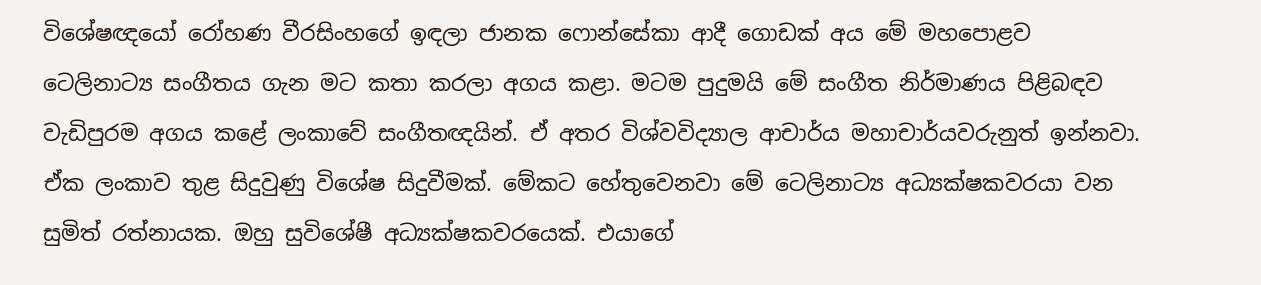විශේෂඥයෝ රෝහණ වීරසිංහගේ ඉඳලා ජානක ෆොන්සේකා ආදී ගොඩක් අය මේ මහපොළව ටෙලිනාට්‍ය සංගීතය ගැන මට කතා කරලා අගය කළා. මටම පුදුමයි මේ සංගීත නිර්මාණය පිළිබඳව වැඩිපුරම අගය කළේ ලංකාවේ සංගීතඥයින්. ඒ අතර විශ්වවිද්‍යාල ආචාර්ය මහාචාර්යවරුනුත් ඉන්නවා. ඒක ලංකාව තුළ සිදුවුණු විශේෂ සිදුවීමක්. මේකට හේතුවෙනවා මේ ටෙලිනාට්‍ය අධ්‍යක්ෂකවරයා වන සුමිත් රත්නායක. ඔහු සුවිශේෂී අධ්‍යක්ෂකවරයෙක්. එයාගේ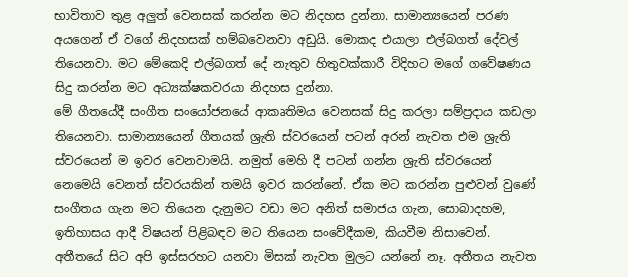භාවිතාව තුළ අලුත් වෙනසක් කරන්න මට නිදහස දුන්නා. සාමාන්‍යයෙන් පරණ අයගෙන් ඒ වගේ නිදහසක් හම්බවෙනවා අඩුයි. මොකද එයාලා එල්බගත් දේවල් තියෙනවා. මට මේකෙදි එල්බගත් දේ නැතුව හිතුවක්කාරී විදිහට මගේ ගවේෂණය සිදු කරන්න මට අධ්‍යක්ෂකවරයා නිදහස දුන්නා.
මේ ගීතයේදී සංගීත සංයෝජනයේ ආකෘතිමය වෙනසක් සිදු කරලා සම්ප්‍රදාය කඩලා තියෙනවා. සාමාන්‍යයෙන් ගීතයක් ශ්‍රැති ස්වරයෙන් පටන් අරන් නැවත එම ශ්‍රැති ස්වරයෙන් ම ඉවර වෙනවාමයි. නමුත් මෙහි දී පටන් ගන්න ශ්‍රැති ස්වරයෙන් නෙමෙයි වෙනත් ස්වරයකින් තමයි ඉවර කරන්නේ. ඒක මට කරන්න පුළුවන් වුණේ සංගීතය ගැන මට තියෙන දැනුමට වඩා මට අනිත් සමාජය ගැන, සොබාදහම, ඉතිහාසය ආදී විෂයන් පිළිබඳව මට තියෙන සංවේදීකම, කියවීම නිසාවෙන්.
අතීතයේ සිට අපි ඉස්සරහට යනවා මිසක් නැවත මුලට යන්නේ නෑ. අතීතය නැවත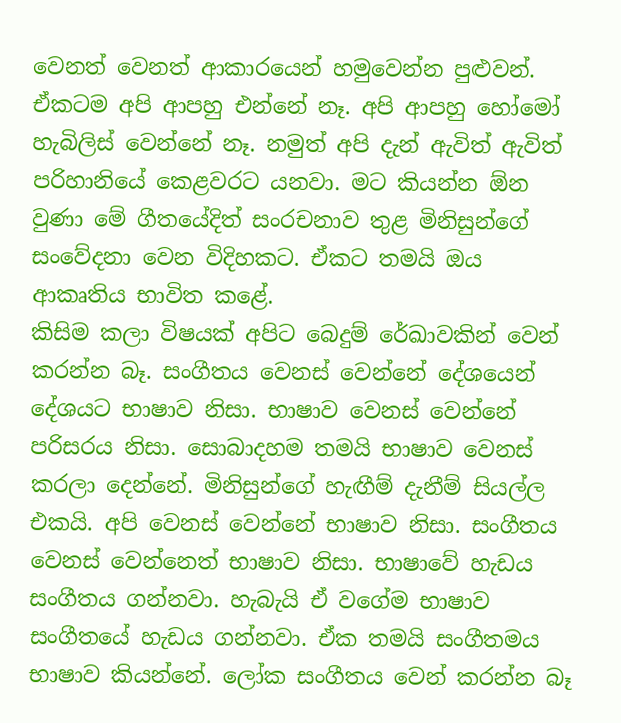වෙනත් වෙනත් ආකාරයෙන් හමුවෙන්න පුළුවන්. ඒකටම අපි ආපහු එන්නේ නෑ. අපි ආපහු හෝමෝ හැබිලිස් වෙන්නේ නෑ. නමුත් අපි දැන් ඇවිත් ඇවිත් පරිහානියේ කෙළවරට යනවා. මට කියන්න ඕන වුණා මේ ගීතයේදිත් සංරචනාව තුළ මිනිසුන්ගේ සංවේදනා වෙන විදිහකට. ඒකට තමයි ඔය ආකෘතිය භාවිත කළේ.
කිසිම කලා විෂයක් අපිට බෙදුම් රේඛාවකින් වෙන් කරන්න බෑ. සංගීතය වෙනස් වෙන්නේ දේශයෙන් දේශයට භාෂාව නිසා. භාෂාව වෙනස් වෙන්නේ පරිසරය නිසා. සොබාදහම තමයි භාෂාව වෙනස් කරලා දෙන්නේ. මිනිසුන්ගේ හැඟීම් දැනීම් සියල්ල එකයි. අපි වෙනස් වෙන්නේ භාෂාව නිසා. සංගීතය වෙනස් වෙන්නෙත් භාෂාව නිසා. භාෂාවේ හැඩය සංගීතය ගන්නවා. හැබැයි ඒ වගේම භාෂාව සංගීතයේ හැඩය ගන්නවා. ඒක තමයි සංගීතමය භාෂාව කියන්නේ. ලෝක සංගීතය වෙන් කරන්න බෑ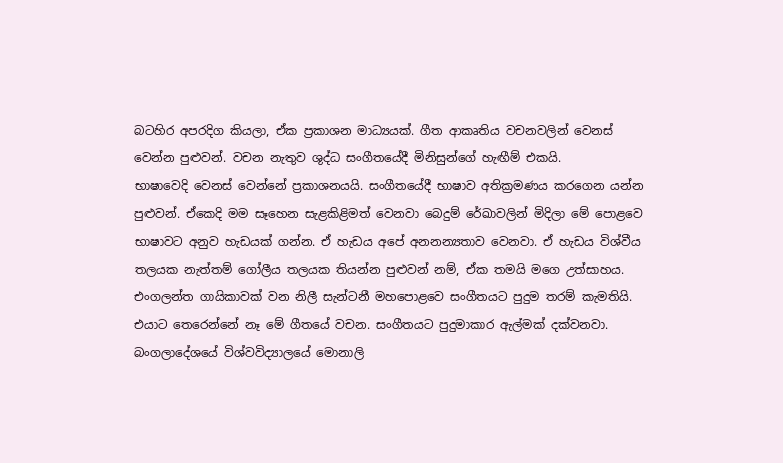බටහිර අපරදිග කියලා, ඒක ප්‍රකාශන මාධ්‍යයක්. ගීත ආකෘතිය වචනවලින් වෙනස් වෙන්න පුළුවන්. වචන නැතුව ශුද්ධ සංගීතයේදී මිනිසුන්ගේ හැඟීම් එකයි.
භාෂාවෙදි වෙනස් වෙන්නේ ප්‍රකාශනයයි. සංගීතයේදී භාෂාව අතික්‍රමණය කරගෙන යන්න පුළුවන්. ඒකෙදි මම සෑහෙන සැළකිළිමත් වෙනවා බෙදුම් රේඛාවලින් මිදිලා මේ පොළවෙ භාෂාවට අනුව හැඩයක් ගන්න. ඒ හැඩය අපේ අනනන්‍යතාව වෙනවා. ඒ හැඩය විශ්වීය තලයක නැත්තම් ගෝලීය තලයක තියන්න පුළුවන් නම්, ඒක තමයි මගෙ උත්සාහය. එංගලන්ත ගායිකාවක් වන නිලී සැන්ටනී මහපොළවෙ සංගීතයට පුදුම තරම් කැමතියි. එයාට තෙරෙන්නේ නෑ මේ ගීතයේ වචන. සංගීතයට පුදුමාකාර ඇල්මක් දක්වනවා. බංගලාදේශයේ විශ්වවිද්‍යාලයේ මොනාලි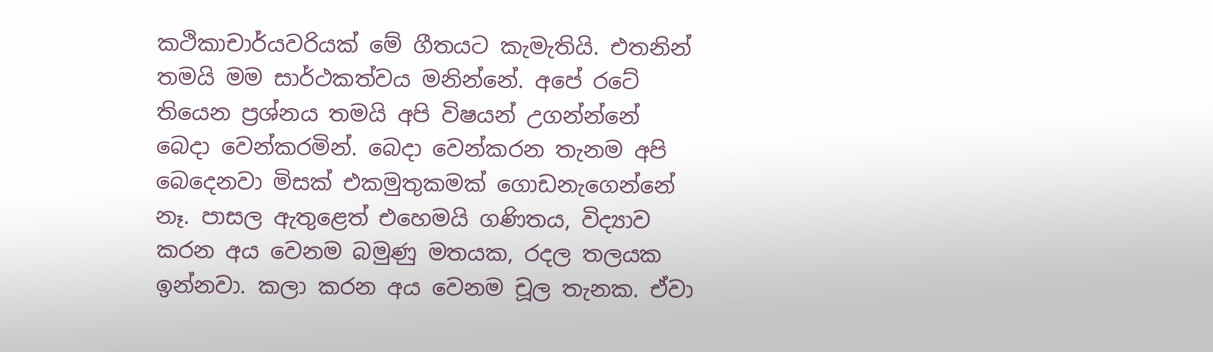කථිකාචාර්යවරියක් මේ ගීතයට කැමැතියි. එතනින් තමයි මම සාර්ථකත්වය මනින්නේ. අපේ රටේ තියෙන ප්‍රශ්නය තමයි අපි විෂයන් උගන්න්නේ බෙදා වෙන්කරමින්. බෙදා වෙන්කරන තැනම අපි බෙදෙනවා මිසක් එකමුතුකමක් ගොඩනැගෙන්නේ නෑ. පාසල ඇතුළෙත් එහෙමයි ගණිතය, විද්‍යාව කරන අය වෙනම බමුණු මතයක, රදල තලයක ඉන්නවා. කලා කරන අය වෙනම චූල තැනක. ඒවා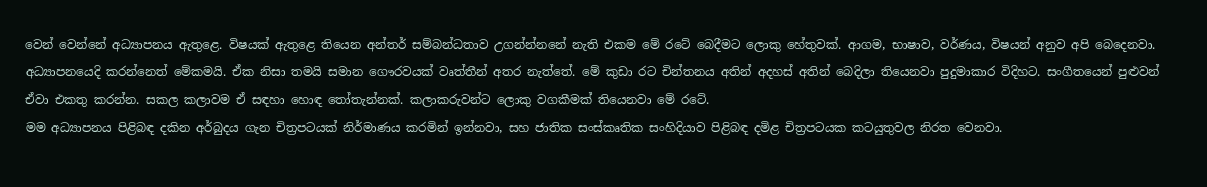වෙන් වෙන්නේ අධ්‍යාපනය ඇතුළෙ. විෂයක් ඇතුළෙ තියෙන අන්තර් සම්බන්ධතාව උගන්න්නනේ නැති එකම මේ රටේ බෙදීමට ලොකු හේතුවක්. ආගම, භාෂාව, වර්ණය, විෂයන් අනුව අපි බෙදෙනවා. අධ්‍යාපනයෙදි කරන්නෙත් මේකමයි. ඒක නිසා තමයි සමාන ගෞරවයක් වෘත්තීන් අතර නැත්තේ. මේ කුඩා රට චින්තනය අතින් අදහස් අතින් බෙදිලා තියෙනවා පුදුමාකාර විදිහට. සංගීතයෙන් පුළුවන් ඒවා එකතු කරන්න. සකල කලාවම ඒ සඳහා හොඳ තෝතැන්නක්. කලාකරුවන්ට ලොකු වගකීමක් තියෙනවා මේ රටේ.
මම අධ්‍යාපනය පිළිබඳ දකින අර්බුදය ගැන චිත්‍රපටයක් නිර්මාණය කරමින් ඉන්නවා, සහ ජාතික සංස්කෘතික සංහිදියාව පිළිබඳ දමිළ චිත්‍රපටයක කටයුතුවල නිරත වෙනවා.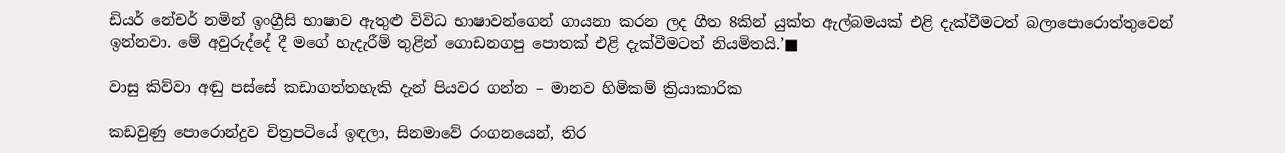ඩියර් නේචර් නමින් ඉංග්‍රීසි භාෂාව ඇතුළු විවිධ භාෂාවන්ගෙන් ගායනා කරන ලද ගීත 8කින් යුක්ත ඇල්බමයක් එළි දැක්වීමටත් බලාපොරොත්තුවෙන් ඉන්නවා. මේ අවුරුද්දේ දී මගේ හැදැරීම් තුළින් ගොඩනගපු පොතක් එළි දැක්වීමටත් නියමිතයි.’■

වාසු කිව්වා අඬු පස්සේ කඩාගත්තහැකි දැන් පියවර ගන්න – මානව හිමිකම් ක්‍රියාකාරික

කඩවුණු පොරොන්දුව චිත්‍රපටියේ ඉඳලා, සිනමාවේ රංගනයෙන්, තිර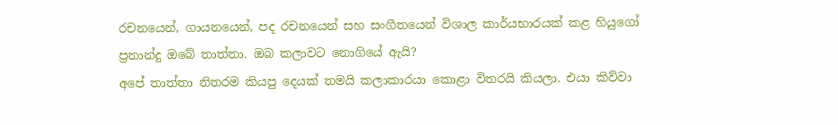රචනයෙන්, ගායනයෙන්, පද රචනයෙන් සහ සංගීතයෙන් විශාල කාර්යභාරයක් කළ හියුගෝ ප්‍රනාන්දු ඔබේ තාත්තා. ඔබ කලාවට නොගියේ ඇයි?
අපේ තාත්තා නිතරම කියපු දෙයක් තමයි කලාකාරයා කොළා විතරයි කියලා. එයා කිව්වා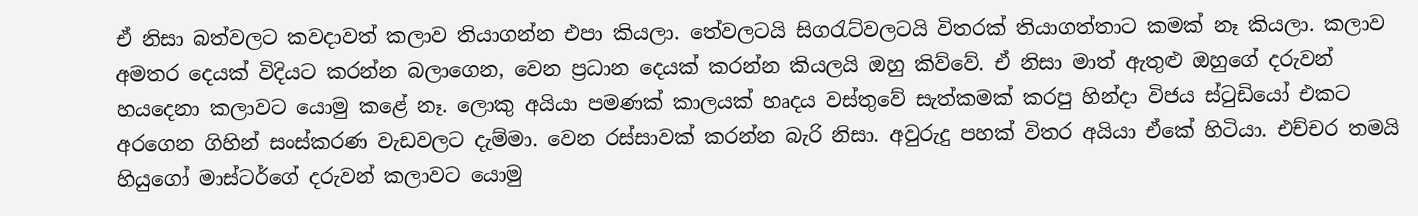ඒ නිසා බත්වලට කවදාවත් කලාව තියාගන්න එපා කියලා. තේවලටයි සිගරැට්වලටයි විතරක් තියාගත්තාට කමක් නෑ කියලා. කලාව අමතර දෙයක් විදියට කරන්න බලාගෙන, වෙන ප්‍රධාන දෙයක් කරන්න කියලයි ඔහු කිව්වේ. ඒ නිසා මාත් ඇතුළු ඔහුගේ දරුවන් හයදෙනා කලාවට යොමු කළේ නෑ. ලොකු අයියා පමණක් කාලයක් හෘදය වස්තුවේ සැත්කමක් කරපු හින්දා විජය ස්ටුඩියෝ එකට අරගෙන ගිහින් සංස්කරණ වැඩවලට දැම්මා. වෙන රස්සාවක් කරන්න බැරි නිසා. අවුරුදු පහක් විතර අයියා ඒකේ හිටියා. එච්චර තමයි හියුගෝ මාස්ටර්ගේ දරුවන් කලාවට යොමු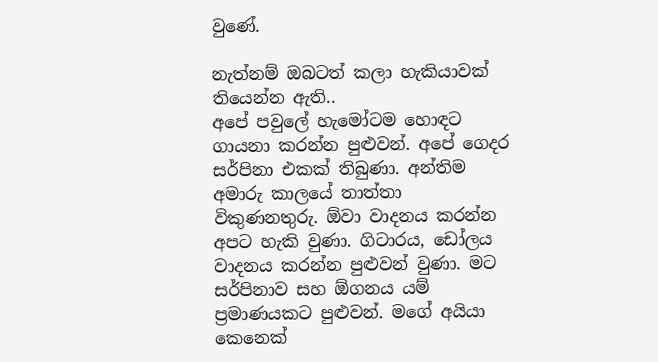වුණේ.

නැත්නම් ඔබටත් කලා හැකියාවක් තියෙන්න ඇති..
අපේ පවුලේ හැමෝටම හොඳට ගායනා කරන්න පුළුවන්. අපේ ගෙදර සර්පිනා එකක් තිබුණා. අන්තිම අමාරු කාලයේ තාත්තා විකුණනතුරු. ඕවා වාදනය කරන්න අපට හැකි වුණා. ගිටාරය, ඩෝලය වාදනය කරන්න පුළුවන් වුණා. මට සර්පිනාව සහ ඕගනය යම් ප්‍රමාණයකට පුළුවන්. මගේ අයියා කෙනෙක්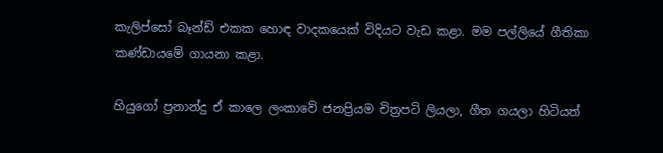කැලිප්සෝ බෑන්ඩ් එකක හොඳ වාදකයෙක් විදියට වැඩ කළා. මම පල්ලියේ ගීතිකා කණ්ඩායමේ ගායනා කළා.

හියුගෝ ප්‍රනාන්දු ඒ කාලෙ ලංකාවේ ජනප්‍රියම චිත්‍රපටි ලියලා, ගීත ගයලා හිටියත්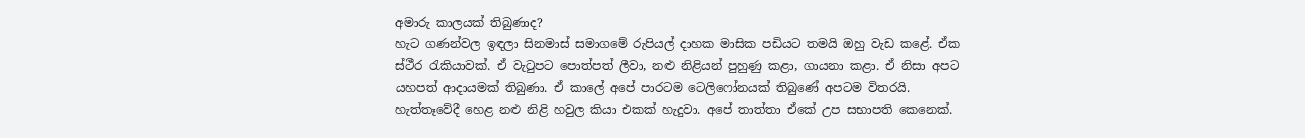අමාරු කාලයක් තිබුණාද?
හැට ගණන්වල ඉඳලා සිනමාස් සමාගමේ රුපියල් දාහක මාසික පඩියට තමයි ඔහු වැඩ කළේ. ඒක ස්ථීර රැකියාවක්. ඒ වැටුපට පොත්පත් ලීවා, නළු නිළියන් පුහුණු කළා, ගායනා කළා. ඒ නිසා අපට යහපත් ආදායමක් තිබුණා. ඒ කාලේ අපේ පාරටම ටෙලිෆෝනයක් තිබුණේ අපටම විතරයි.
හැත්තෑවේදී හෙළ නළු නිළි හවුල කියා එකක් හැදුවා. අපේ තාත්තා ඒකේ උප සභාපති කෙනෙක්.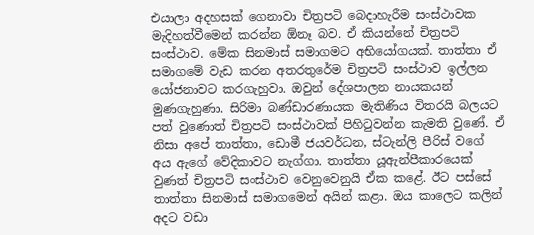එයාලා අදහසක් ගෙනාවා චිත්‍රපටි බෙදාහැරීම සංස්ථාවක මැදිහත්වීමෙන් කරන්න ඕනෑ බව. ඒ කියන්නේ චිත්‍රපටි සංස්ථාව. මේක සිනමාස් සමාගමට අභියෝගයක්. තාත්තා ඒ සමාගමේ වැඩ කරන අතරතුරේම චිත්‍රපටි සංස්ථාව ඉල්ලන යෝජනාවට කරගැහුවා. ඔවුන් දේශපාලන නායකයන් මුණගැහුණා. සිරිමා බණ්ඩාරණායක මැතිණිය විතරයි බලයට පත් වුණොත් චිත්‍රපටි සංස්ථාවක් පිහිටුවන්න කැමති වුණේ. ඒ නිසා අපේ තාත්තා, ඩොමී ජයවර්ධන, ස්ටැන්ලි පීරිස් වගේ අය ඇගේ වේදිකාවට නැග්ගා. තාත්තා යූඇන්පීකාරයෙක් වුණත් චිත්‍රපටි සංස්ථාව වෙනුවෙනුයි ඒක කළේ. ඊට පස්සේ තාත්තා සිනමාස් සමාගමෙන් අයින් කළා. ඔය කාලෙට කලින් අදට වඩා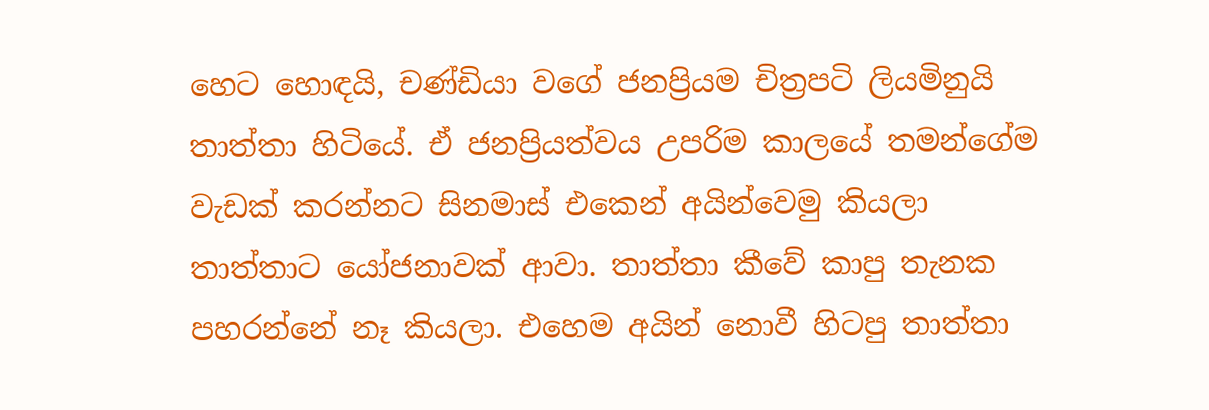හෙට හොඳයි, චණ්ඩියා වගේ ජනප්‍රියම චිත්‍රපටි ලියමිනුයි තාත්තා හිටියේ. ඒ ජනප්‍රියත්වය උපරිම කාලයේ තමන්ගේම වැඩක් කරන්නට සිනමාස් එකෙන් අයින්වෙමු කියලා තාත්තාට යෝජනාවක් ආවා. තාත්තා කීවේ කාපු තැනක පහරන්නේ නෑ කියලා. එහෙම අයින් නොවී හිටපු තාත්තා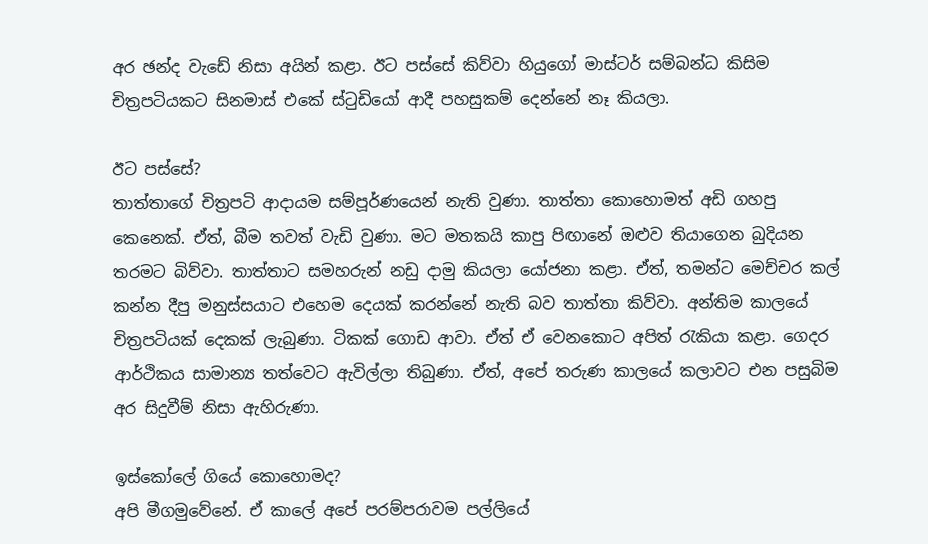අර ඡන්ද වැඩේ නිසා අයින් කළා. ඊට පස්සේ කිව්වා හියුගෝ මාස්ටර් සම්බන්ධ කිසිම චිත්‍රපටියකට සිනමාස් එකේ ස්ටුඩියෝ ආදී පහසුකම් දෙන්නේ නෑ කියලා.

ඊට පස්සේ?
තාත්තාගේ චිත්‍රපටි ආදායම සම්පූර්ණයෙන් නැති වුණා. තාත්තා කොහොමත් අඩි ගහපු කෙනෙක්. ඒත්, බීම තවත් වැඩි වුණා. මට මතකයි කාපු පිඟානේ ඔළුව තියාගෙන බුදියන තරමට බිව්වා. තාත්තාට සමහරුන් නඩු දාමු කියලා යෝජනා කළා. ඒත්, තමන්ට මෙච්චර කල් කන්න දීපු මනුස්සයාට එහෙම දෙයක් කරන්නේ නැති බව තාත්තා කිව්වා. අන්තිම කාලයේ චිත්‍රපටියක් දෙකක් ලැබුණා. ටිකක් ගොඩ ආවා. ඒත් ඒ වෙනකොට අපිත් රැකියා කළා. ගෙදර ආර්ථිකය සාමාන්‍ය තත්වෙට ඇවිල්ලා තිබුණා. ඒත්, අපේ තරුණ කාලයේ කලාවට එන පසුබිම අර සිදුවීම් නිසා ඇහිරුණා.

ඉස්කෝලේ ගියේ කොහොමද?
අපි මීගමුවේනේ. ඒ කාලේ අපේ පරම්පරාවම පල්ලියේ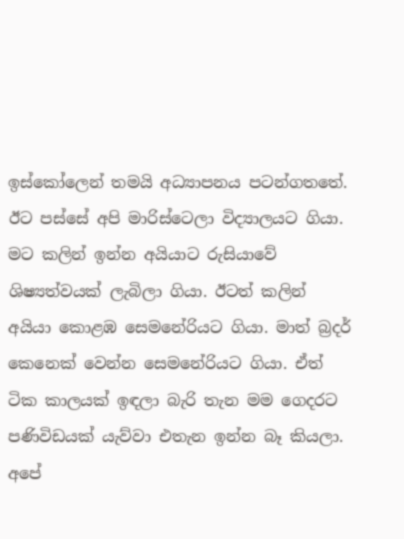ඉස්කෝලෙන් තමයි අධ්‍යාපනය පටන්ගතතේ. ඊට පස්සේ අපි මාරිස්ටෙලා විද්‍යාලයට ගියා. මට කලින් ඉන්න අයියාට රුසියාවේ ශිෂ්‍යත්වයක් ලැබිලා ගියා. ඊටත් කලින් අයියා කොළඹ සෙමනේරියට ගියා. මාත් බ්‍රදර් කෙනෙක් වෙන්න සෙමනේරියට ගියා. ඒත් ටික කාලයක් ඉඳලා බැරි තැන මම ගෙදරට පණිවිඩයක් යැව්වා එතැන ඉන්න බෑ කියලා. අපේ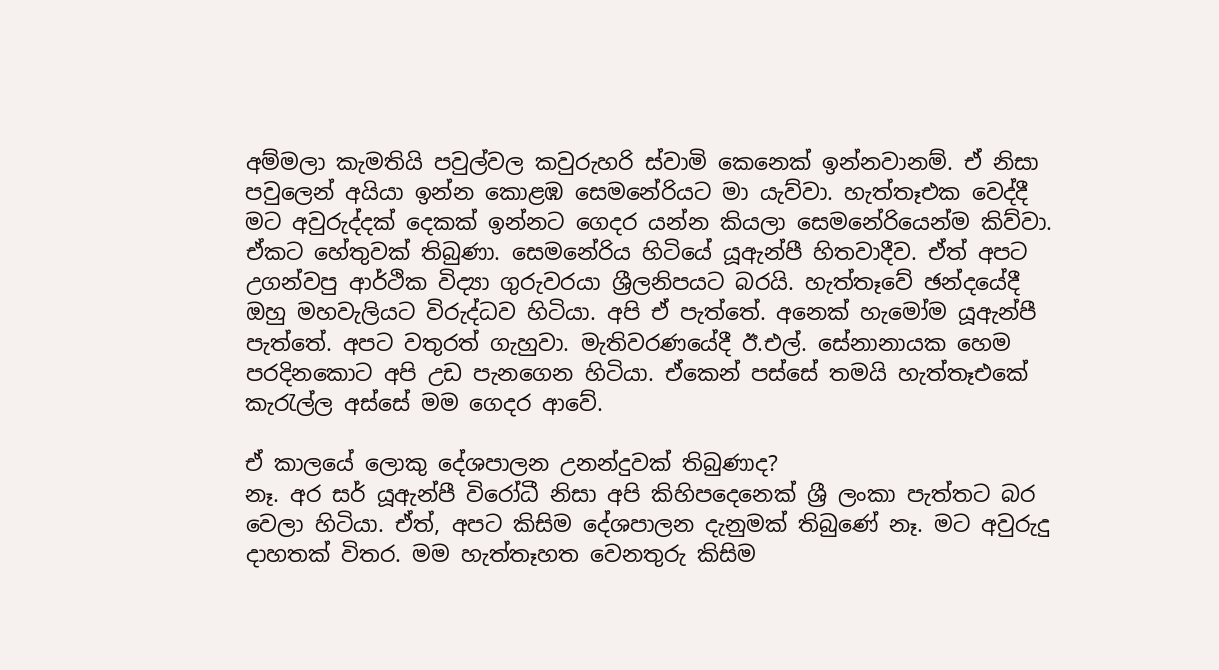අම්මලා කැමතියි පවුල්වල කවුරුහරි ස්වාමි කෙනෙක් ඉන්නවානම්. ඒ නිසා පවුලෙන් අයියා ඉන්න කොළඹ සෙමනේරියට මා යැව්වා. හැත්තෑඑක වෙද්දී මට අවුරුද්දක් දෙකක් ඉන්නට ගෙදර යන්න කියලා සෙමනේරියෙන්ම කිව්වා. ඒකට හේතුවක් තිබුණා. සෙමනේරිය හිටියේ යූඇන්පී හිතවාදීව. ඒත් අපට උගන්වපු ආර්ථික විද්‍යා ගුරුවරයා ශ්‍රීලනිපයට බරයි. හැත්තෑවේ ඡන්දයේදී ඔහු මහවැලියට විරුද්ධව හිටියා. අපි ඒ පැත්තේ. අනෙක් හැමෝම යූඇන්පී පැත්තේ. අපට වතුරත් ගැහුවා. මැතිවරණයේදී ඊ.එල්. සේනානායක හෙම පරදිනකොට අපි උඩ පැනගෙන හිටියා. ඒකෙන් පස්සේ තමයි හැත්තෑඑකේ කැරැල්ල අස්සේ මම ගෙදර ආවේ.

ඒ කාලයේ ලොකු දේශපාලන උනන්දුවක් තිබුණාද?
නෑ. අර සර් යූඇන්පී විරෝධී නිසා අපි කිහිපදෙනෙක් ශ්‍රී ලංකා පැත්තට බර වෙලා හිටියා. ඒත්, අපට කිසිම දේශපාලන දැනුමක් තිබුණේ නෑ. මට අවුරුදු දාහතක් විතර. මම හැත්තෑහත වෙනතුරු කිසිම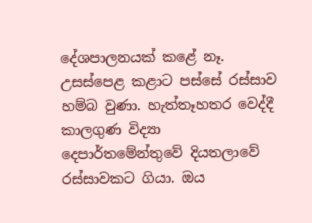දේශපාලනයක් කළේ නෑ. උසස්පෙළ කළාට පස්සේ රස්සාව හම්බ වුණා. හැත්තෑහතර වෙද්දී කාලගුණ විද්‍යා දෙපාර්තමේන්තුවේ දියතලාවේ රස්සාවකට ගියා. ඔය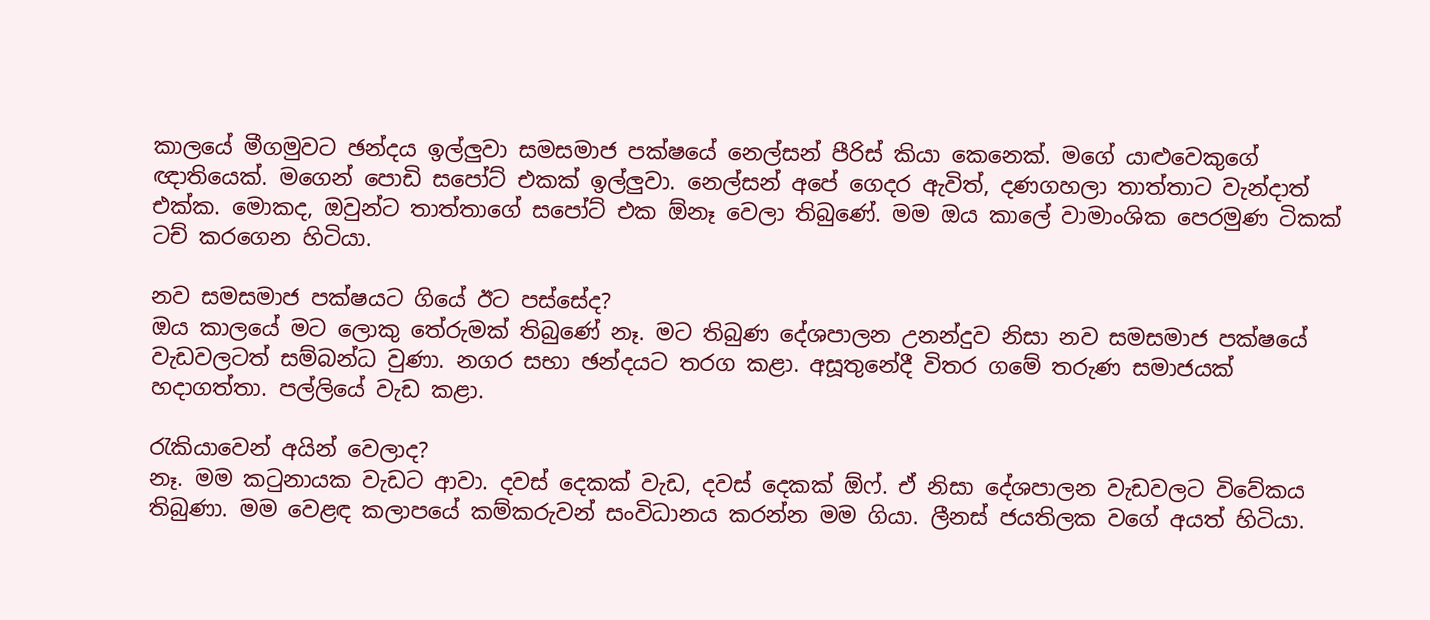කාලයේ මීගමුවට ඡන්දය ඉල්ලුවා සමසමාජ පක්ෂයේ නෙල්සන් පීරිස් කියා කෙනෙක්. මගේ යාළුවෙකුගේ ඥාතියෙක්. මගෙන් පොඩි සපෝට් එකක් ඉල්ලුවා. නෙල්සන් අපේ ගෙදර ඇවිත්, දණගහලා තාත්තාට වැන්දාත් එක්ක. මොකද, ඔවුන්ට තාත්තාගේ සපෝට් එක ඕනෑ වෙලා තිබුණේ. මම ඔය කාලේ වාමාංශික පෙරමුණ ටිකක් ටච් කරගෙන හිටියා.

නව සමසමාජ පක්ෂයට ගියේ ඊට පස්සේද?
ඔය කාලයේ මට ලොකු තේරුමක් තිබුණේ නෑ. මට තිබුණ දේශපාලන උනන්දුව නිසා නව සමසමාජ පක්ෂයේ වැඩවලටත් සම්බන්ධ වුණා. නගර සභා ඡන්දයට තරග කළා. අසූතුනේදී විතර ගමේ තරුණ සමාජයක් හදාගත්තා. පල්ලියේ වැඩ කළා.

රැකියාවෙන් අයින් වෙලාද?
නෑ. මම කටුනායක වැඩට ආවා. දවස් දෙකක් වැඩ, දවස් දෙකක් ඕෆ්. ඒ නිසා දේශපාලන වැඩවලට විවේකය තිබුණා. මම වෙළඳ කලාපයේ කම්කරුවන් සංවිධානය කරන්න මම ගියා. ලීනස් ජයතිලක වගේ අයත් හිටියා.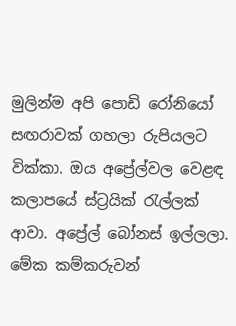මුලින්ම අපි පොඩි රෝනියෝ සඟරාවක් ගහලා රුපියලට වික්කා. ඔය අප්‍රේල්වල වෙළඳ කලාපයේ ස්ට්‍රයික් රැල්ලක් ආවා. අප්‍රේල් බෝනස් ඉල්ලලා. මේක කම්කරුවන්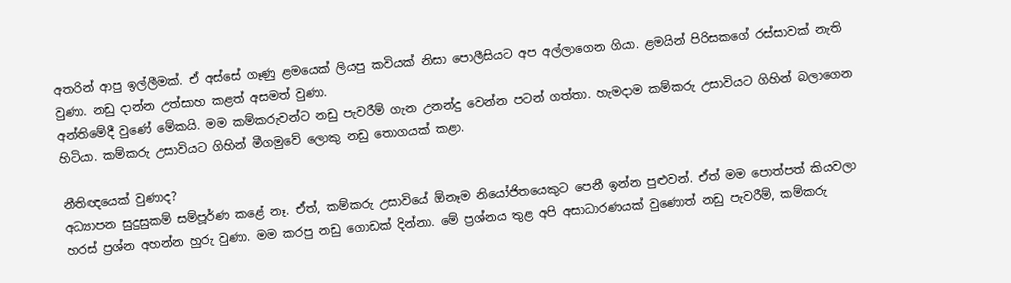අතරින් ආපු ඉල්ලීමක්. ඒ අස්සේ ගෑණු ළමයෙක් ලියපු කවියක් නිසා පොලීසියට අප අල්ලාගෙන ගියා. ළමයින් පිරිසකගේ රස්සාවක් නැති වුණා. නඩු දාන්න උත්සාහ කළත් අසමත් වුණා.
අන්තිමේදී වුණේ මේකයි. මම කම්කරුවන්ට නඩු පැවරීම් ගැන උනන්දු වෙන්න පටන් ගත්තා. හැමදාම කම්කරු උසාවියට ගිහින් බලාගෙන හිටියා. කම්කරු උසාවියට ගිහින් මීගමුවේ ලොකු නඩු තොගයක් කළා.

නීතිඥයෙක් වුණාද?
අධ්‍යාපන සුදුසුකම් සම්පූර්ණ කළේ නෑ. ඒත්, කම්කරු උසාවියේ ඕනෑම නියෝජිතයෙකුට පෙනී ඉන්න පුළුවන්. ඒත් මම පොත්පත් කියවලා හරස් ප්‍රශ්න අහන්න හුරු වුණා. මම කරපු නඩු ගොඩක් දින්නා. මේ ප්‍රශ්නය තුළ අපි අසාධාරණයක් වුණොත් නඩු පැවරීම්, කම්කරු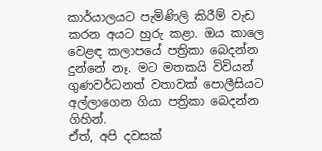කාර්යාලයට පැමිණිලි කිරීම් වැඩ කරන අයට හුරු කළා. ඔය කාලෙ වෙළඳ කලාපයේ පත්‍රිකා බෙදන්න දුන්නේ නෑ. මට මතකයි විවියන් ගුණවර්ධනත් වතාවක් පොලීසියට අල්ලාගෙන ගියා පත්‍රිකා බෙදන්න ගිහින්.
ඒත්, අපි දවසක්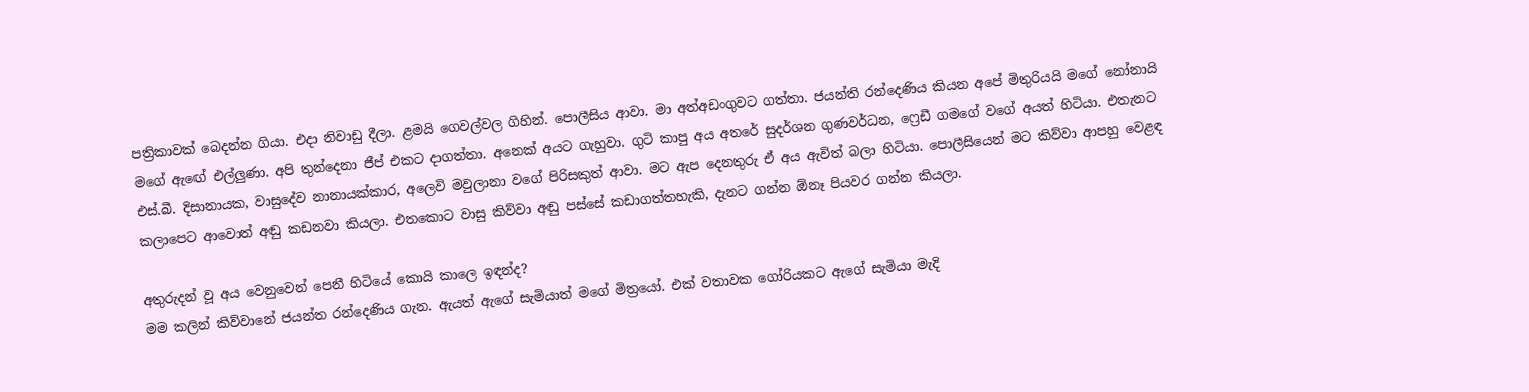පත්‍රිකාවක් බෙදන්න ගියා. එදා නිවාඩු දීලා. ළමයි ගෙවල්වල ගිහින්. පොලීසිය ආවා. මා අත්අඩංගුවට ගත්තා. ජයන්ති රන්දෙණිය කියන අපේ මිතුරියයි මගේ නෝනායි මගේ ඇඟේ එල්ලුණා. අපි තුන්දෙනා ජීප් එකට දාගත්තා. අනෙක් අයට ගැහුවා. ගුටි කාපු අය අතරේ සුදර්ශන ගුණවර්ධන, ෆ්‍රෙඩී ගමගේ වගේ අයත් හිටියා. එතැනට එස්.බී. දිසානායක, වාසුදේව නානායක්කාර, අලෙවි මවුලානා වගේ පිරිසකුත් ආවා. මට ඇප දෙනතුරු ඒ අය ඇවිත් බලා හිටියා. පොලීසියෙන් මට කිව්වා ආපහු වෙළඳ කලාපෙට ආවොත් අඬු කඩනවා කියලා. එතකොට වාසු කිව්වා අඬු පස්සේ කඩාගත්තහැකි, දැනට ගන්න ඕනෑ පියවර ගන්න කියලා.

අතුරුදන් වූ අය වෙනුවෙන් පෙනී හිටියේ කොයි කාලෙ ඉඳන්ද?
මම කලින් කිව්වානේ ජයන්ත රන්දෙණිය ගැන. ඇයත් ඇගේ සැමියාත් මගේ මිත්‍රයෝ. එක් වතාවක ගෝරියකට ඇගේ සැමියා මැදි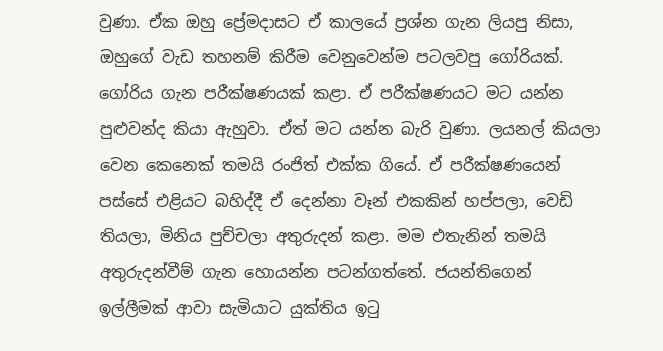වුණා. ඒක ඔහු ප්‍රේමදාසට ඒ කාලයේ ප්‍රශ්න ගැන ලියපු නිසා, ඔහුගේ වැඩ තහනම් කිරීම වෙනුවෙන්ම පටලවපු ගෝරියක්. ගෝරිය ගැන පරීක්ෂණයක් කළා. ඒ පරීක්ෂණයට මට යන්න පුළුවන්ද කියා ඇහුවා. ඒත් මට යන්න බැරි වුණා. ලයනල් කියලා වෙන කෙනෙක් තමයි රංජිත් එක්ක ගියේ. ඒ පරීක්ෂණයෙන් පස්සේ එළියට බහිද්දී ඒ දෙන්නා වෑන් එකකින් හප්පලා, වෙඩි තියලා, මිනිය පුච්චලා අතුරුදන් කළා. මම එතැනින් තමයි අතුරුදන්වීම් ගැන හොයන්න පටන්ගත්තේ. ජයන්තිගෙන් ඉල්ලීමක් ආවා සැමියාට යුක්තිය ඉටු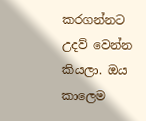කරගන්නට උදව් වෙන්න කියලා. ඔය කාලෙම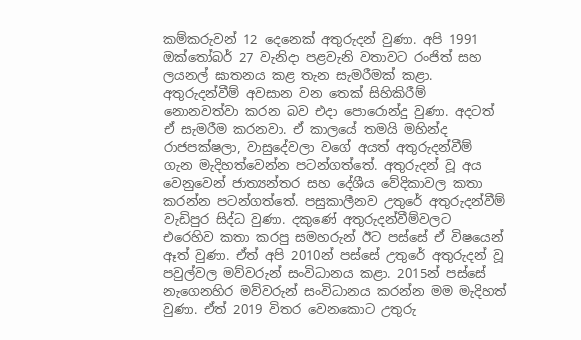කම්කරුවන් 12 දෙනෙක් අතුරුදන් වුණා. අපි 1991 ඔක්තෝබර් 27 වැනිදා පළවැනි වතාවට රංජිත් සහ ලයනල් ඝාතනය කළ තැන සැමරීමක් කළා. අතුරුදන්වීම් අවසාන වන තෙක් සිහිකිරීම් නොනවත්වා කරන බව එදා පොරොන්දු වුණා. අදටත් ඒ සැමරීම කරනවා. ඒ කාලයේ තමයි මහින්ද රාජපක්ෂලා, වාසුදේවලා වගේ අයත් අතුරුදන්වීම් ගැන මැදිහත්වෙන්න පටන්ගත්තේ. අතුරුදන් වූ අය වෙනුවෙන් ජාත්‍යන්තර සහ දේශීය වේදිකාවල කතා කරන්න පටන්ගත්තේ. පසුකාලීනව උතුරේ අතුරුදන්වීම් වැඩිපුර සිද්ධ වුණා. දකුණේ අතුරුදන්වීම්වලට එරෙහිව කතා කරපු සමහරුන් ඊට පස්සේ ඒ විෂයෙන් ඈත් වුණා. ඒත් අපි 2010න් පස්සේ උතුරේ අතුරුදන් වූ පවුල්වල මව්වරුන් සංවිධානය කළා. 2015න් පස්සේ නැගෙනහිර මව්වරුන් සංවිධානය කරන්න මම මැදිහත් වුණා. ඒත් 2019 විතර වෙනකොට උතුරු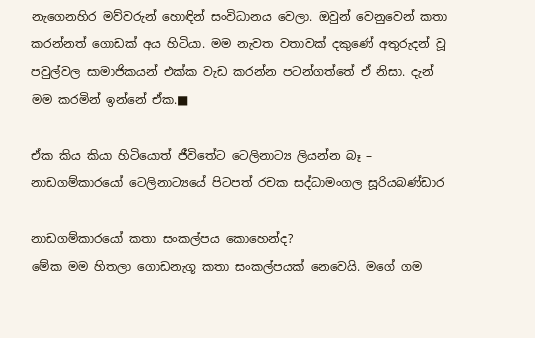නැගෙනහිර මව්වරුන් හොඳින් සංවිධානය වෙලා. ඔවුන් වෙනුවෙන් කතා කරන්නත් ගොඩක් අය හිටියා. මම නැවත වතාවක් දකුණේ අතුරුදන් වූ පවුල්වල සාමාජිකයන් එක්ක වැඩ කරන්න පටන්ගත්තේ ඒ නිසා. දැන් මම කරමින් ඉන්නේ ඒක.■

ඒක කිය කියා හිටියොත් ජීවිතේට ටෙලිනාට්‍ය ලියන්න බෑ – නාඩගම්කාරයෝ ටෙලිනාට්‍යයේ පිටපත් රචක සද්ධාමංගල සූරියබණ්ඩාර

නාඩගම්කාරයෝ කතා සංකල්පය කොහෙන්ද?
මේක මම හිතලා ගොඩනැගූ කතා සංකල්පයක් නෙවෙයි. මගේ ගම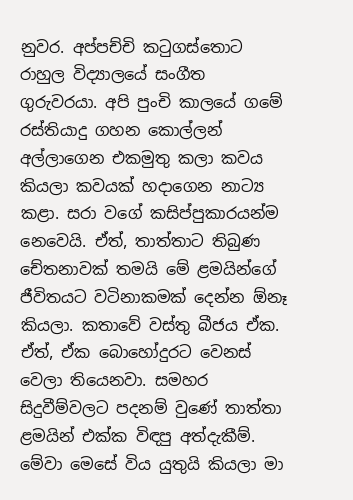නුවර. අප්පච්චි කටුගස්තොට රාහුල විද්‍යාලයේ සංගීත ගුරුවරයා. අපි පුංචි කාලයේ ගමේ රස්තියාදු ගහන කොල්ලන් අල්ලාගෙන එකමුතු කලා කවය කියලා කවයක් හදාගෙන නාට්‍ය කළා. සරා වගේ කසිප්පුකාරයන්ම නෙවෙයි. ඒත්, තාත්තාට තිබුණ චේතනාවක් තමයි මේ ළමයින්ගේ ජීවිතයට වටිනාකමක් දෙන්න ඕනෑ කියලා. කතාවේ වස්තු බීජය ඒක. ඒත්, ඒක බොහෝදුරට වෙනස් වෙලා තියෙනවා. සමහර සිදුවීම්වලට පදනම් වුණේ තාත්තා ළමයින් එක්ක විඳපු අත්දැකීම්. මේවා මෙසේ විය යුතුයි කියලා මා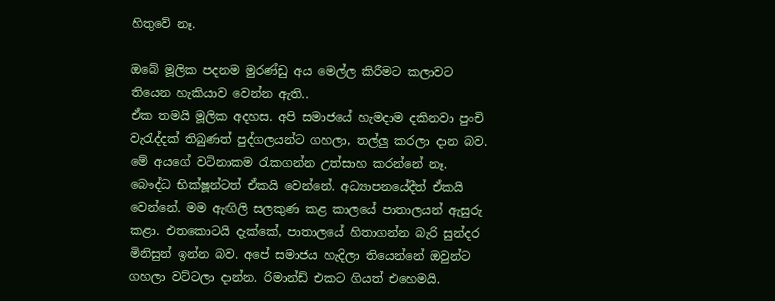හිතුවේ නෑ.

ඔබේ මූලික පදනම මුරණ්ඩු අය මෙල්ල කිරීමට කලාවට තියෙන හැකියාව වෙන්න ඇති..
ඒක තමයි මූලික අදහස. අපි සමාජයේ හැමදාම දකිනවා පුංචි වැරැද්දක් තිබුණත් පුද්ගලයන්ට ගහලා, තල්ලු කරලා දාන බව. මේ අයගේ වටිනාකම රැකගන්න උත්සාහ කරන්නේ නෑ. බෞද්ධ භික්ෂූන්ටත් ඒකයි වෙන්නේ. අධ්‍යාපනයේදීත් ඒකයි වෙන්නේ. මම ඇඟිලි සලකුණ කළ කාලයේ පාතාලයන් ඇසුරු කළා. එතකොටයි දැක්කේ, පාතාලයේ හිතාගන්න බැරි සුන්දර මිනිසුන් ඉන්න බව. අපේ සමාජය හැදිලා තියෙන්නේ ඔවුන්ට ගහලා වට්ටලා දාන්න. රිමාන්ඩ් එකට ගියත් එහෙමයි.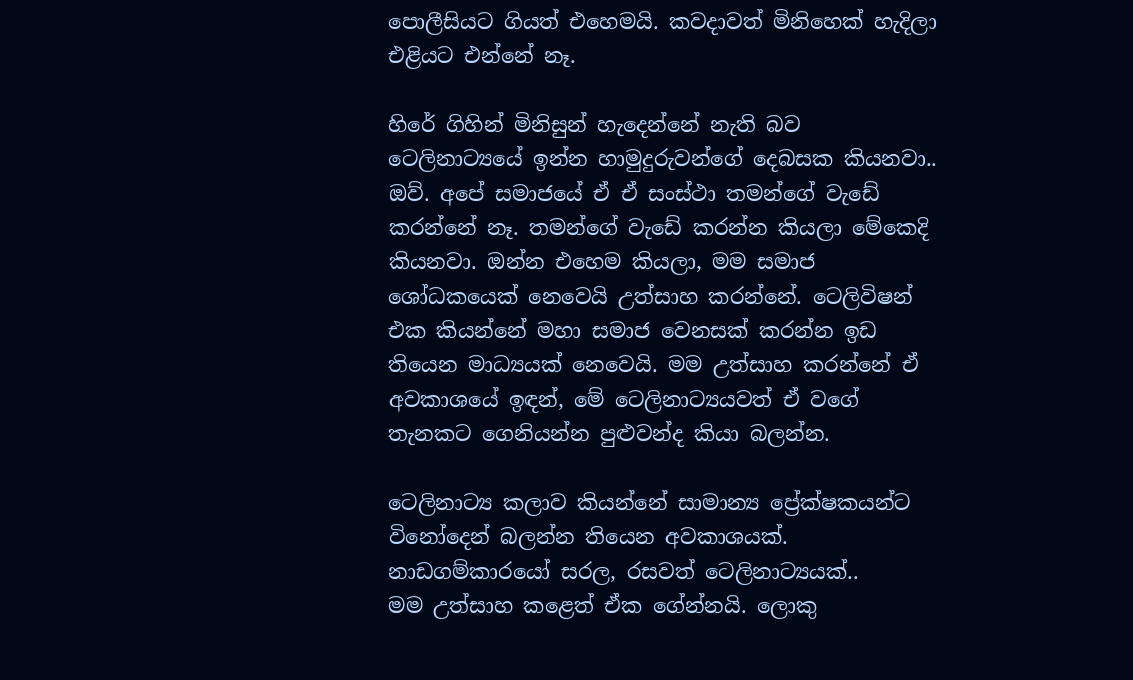පොලීසියට ගියත් එහෙමයි. කවදාවත් මිනිහෙක් හැදිලා එළියට එන්නේ නෑ.

හිරේ ගිහින් මිනිසුන් හැදෙන්නේ නැති බව ටෙලිනාට්‍යයේ ඉන්න හාමුදුරුවන්ගේ දෙබසක කියනවා..
ඔව්. අපේ සමාජයේ ඒ ඒ සංස්ථා තමන්ගේ වැඩේ කරන්නේ නෑ. තමන්ගේ වැඩේ කරන්න කියලා මේකෙදි කියනවා. ඔන්න එහෙම කියලා, මම සමාජ ශෝධකයෙක් නෙවෙයි උත්සාහ කරන්නේ. ටෙලිවිෂන් එක කියන්නේ මහා සමාජ වෙනසක් කරන්න ඉඩ තියෙන මාධ්‍යයක් නෙවෙයි. මම උත්සාහ කරන්නේ ඒ අවකාශයේ ඉඳන්, මේ ටෙලිනාට්‍යයවත් ඒ වගේ තැනකට ගෙනියන්න පුළුවන්ද කියා බලන්න.

ටෙලිනාට්‍ය කලාව කියන්නේ සාමාන්‍ය ප්‍රේක්ෂකයන්ට විනෝදෙන් බලන්න තියෙන අවකාශයක්. නාඩගම්කාරයෝ සරල, රසවත් ටෙලිනාට්‍යයක්..
මම උත්සාහ කළෙත් ඒක ගේන්නයි. ලොකු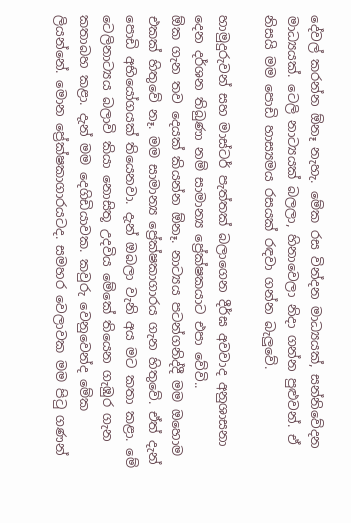දේවල් කරන්න ඕනෑ නැහැ. මේක රස වින්දන මාධ්‍යයක්, සන්නිවේදන මාධ්‍යයක්. ටෙලි නාට්‍යයක් බලලා, හිනාවෙලා නිදා ගන්න පුළුවන්. ඒ නිසයි මම පොඩි හාස්‍යමය රසයක් රඳවා ගන්න බැලුවේ.

හාමුදුරුවන් සහ මාස්ටර් පැත්තක් බලාගෙන දීර්ඝ අවවාද අනුශාසනා දෙන දර්ශන තිබුණා නම් සාමාන්‍ය ප්‍රේක්ෂකයාට එපා වේවි..
ඕක ගැන තව දෙයක් කියන්න ඕනෑ. නාට්‍යය පටන්ගනිද්දී මම ඔහොම එකක් හිතුවේ නෑ. මම සාමාන්‍ය ප්‍රේක්ෂකාගාරය ගැන හිතුවේ. ඒත් දැන් පොඩි අභියෝගයක් තියෙනවා. දැන් ඔබලා වැනි අය මට කතා කළා. මේ ටෙලිනාට්‍යය බලාවි කියා නොසිතූ උදවිය මේකේ තියෙන ගැඹුර ගැන කතාබහ කළා. දැන් මම දෙගිඩියාවක. කවුරු වෙනුවෙන්ද මේක ලියන්නේ. මොන ප්‍රේක්ෂකාගාරයටද. සමහර වෙලාවක මම පිටු ගණන්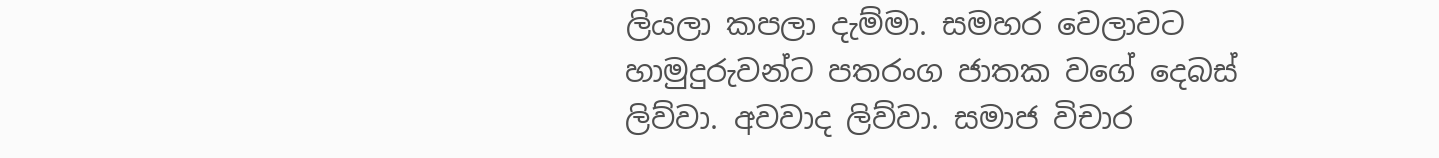ලියලා කපලා දැම්මා. සමහර වෙලාවට හාමුදුරුවන්ට පතරංග ජාතක වගේ දෙබස් ලිව්වා. අවවාද ලිව්වා. සමාජ විචාර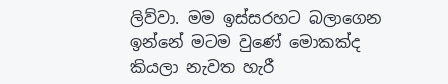ලිව්වා. මම ඉස්සරහට බලාගෙන ඉන්නේ මටම වුණේ මොකක්ද කියලා නැවත හැරී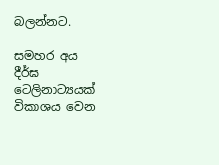බලන්නට.

සමහර අය දීර්ඝ ටෙලිනාට්‍යයක් විකාශය වෙන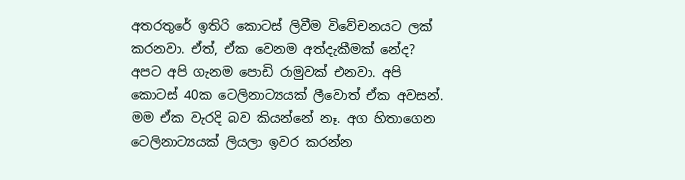අතරතුරේ ඉතිරි කොටස් ලිවීම විවේචනයට ලක් කරනවා. ඒත්, ඒක වෙනම අත්දැකීමක් නේද?
අපට අපි ගැනම පොඩි රාමුවක් එනවා. අපි කොටස් 40ක ටෙලිනාට්‍යයක් ලීවොත් ඒක අවසන්. මම ඒක වැරදි බව කියන්නේ නෑ. අග හිතාගෙන ටෙලිනාට්‍යයක් ලියලා ඉවර කරන්න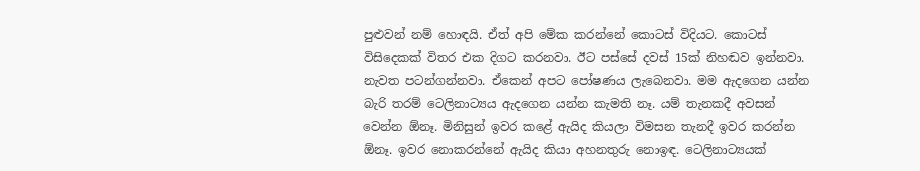පුළුවන් නම් හොඳයි. ඒත් අපි මේක කරන්නේ කොටස් විදියට. කොටස් විසිදෙකක් විතර එක දිගට කරනවා. ඊට පස්සේ දවස් 15ක් නිහඬව ඉන්නවා. නැවත පටන්ගන්නවා. ඒකෙන් අපට පෝෂණය ලැබෙනවා. මම ඇදගෙන යන්න බැරි තරම් ටෙලිනාට්‍යය ඇදගෙන යන්න කැමති නෑ. යම් තැනකදී අවසන් වෙන්න ඕනෑ. මිනිසුන් ඉවර කළේ ඇයිද කියලා විමසන තැනදී ඉවර කරන්න ඕනෑ. ඉවර නොකරන්නේ ඇයිද කියා අහනතුරු නොඉඳ. ටෙලිනාට්‍යයක්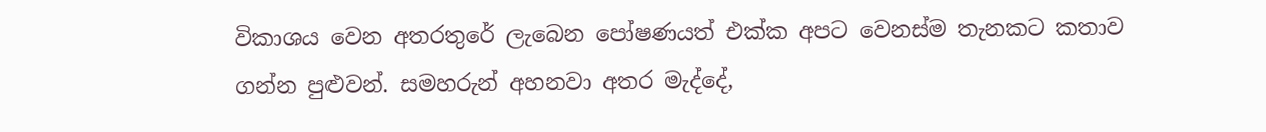විකාශය වෙන අතරතුරේ ලැබෙන පෝෂණයත් එක්ක අපට වෙනස්ම තැනකට කතාව ගන්න පුළුවන්. සමහරුන් අහනවා අතර මැද්දේ,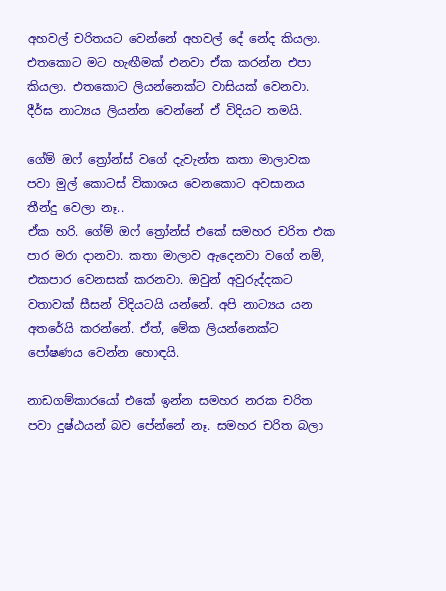අහවල් චරිතයට වෙන්නේ අහවල් දේ නේද කියලා. එතකොට මට හැඟීමක් එනවා ඒක කරන්න එපා කියලා. එතකොට ලියන්නෙක්ට වාසියක් වෙනවා. දීර්ඝ නාට්‍යය ලියන්න වෙන්නේ ඒ විදියට තමයි.

ගේම් ඔෆ් ත්‍රෝන්ස් වගේ දැවැන්ත කතා මාලාවක පවා මුල් කොටස් විකාශය වෙනකොට අවසානය තීන්දු වෙලා නෑ..
ඒක හරි. ගේම් ඔෆ් ත්‍රෝන්ස් එකේ සමහර චරිත එක පාර මරා දානවා. කතා මාලාව ඇදෙනවා වගේ නම්, එකපාර වෙනසක් කරනවා. ඔවුන් අවුරුද්දකට වතාවක් සීසන් විදියටයි යන්නේ. අපි නාට්‍යය යන අතරේයි කරන්නේ. ඒත්, මේක ලියන්නෙක්ට පෝෂණය වෙන්න හොඳයි.

නාඩගම්කාරයෝ එකේ ඉන්න සමහර නරක චරිත පවා දුෂ්ඨයන් බව පේන්නේ නෑ. සමහර චරිත බලා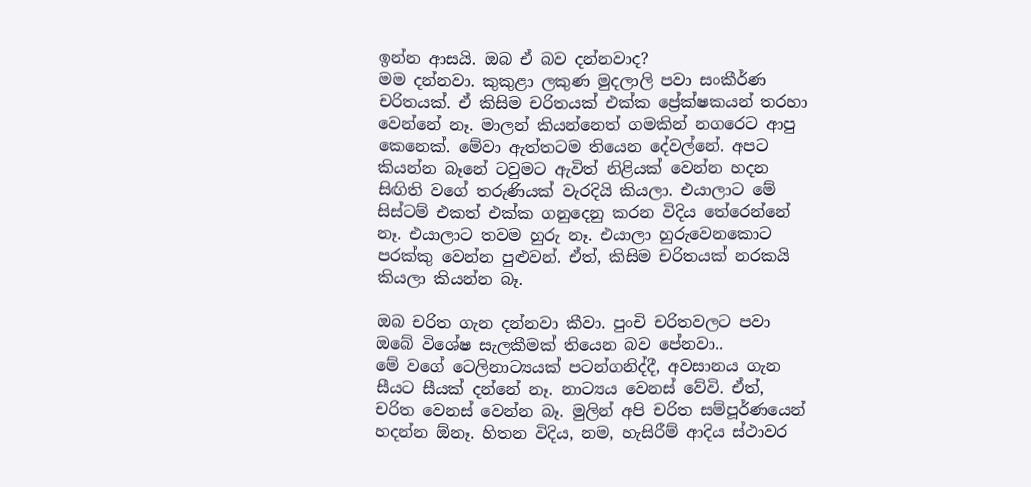ඉන්න ආසයි. ඔබ ඒ බව දන්නවාද?
මම දන්නවා. කුකුළා ලකුණ මුදලාලි පවා සංකීර්ණ චරිතයක්. ඒ කිසිම චරිතයක් එක්ක ප්‍රේක්ෂකයන් තරහා වෙන්නේ නෑ. මාලන් කියන්නෙත් ගමකින් නගරෙට ආපු කෙනෙක්. මේවා ඇත්තටම තියෙන දේවල්නේ. අපට කියන්න බෑනේ ටවුමට ඇවිත් නිළියක් වෙන්න හදන සිඟිති වගේ තරුණියක් වැරදියි කියලා. එයාලාට මේ සිස්ටම් එකත් එක්ක ගනුදෙනු කරන විදිය තේරෙන්නේ නෑ. එයාලාට තවම හුරු නෑ. එයාලා හුරුවෙනකොට පරක්කු වෙන්න පුළුවන්. ඒත්, කිසිම චරිතයක් නරකයි කියලා කියන්න බෑ.

ඔබ චරිත ගැන දන්නවා කීවා. පුංචි චරිතවලට පවා ඔබේ විශේෂ සැලකීමක් තියෙන බව පේනවා..
මේ වගේ ටෙලිනාට්‍යයක් පටන්ගනිද්දී, අවසානය ගැන සීයට සීයක් දන්නේ නෑ. නාට්‍යය වෙනස් වේවි. ඒත්, චරිත වෙනස් වෙන්න බෑ. මුලින් අපි චරිත සම්පූර්ණයෙන් හදන්න ඕනෑ. හිතන විදිය, නම, හැසිරීම් ආදිය ස්ථාවර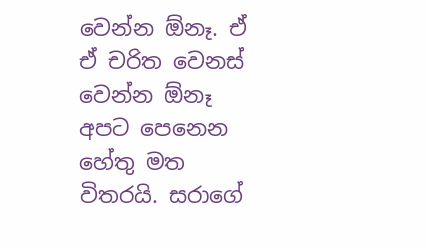වෙන්න ඕනෑ. ඒ ඒ චරිත වෙනස් වෙන්න ඕනෑ අපට පෙනෙන හේතු මත විතරයි. සරාගේ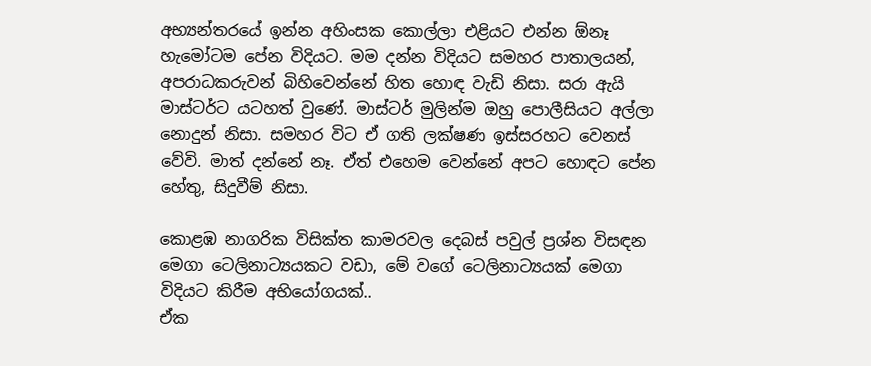අභ්‍යන්තරයේ ඉන්න අහිංසක කොල්ලා එළියට එන්න ඕනෑ හැමෝටම පේන විදියට. මම දන්න විදියට සමහර පාතාලයන්, අපරාධකරුවන් බිහිවෙන්නේ හිත හොඳ වැඩි නිසා. සරා ඇයි මාස්ටර්ට යටහත් වුණේ. මාස්ටර් මුලින්ම ඔහු පොලීසියට අල්ලා නොදුන් නිසා. සමහර විට ඒ ගති ලක්ෂණ ඉස්සරහට වෙනස් වේවි. මාත් දන්නේ නෑ. ඒත් එහෙම වෙන්නේ අපට හොඳට පේන හේතු, සිදුවීම් නිසා.

කොළඹ නාගරික විසික්ත කාමරවල දෙබස් පවුල් ප්‍රශ්න විසඳන මෙගා ටෙලිනාට්‍යයකට වඩා, මේ වගේ ටෙලිනාට්‍යයක් මෙගා විදියට කිරීම අභියෝගයක්..
ඒක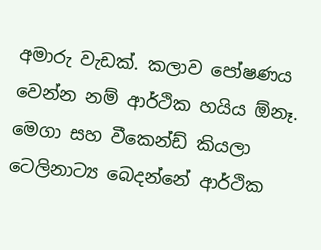අමාරු වැඩක්. කලාව පෝෂණය වෙන්න නම් ආර්ථික හයිය ඕනෑ. මෙගා සහ වීකෙන්ඩ් කියලා ටෙලිනාට්‍ය බෙදන්නේ ආර්ථික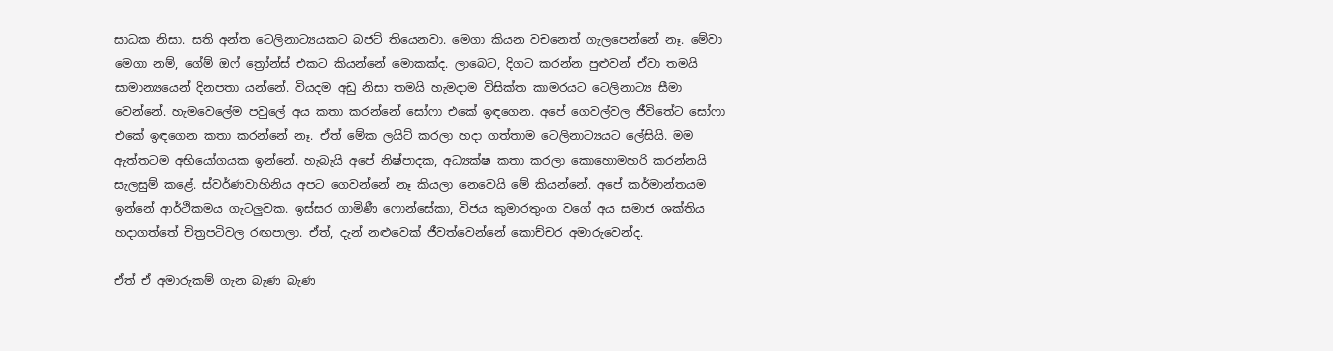සාධක නිසා. සති අන්ත ටෙලිනාට්‍යයකට බජට් තියෙනවා. මෙගා කියන වචනෙත් ගැලපෙන්නේ නෑ. මේවා මෙගා නම්, ගේම් ඔෆ් ත්‍රෝන්ස් එකට කියන්නේ මොකක්ද. ලාබෙට, දිගට කරන්න පුළුවන් ඒවා තමයි සාමාන්‍යයෙන් දිනපතා යන්නේ. වියදම අඩු නිසා තමයි හැමදාම විසික්ත කාමරයට ටෙලිනාට්‍ය සීමා වෙන්නේ. හැමවෙලේම පවුලේ අය කතා කරන්නේ සෝෆා එකේ ඉඳගෙන. අපේ ගෙවල්වල ජීවිතේට සෝෆා එකේ ඉඳගෙන කතා කරන්නේ නෑ. ඒත් මේක ලයිට් කරලා හදා ගත්තාම ටෙලිනාට්‍යයට ලේසියි. මම ඇත්තටම අභියෝගයක ඉන්නේ. හැබැයි අපේ නිෂ්පාදක, අධ්‍යක්ෂ කතා කරලා කොහොමහරි කරන්නයි සැලසුම් කළේ. ස්වර්ණවාහිනිය අපට ගෙවන්නේ නෑ කියලා නෙවෙයි මේ කියන්නේ. අපේ කර්මාන්තයම ඉන්නේ ආර්ථිකමය ගැටලුවක. ඉස්සර ගාමිණී ෆොන්සේකා, විජය කුමාරතුංග වගේ අය සමාජ ශක්තිය හදාගත්තේ චිත්‍රපටිවල රඟපාලා. ඒත්, දැන් නළුවෙක් ජීවත්වෙන්නේ කොච්චර අමාරුවෙන්ද.

ඒත් ඒ අමාරුකම් ගැන බැණ බැණ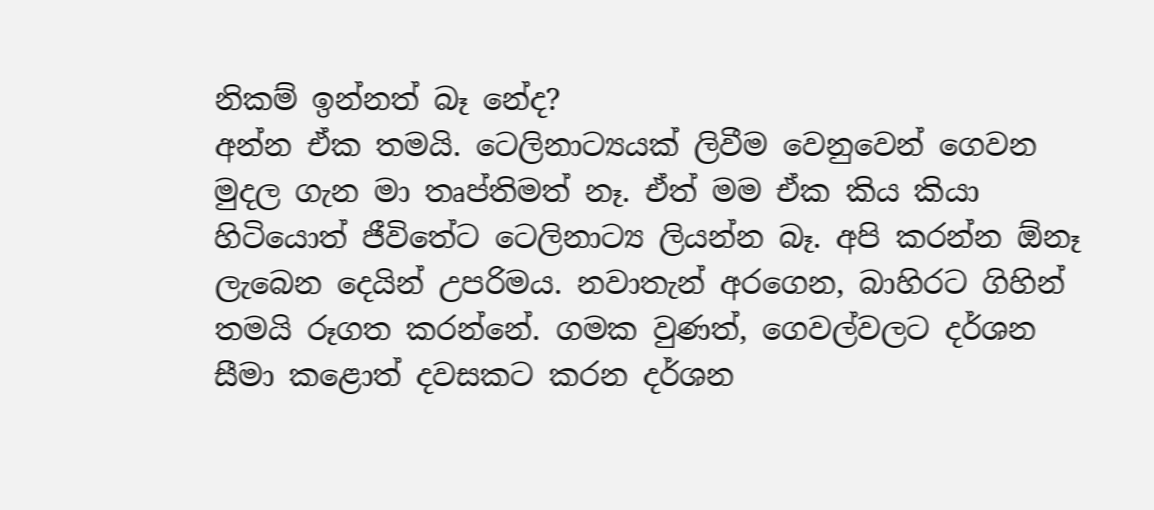නිකම් ඉන්නත් බෑ නේද?
අන්න ඒක තමයි. ටෙලිනාට්‍යයක් ලිවීම වෙනුවෙන් ගෙවන මුදල ගැන මා තෘප්තිමත් නෑ. ඒත් මම ඒක කිය කියා හිටියොත් ජීවිතේට ටෙලිනාට්‍ය ලියන්න බෑ. අපි කරන්න ඕනෑ ලැබෙන දෙයින් උපරිමය. නවාතැන් අරගෙන, බාහිරට ගිහින් තමයි රූගත කරන්නේ. ගමක වුණත්, ගෙවල්වලට දර්ශන සීමා කළොත් දවසකට කරන දර්ශන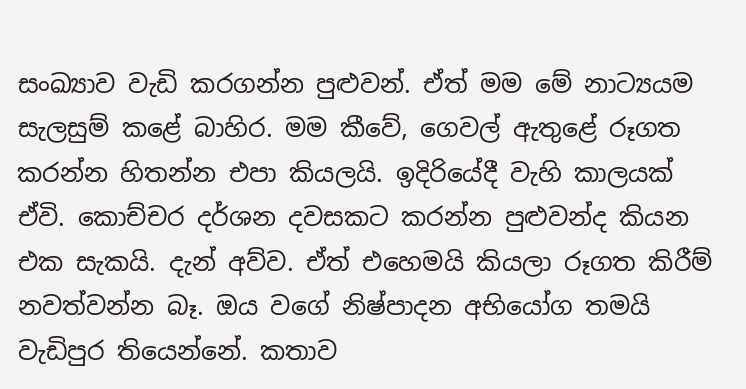සංඛ්‍යාව වැඩි කරගන්න පුළුවන්. ඒත් මම මේ නාට්‍යයම සැලසුම් කළේ බාහිර. මම කීවේ, ගෙවල් ඇතුළේ රූගත කරන්න හිතන්න එපා කියලයි. ඉදිරියේදී වැහි කාලයක් ඒවි. කොච්චර දර්ශන දවසකට කරන්න පුළුවන්ද කියන එක සැකයි. දැන් අව්ව. ඒත් එහෙමයි කියලා රූගත කිරීම් නවත්වන්න බෑ. ඔය වගේ නිෂ්පාදන අභියෝග තමයි වැඩිපුර තියෙන්නේ. කතාව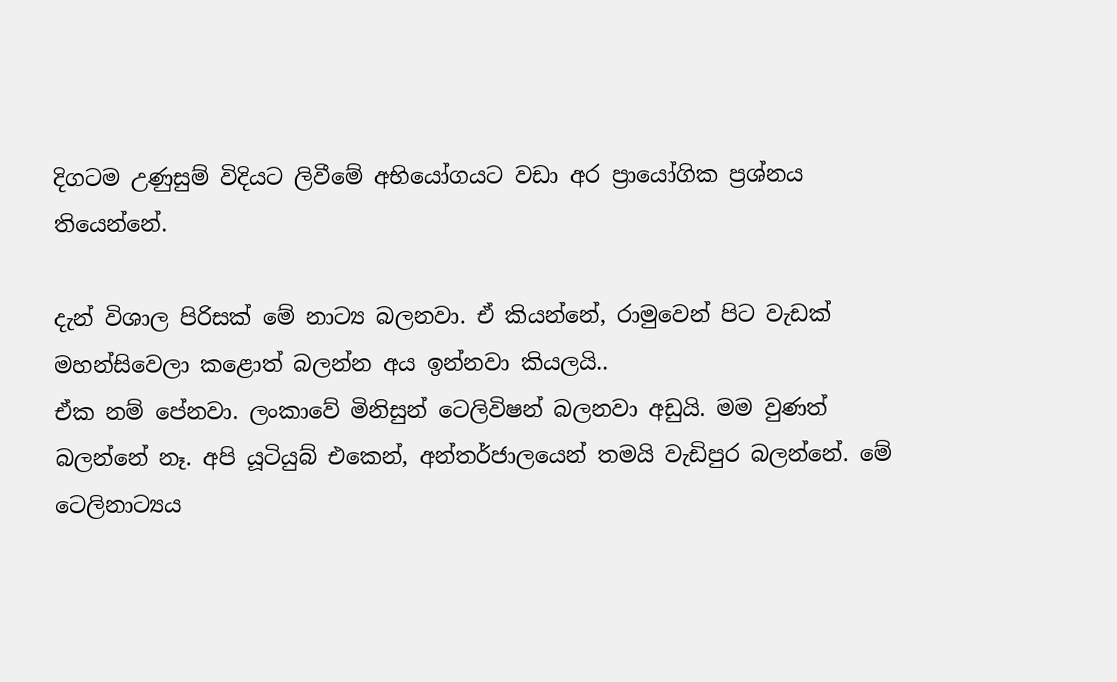දිගටම උණුසුම් විදියට ලිවීමේ අභියෝගයට වඩා අර ප්‍රායෝගික ප්‍රශ්නය තියෙන්නේ.

දැන් විශාල පිරිසක් මේ නාට්‍ය බලනවා. ඒ කියන්නේ, රාමුවෙන් පිට වැඩක් මහන්සිවෙලා කළොත් බලන්න අය ඉන්නවා කියලයි..
ඒක නම් පේනවා. ලංකාවේ මිනිසුන් ටෙලිවිෂන් බලනවා අඩුයි. මම වුණත් බලන්නේ නෑ. අපි යූටියුබ් එකෙන්, අන්තර්ජාලයෙන් තමයි වැඩිපුර බලන්නේ. මේ ටෙලිනාට්‍යය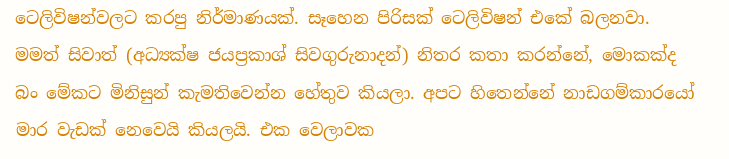ටෙලිවිෂන්වලට කරපු නිර්මාණයක්. සෑහෙන පිරිසක් ටෙලිවිෂන් එකේ බලනවා. මමත් සිවාත් (අධ්‍යක්ෂ ජයප්‍රකාශ් සිවගුරුනාදන්) නිතර කතා කරන්නේ, මොකක්ද බං මේකට මිනිසුන් කැමතිවෙන්න හේතුව කියලා. අපට හිතෙන්නේ නාඩගම්කාරයෝ මාර වැඩක් නෙවෙයි කියලයි. එක වෙලාවක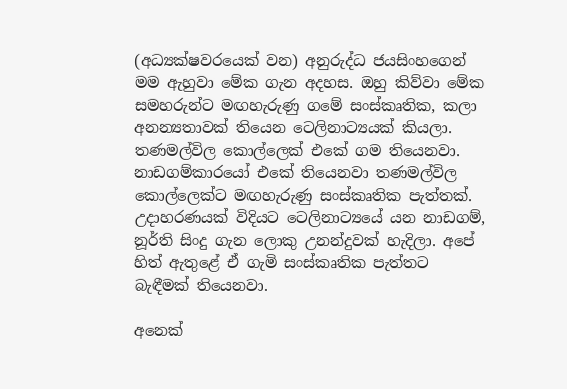(අධ්‍යක්ෂවරයෙක් වන) අනුරුද්ධ ජයසිංහගෙන් මම ඇහුවා මේක ගැන අදහස. ඔහු කිව්වා මේක සමහරුන්ට මඟහැරුණු ගමේ සංස්කෘතික, කලා අනන්‍යතාවක් තියෙන ටෙලිනාට්‍යයක් කියලා. තණමල්විල කොල්ලෙක් එකේ ගම තියෙනවා. නාඩගම්කාරයෝ එකේ තියෙනවා තණමල්විල කොල්ලෙක්ට මඟහැරුණු සංස්කෘතික පැත්තක්. උදාහරණයක් විදියට ටෙලිනාට්‍යයේ යන නාඩගම්, නූර්ති සිංදු ගැන ලොකු උනන්දුවක් හැදිලා. අපේ හිත් ඇතුළේ ඒ ගැමි සංස්කෘතික පැත්තට බැඳීමක් තියෙනවා.

අනෙක්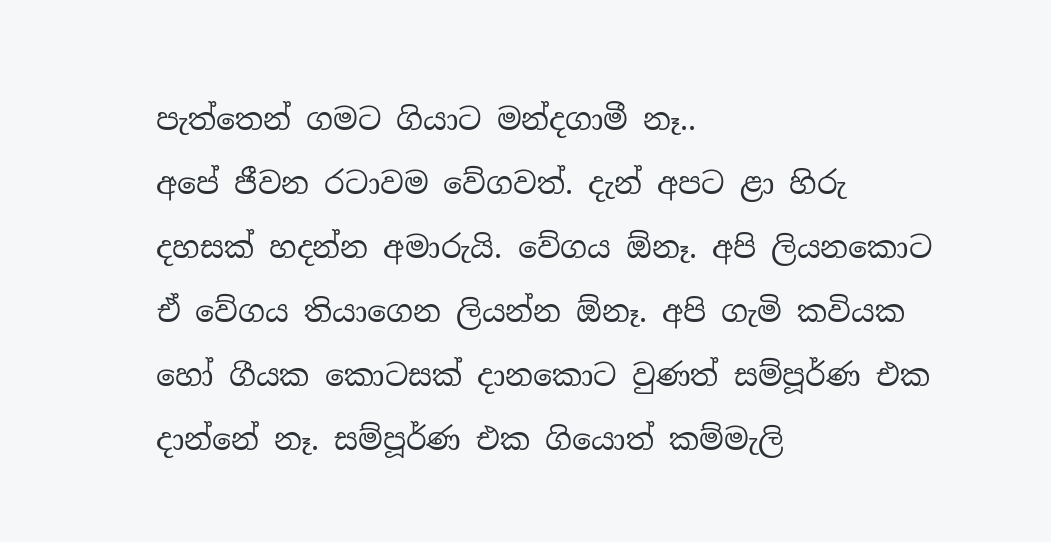පැත්තෙන් ගමට ගියාට මන්දගාමී නෑ..
අපේ ජීවන රටාවම වේගවත්. දැන් අපට ළා හිරු දහසක් හදන්න අමාරුයි. වේගය ඕනෑ. අපි ලියනකොට ඒ වේගය තියාගෙන ලියන්න ඕනෑ. අපි ගැමි කවියක හෝ ගීයක කොටසක් දානකොට වුණත් සම්පූර්ණ එක දාන්නේ නෑ. සම්පූර්ණ එක ගියොත් කම්මැලි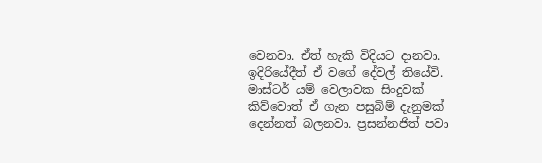වෙනවා. ඒත් හැකි විදියට දානවා. ඉදිරියේදීත් ඒ වගේ දේවල් තියේවි. මාස්ටර් යම් වෙලාවක සිංදුවක් කිව්වොත් ඒ ගැන පසුබිම් දැනුමක් දෙන්නත් බලනවා. ප්‍රසන්නජිත් පවා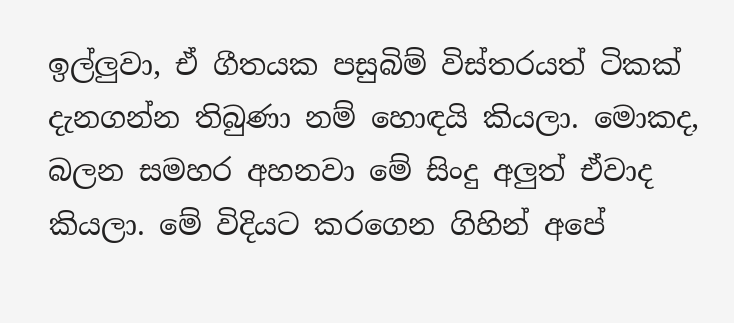ඉල්ලුවා, ඒ ගීතයක පසුබිම් විස්තරයත් ටිකක් දැනගන්න තිබුණා නම් හොඳයි කියලා. මොකද, බලන සමහර අහනවා මේ සිංදු අලුත් ඒවාද කියලා. මේ විදියට කරගෙන ගිහින් අපේ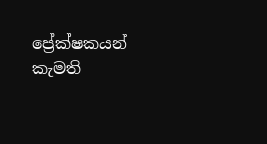ප්‍රේක්ෂකයන් කැමති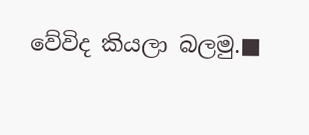වේවිද කියලා බලමු.■